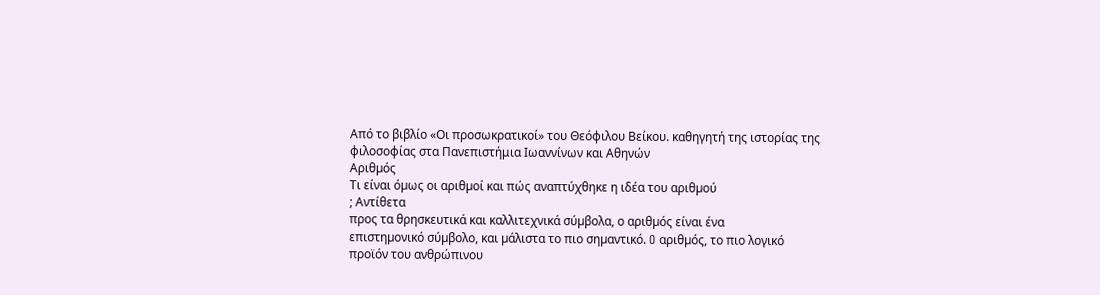Από το βιβλίο «Οι προσωκρατικοί» του Θεόφιλου Βείκου. καθηγητή της ιστορίας της φιλοσοφίας στα Πανεπιστήμια Ιωαννίνων και Αθηνών
Αριθµός
Τι είναι όµως οι αριθµοί και πώς αναπτύχθηκε η ιδέα του αριθµού
; Αντίθετα
προς τα θρησκευτικά και καλλιτεχνικά σύµβολα, ο αριθµός είναι ένα
επιστηµονικό σύµβολο, και µάλιστα το πιο σηµαντικό. O αριθµός, το πιο λογικό
προϊόν του ανθρώπινου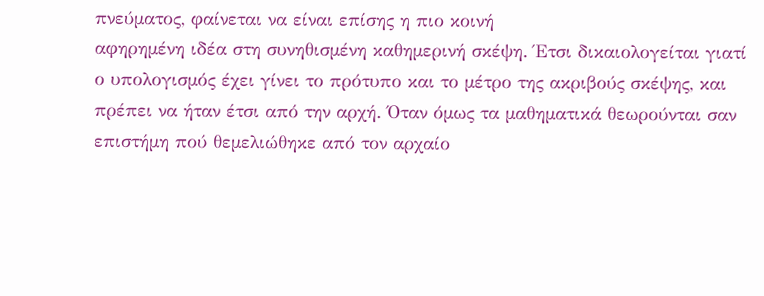πνεύµατος, φαίνεται να είναι επίσης η πιο κοινή
αφηρηµένη ιδέα στη συνηθισµένη καθηµερινή σκέψη. Έτσι δικαιολογείται γιατί
ο υπολογισµός έχει γίνει το πρότυπο και το µέτρο της ακριβούς σκέψης, και
πρέπει να ήταν έτσι από την αρχή. Όταν όµως τα µαθηµατικά θεωρούνται σαν
επιστήµη πού θεµελιώθηκε από τον αρχαίο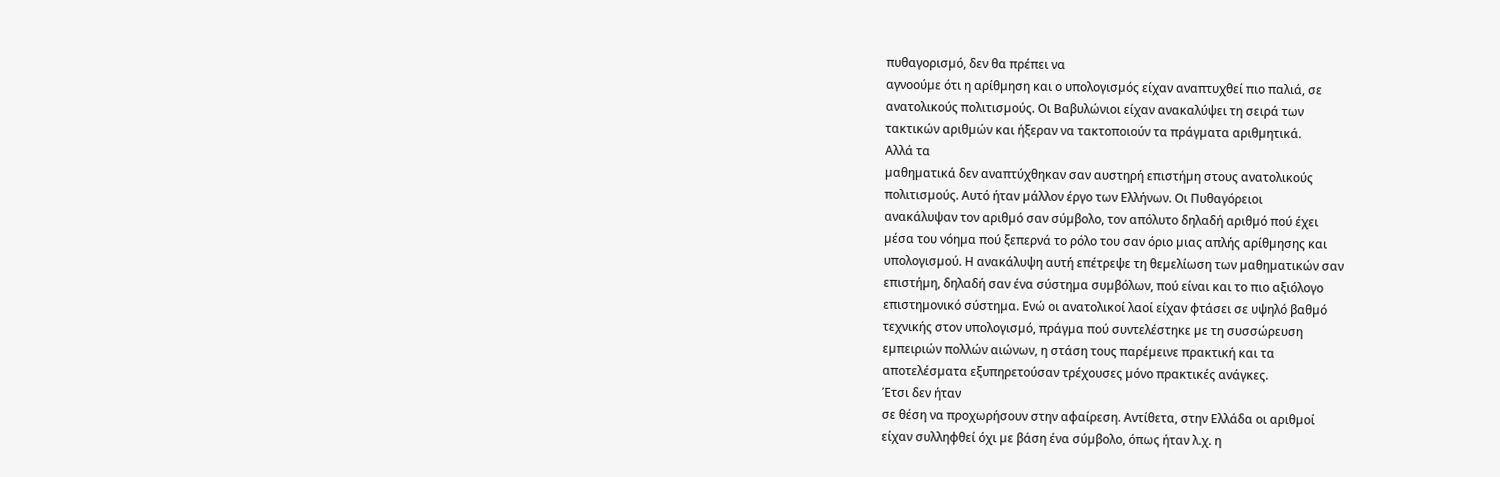πυθαγορισµό, δεν θα πρέπει να
αγνοούµε ότι η αρίθµηση και ο υπολογισµός είχαν αναπτυχθεί πιο παλιά, σε
ανατολικούς πολιτισµούς. Οι Βαβυλώνιοι είχαν ανακαλύψει τη σειρά των
τακτικών αριθµών και ήξεραν να τακτοποιούν τα πράγµατα αριθµητικά.
Αλλά τα
µαθηµατικά δεν αναπτύχθηκαν σαν αυστηρή επιστήµη στους ανατολικούς
πολιτισµούς. Αυτό ήταν µάλλον έργο των Ελλήνων. Οι Πυθαγόρειοι
ανακάλυψαν τον αριθµό σαν σύµβολο, τον απόλυτο δηλαδή αριθµό πού έχει
µέσα του νόηµα πού ξεπερνά το ρόλο του σαν όριο µιας απλής αρίθµησης και
υπολογισµού. Η ανακάλυψη αυτή επέτρεψε τη θεµελίωση των µαθηµατικών σαν
επιστήµη, δηλαδή σαν ένα σύστηµα συµβόλων, πού είναι και το πιο αξιόλογο
επιστηµονικό σύστηµα. Ενώ οι ανατολικοί λαοί είχαν φτάσει σε υψηλό βαθµό
τεχνικής στον υπολογισµό, πράγµα πού συντελέστηκε µε τη συσσώρευση
εµπειριών πολλών αιώνων, η στάση τους παρέµεινε πρακτική και τα
αποτελέσµατα εξυπηρετούσαν τρέχουσες µόνο πρακτικές ανάγκες.
Έτσι δεν ήταν
σε θέση να προχωρήσουν στην αφαίρεση. Αντίθετα, στην Ελλάδα οι αριθµοί
είχαν συλληφθεί όχι µε βάση ένα σύµβολο, όπως ήταν λ.χ. η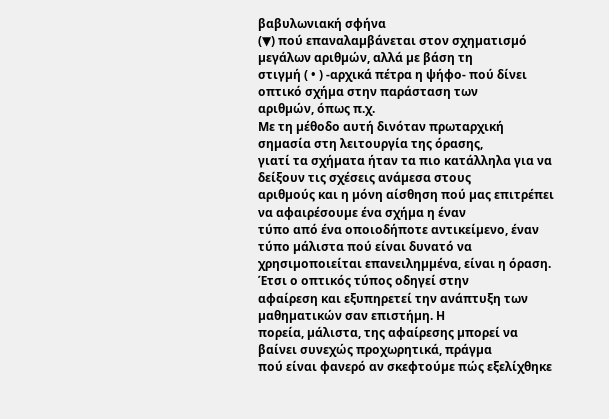βαβυλωνιακή σφήνα
(▼) πού επαναλαµβάνεται στον σχηµατισµό µεγάλων αριθµών, αλλά µε βάση τη
στιγµή ( • ) -αρχικά πέτρα η ψήφο- πού δίνει οπτικό σχήµα στην παράσταση των
αριθµών, όπως π.χ.
Με τη µέθοδο αυτή δινόταν πρωταρχική σηµασία στη λειτουργία της όρασης,
γιατί τα σχήµατα ήταν τα πιο κατάλληλα για να δείξουν τις σχέσεις ανάµεσα στους
αριθµούς και η µόνη αίσθηση πού µας επιτρέπει να αφαιρέσουµε ένα σχήµα η έναν
τύπο από ένα οποιοδήποτε αντικείµενο, έναν τύπο µάλιστα πού είναι δυνατό να
χρησιµοποιείται επανειληµµένα, είναι η όραση. Έτσι ο οπτικός τύπος οδηγεί στην
αφαίρεση και εξυπηρετεί την ανάπτυξη των µαθηµατικών σαν επιστήµη. Η
πορεία, µάλιστα, της αφαίρεσης µπορεί να βαίνει συνεχώς προχωρητικά, πράγµα
πού είναι φανερό αν σκεφτούµε πώς εξελίχθηκε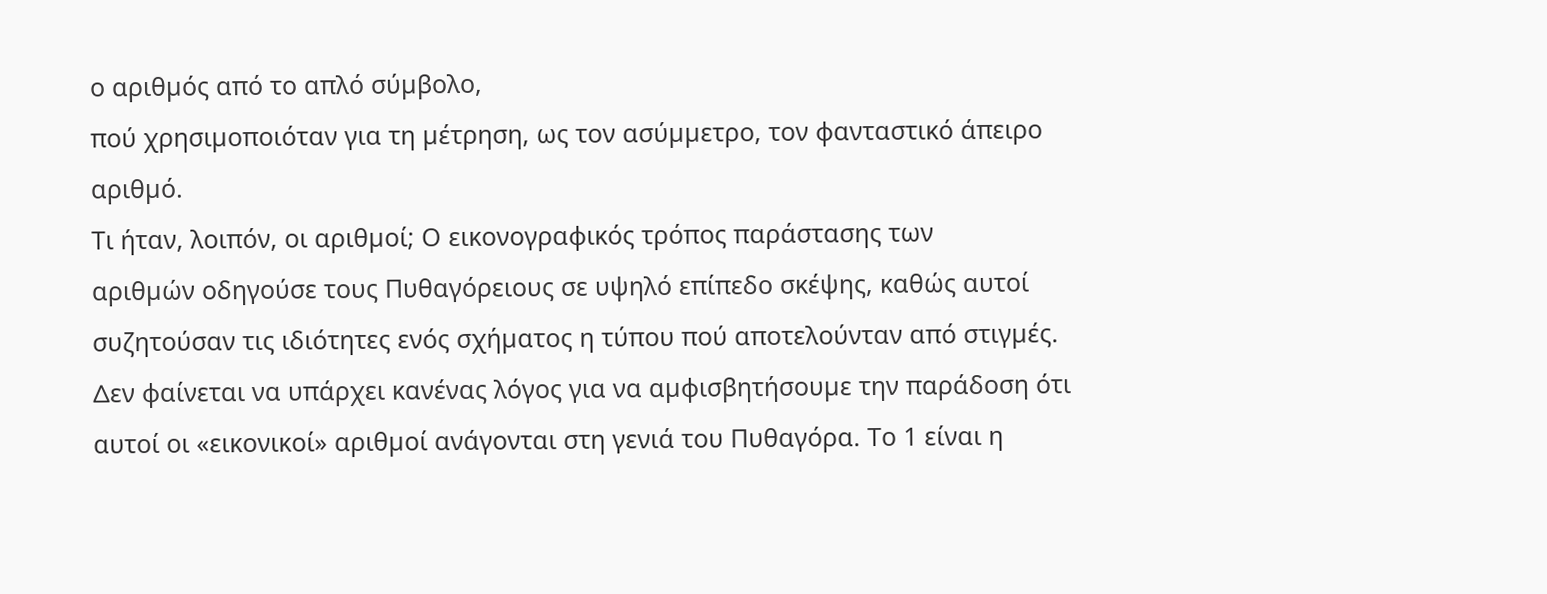ο αριθµός από το απλό σύµβολο,
πού χρησιµοποιόταν για τη µέτρηση, ως τον ασύµµετρο, τον φανταστικό άπειρο
αριθµό.
Τι ήταν, λοιπόν, οι αριθµοί; Ο εικονογραφικός τρόπος παράστασης των
αριθµών οδηγούσε τους Πυθαγόρειους σε υψηλό επίπεδο σκέψης, καθώς αυτοί
συζητούσαν τις ιδιότητες ενός σχήµατος η τύπου πού αποτελούνταν από στιγµές.
∆εν φαίνεται να υπάρχει κανένας λόγος για να αµφισβητήσουµε την παράδοση ότι
αυτοί οι «εικονικοί» αριθµοί ανάγονται στη γενιά του Πυθαγόρα. Το 1 είναι η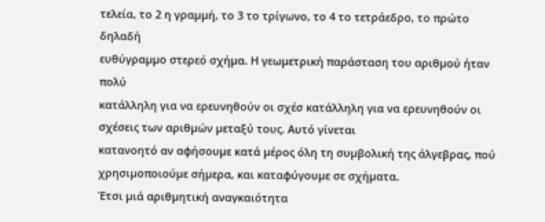τελεία, το 2 η γραµµή, το 3 το τρίγωνο, το 4 το τετράεδρο, το πρώτο δηλαδή
ευθύγραµµο στερεό σχήµα. Η γεωµετρική παράσταση του αριθµού ήταν πολύ
κατάλληλη για να ερευνηθούν οι σχέσ κατάλληλη για να ερευνηθούν οι σχέσεις των αριθµών µεταξύ τους. Αυτό γίνεται
κατανοητό αν αφήσουµε κατά µέρος όλη τη συµβολική της άλγεβρας, πού
χρησιµοποιούµε σήµερα, και καταφύγουµε σε σχήµατα.
Έτσι µιά αριθµητική αναγκαιότητα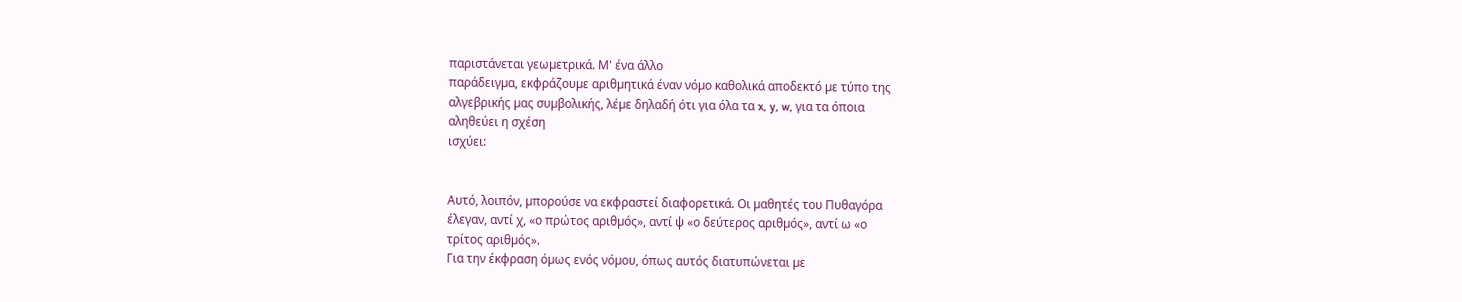παριστάνεται γεωµετρικά. Μ' ένα άλλο
παράδειγµα, εκφράζουµε αριθµητικά έναν νόµο καθολικά αποδεκτό µε τύπο της
αλγεβρικής µας συµβολικής, λέµε δηλαδή ότι για όλα τα x, y, w, για τα όποια
αληθεύει η σχέση
ισχύει:


Αυτό, λοιπόν, µπορούσε να εκφραστεί διαφορετικά. Οι µαθητές του Πυθαγόρα
έλεγαν, αντί χ, «ο πρώτος αριθµός», αντί ψ «ο δεύτερος αριθµός», αντί ω «ο
τρίτος αριθµός».
Για την έκφραση όµως ενός νόµου, όπως αυτός διατυπώνεται µε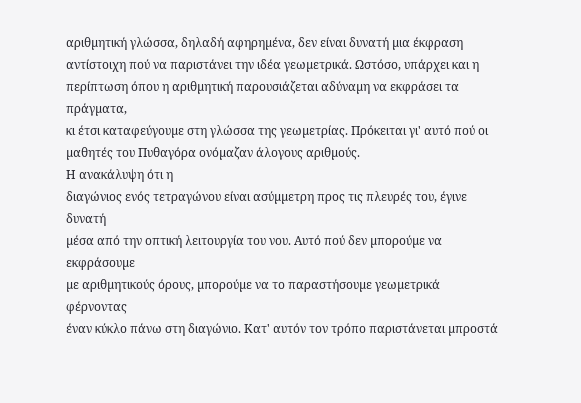αριθµητική γλώσσα, δηλαδή αφηρηµένα, δεν είναι δυνατή µια έκφραση
αντίστοιχη πού να παριστάνει την ιδέα γεωµετρικά. Ωστόσο, υπάρχει και η
περίπτωση όπου η αριθµητική παρουσιάζεται αδύναµη να εκφράσει τα πράγµατα,
κι έτσι καταφεύγουµε στη γλώσσα της γεωµετρίας. Πρόκειται γι' αυτό πού οι
µαθητές του Πυθαγόρα ονόµαζαν άλογους αριθµούς.
Η ανακάλυψη ότι η
διαγώνιος ενός τετραγώνου είναι ασύµµετρη προς τις πλευρές του, έγινε δυνατή
µέσα από την οπτική λειτουργία του νου. Αυτό πού δεν µπορούµε να εκφράσουµε
µε αριθµητικούς όρους, µπορούµε να το παραστήσουµε γεωµετρικά φέρνοντας
έναν κύκλο πάνω στη διαγώνιο. Κατ' αυτόν τον τρόπο παριστάνεται µπροστά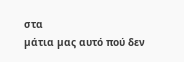στα
µάτια µας αυτό πού δεν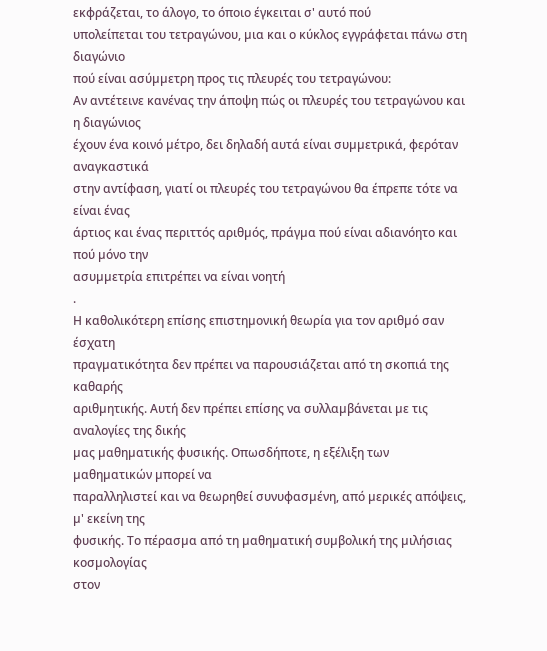εκφράζεται, το άλογο, το όποιο έγκειται σ' αυτό πού
υπολείπεται του τετραγώνου, µια και ο κύκλος εγγράφεται πάνω στη διαγώνιο
πού είναι ασύµµετρη προς τις πλευρές του τετραγώνου:
Αν αντέτεινε κανένας την άποψη πώς οι πλευρές του τετραγώνου και η διαγώνιος
έχουν ένα κοινό µέτρο, δει δηλαδή αυτά είναι συµµετρικά, φερόταν αναγκαστικά
στην αντίφαση, γιατί οι πλευρές του τετραγώνου θα έπρεπε τότε να είναι ένας
άρτιος και ένας περιττός αριθµός, πράγµα πού είναι αδιανόητο και πού µόνο την
ασυµµετρία επιτρέπει να είναι νοητή
.
Η καθολικότερη επίσης επιστηµονική θεωρία για τον αριθµό σαν έσχατη
πραγµατικότητα δεν πρέπει να παρουσιάζεται από τη σκοπιά της καθαρής
αριθµητικής. Αυτή δεν πρέπει επίσης να συλλαµβάνεται µε τις αναλογίες της δικής
µας µαθηµατικής φυσικής. Οπωσδήποτε, η εξέλιξη των µαθηµατικών µπορεί να
παραλληλιστεί και να θεωρηθεί συνυφασµένη, από µερικές απόψεις, µ' εκείνη της
φυσικής. Το πέρασµα από τη µαθηµατική συµβολική της µιλήσιας κοσµολογίας
στον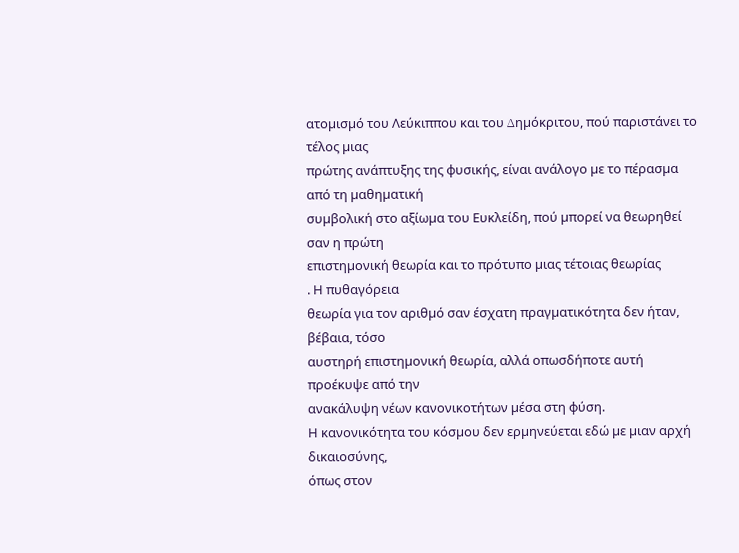ατοµισµό του Λεύκιππου και του ∆ηµόκριτου, πού παριστάνει το τέλος µιας
πρώτης ανάπτυξης της φυσικής, είναι ανάλογο µε το πέρασµα από τη µαθηµατική
συµβολική στο αξίωµα του Ευκλείδη, πού µπορεί να θεωρηθεί σαν η πρώτη
επιστηµονική θεωρία και το πρότυπο µιας τέτοιας θεωρίας
. Η πυθαγόρεια
θεωρία για τον αριθµό σαν έσχατη πραγµατικότητα δεν ήταν, βέβαια, τόσο
αυστηρή επιστηµονική θεωρία, αλλά οπωσδήποτε αυτή προέκυψε από την
ανακάλυψη νέων κανονικοτήτων µέσα στη φύση.
Η κανονικότητα του κόσµου δεν ερµηνεύεται εδώ µε µιαν αρχή δικαιοσύνης,
όπως στον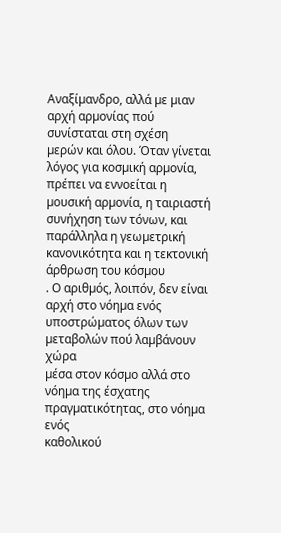Αναξίµανδρο, αλλά µε µιαν αρχή αρµονίας πού συνίσταται στη σχέση
µερών και όλου. Όταν γίνεται λόγος για κοσµική αρµονία, πρέπει να εννοείται η
µουσική αρµονία, η ταιριαστή συνήχηση των τόνων, και παράλληλα η γεωµετρική
κανονικότητα και η τεκτονική άρθρωση του κόσµου
. Ο αριθµός, λοιπόν, δεν είναι
αρχή στο νόηµα ενός υποστρώµατος όλων των µεταβολών πού λαµβάνουν χώρα
µέσα στον κόσµο αλλά στο νόηµα της έσχατης πραγµατικότητας, στο νόηµα ενός
καθολικού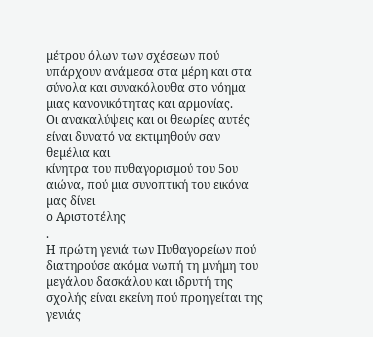µέτρου όλων των σχέσεων πού υπάρχουν ανάµεσα στα µέρη και στα
σύνολα και συνακόλουθα στο νόηµα µιας κανονικότητας και αρµονίας.
Οι ανακαλύψεις και οι θεωρίες αυτές είναι δυνατό να εκτιµηθούν σαν θεµέλια και
κίνητρα του πυθαγορισµού του 5ου αιώνα, πού µια συνοπτική του εικόνα µας δίνει
ο Αριστοτέλης
.
Η πρώτη γενιά των Πυθαγορείων πού διατηρούσε ακόµα νωπή τη µνήµη του
µεγάλου δασκάλου και ιδρυτή της σχολής είναι εκείνη πού προηγείται της γενιάς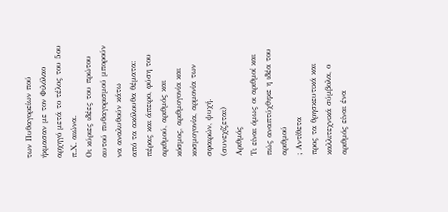των Πυθαγορείων πού ήκµασαν µε τον Φιλόλαο αρχηγό µετά το τέλος του 5ου
π.Χ. αιώνα.
Οι κύριες ιδέες του πρώτου αυτού πυθαγορισµού µπορούν να αναλυθούν κάτω
από τα ακόλουθα θέµατα: πέρας και άπειρο, φύση του αριθµού, αριθµός και
κόσµος, αριθµογονία και κοσµογονία, αρµονία των σφαιρών, ψυχή.
(συνεχίζεται)
Αριθµός
Τι είναι όµως οι αριθµοί και πώς αναπτύχθηκε η ιδέα του αριθµού
; Αντίθετα
προς τα θρησκευτικά και καλλιτεχνικά σύµβολα, ο αριθµός είναι ένα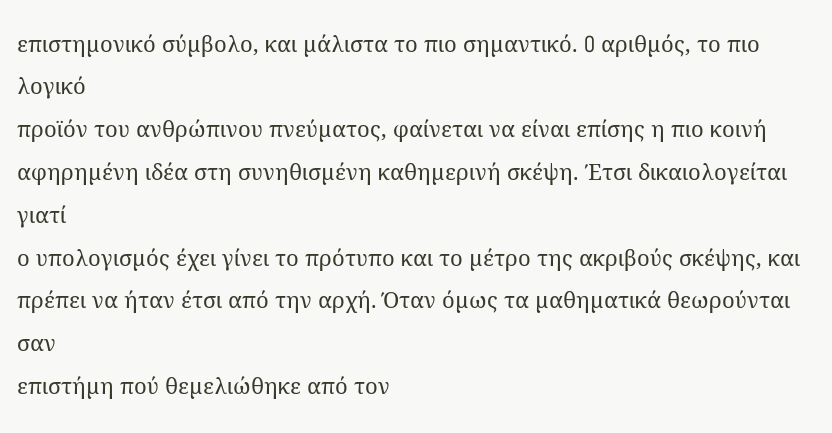επιστηµονικό σύµβολο, και µάλιστα το πιο σηµαντικό. O αριθµός, το πιο λογικό
προϊόν του ανθρώπινου πνεύµατος, φαίνεται να είναι επίσης η πιο κοινή
αφηρηµένη ιδέα στη συνηθισµένη καθηµερινή σκέψη. Έτσι δικαιολογείται γιατί
ο υπολογισµός έχει γίνει το πρότυπο και το µέτρο της ακριβούς σκέψης, και
πρέπει να ήταν έτσι από την αρχή. Όταν όµως τα µαθηµατικά θεωρούνται σαν
επιστήµη πού θεµελιώθηκε από τον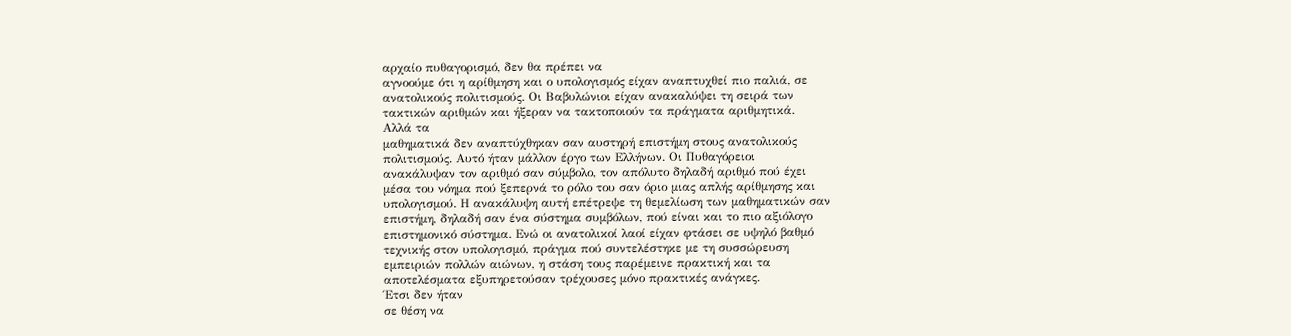αρχαίο πυθαγορισµό, δεν θα πρέπει να
αγνοούµε ότι η αρίθµηση και ο υπολογισµός είχαν αναπτυχθεί πιο παλιά, σε
ανατολικούς πολιτισµούς. Οι Βαβυλώνιοι είχαν ανακαλύψει τη σειρά των
τακτικών αριθµών και ήξεραν να τακτοποιούν τα πράγµατα αριθµητικά.
Αλλά τα
µαθηµατικά δεν αναπτύχθηκαν σαν αυστηρή επιστήµη στους ανατολικούς
πολιτισµούς. Αυτό ήταν µάλλον έργο των Ελλήνων. Οι Πυθαγόρειοι
ανακάλυψαν τον αριθµό σαν σύµβολο, τον απόλυτο δηλαδή αριθµό πού έχει
µέσα του νόηµα πού ξεπερνά το ρόλο του σαν όριο µιας απλής αρίθµησης και
υπολογισµού. Η ανακάλυψη αυτή επέτρεψε τη θεµελίωση των µαθηµατικών σαν
επιστήµη, δηλαδή σαν ένα σύστηµα συµβόλων, πού είναι και το πιο αξιόλογο
επιστηµονικό σύστηµα. Ενώ οι ανατολικοί λαοί είχαν φτάσει σε υψηλό βαθµό
τεχνικής στον υπολογισµό, πράγµα πού συντελέστηκε µε τη συσσώρευση
εµπειριών πολλών αιώνων, η στάση τους παρέµεινε πρακτική και τα
αποτελέσµατα εξυπηρετούσαν τρέχουσες µόνο πρακτικές ανάγκες.
Έτσι δεν ήταν
σε θέση να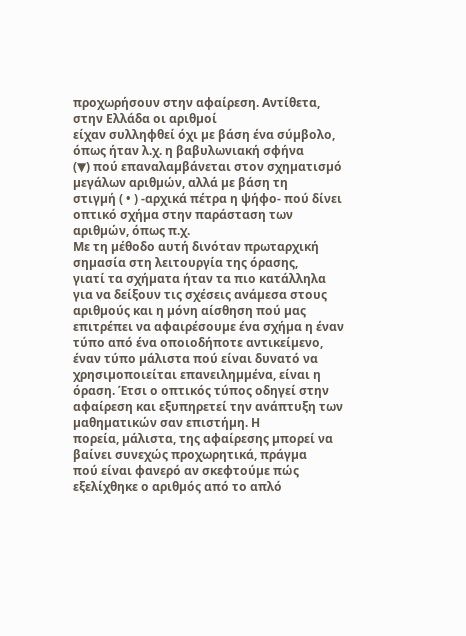προχωρήσουν στην αφαίρεση. Αντίθετα, στην Ελλάδα οι αριθµοί
είχαν συλληφθεί όχι µε βάση ένα σύµβολο, όπως ήταν λ.χ. η βαβυλωνιακή σφήνα
(▼) πού επαναλαµβάνεται στον σχηµατισµό µεγάλων αριθµών, αλλά µε βάση τη
στιγµή ( • ) -αρχικά πέτρα η ψήφο- πού δίνει οπτικό σχήµα στην παράσταση των
αριθµών, όπως π.χ.
Με τη µέθοδο αυτή δινόταν πρωταρχική σηµασία στη λειτουργία της όρασης,
γιατί τα σχήµατα ήταν τα πιο κατάλληλα για να δείξουν τις σχέσεις ανάµεσα στους
αριθµούς και η µόνη αίσθηση πού µας επιτρέπει να αφαιρέσουµε ένα σχήµα η έναν
τύπο από ένα οποιοδήποτε αντικείµενο, έναν τύπο µάλιστα πού είναι δυνατό να
χρησιµοποιείται επανειληµµένα, είναι η όραση. Έτσι ο οπτικός τύπος οδηγεί στην
αφαίρεση και εξυπηρετεί την ανάπτυξη των µαθηµατικών σαν επιστήµη. Η
πορεία, µάλιστα, της αφαίρεσης µπορεί να βαίνει συνεχώς προχωρητικά, πράγµα
πού είναι φανερό αν σκεφτούµε πώς εξελίχθηκε ο αριθµός από το απλό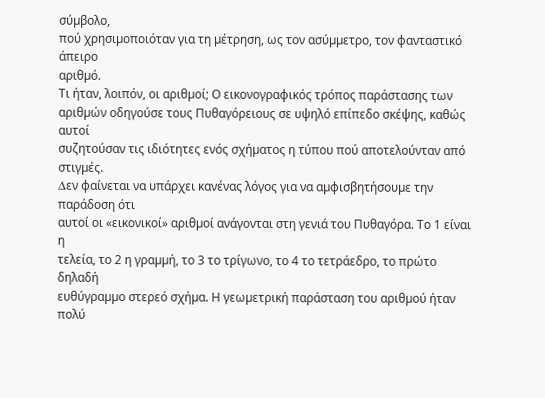σύµβολο,
πού χρησιµοποιόταν για τη µέτρηση, ως τον ασύµµετρο, τον φανταστικό άπειρο
αριθµό.
Τι ήταν, λοιπόν, οι αριθµοί; Ο εικονογραφικός τρόπος παράστασης των
αριθµών οδηγούσε τους Πυθαγόρειους σε υψηλό επίπεδο σκέψης, καθώς αυτοί
συζητούσαν τις ιδιότητες ενός σχήµατος η τύπου πού αποτελούνταν από στιγµές.
∆εν φαίνεται να υπάρχει κανένας λόγος για να αµφισβητήσουµε την παράδοση ότι
αυτοί οι «εικονικοί» αριθµοί ανάγονται στη γενιά του Πυθαγόρα. Το 1 είναι η
τελεία, το 2 η γραµµή, το 3 το τρίγωνο, το 4 το τετράεδρο, το πρώτο δηλαδή
ευθύγραµµο στερεό σχήµα. Η γεωµετρική παράσταση του αριθµού ήταν πολύ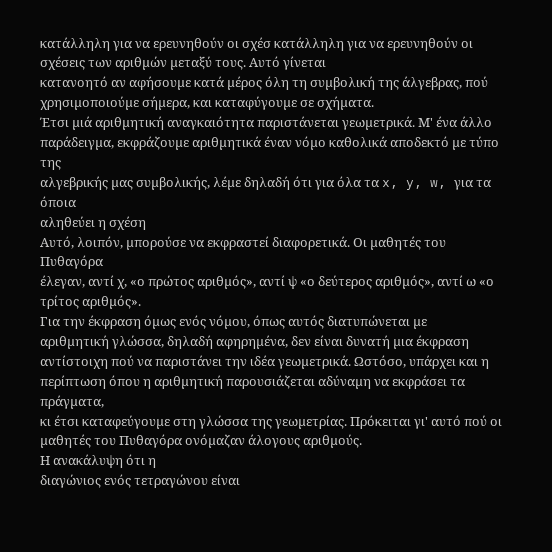κατάλληλη για να ερευνηθούν οι σχέσ κατάλληλη για να ερευνηθούν οι σχέσεις των αριθµών µεταξύ τους. Αυτό γίνεται
κατανοητό αν αφήσουµε κατά µέρος όλη τη συµβολική της άλγεβρας, πού
χρησιµοποιούµε σήµερα, και καταφύγουµε σε σχήµατα.
Έτσι µιά αριθµητική αναγκαιότητα παριστάνεται γεωµετρικά. Μ' ένα άλλο
παράδειγµα, εκφράζουµε αριθµητικά έναν νόµο καθολικά αποδεκτό µε τύπο της
αλγεβρικής µας συµβολικής, λέµε δηλαδή ότι για όλα τα x, y, w, για τα όποια
αληθεύει η σχέση
Αυτό, λοιπόν, µπορούσε να εκφραστεί διαφορετικά. Οι µαθητές του Πυθαγόρα
έλεγαν, αντί χ, «ο πρώτος αριθµός», αντί ψ «ο δεύτερος αριθµός», αντί ω «ο
τρίτος αριθµός».
Για την έκφραση όµως ενός νόµου, όπως αυτός διατυπώνεται µε
αριθµητική γλώσσα, δηλαδή αφηρηµένα, δεν είναι δυνατή µια έκφραση
αντίστοιχη πού να παριστάνει την ιδέα γεωµετρικά. Ωστόσο, υπάρχει και η
περίπτωση όπου η αριθµητική παρουσιάζεται αδύναµη να εκφράσει τα πράγµατα,
κι έτσι καταφεύγουµε στη γλώσσα της γεωµετρίας. Πρόκειται γι' αυτό πού οι
µαθητές του Πυθαγόρα ονόµαζαν άλογους αριθµούς.
Η ανακάλυψη ότι η
διαγώνιος ενός τετραγώνου είναι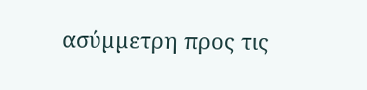ασύµµετρη προς τις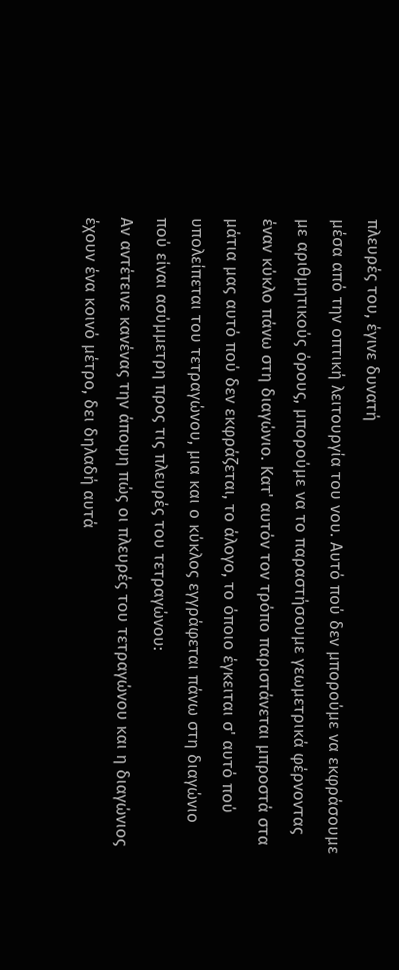πλευρές του, έγινε δυνατή
µέσα από την οπτική λειτουργία του νου. Αυτό πού δεν µπορούµε να εκφράσουµε
µε αριθµητικούς όρους, µπορούµε να το παραστήσουµε γεωµετρικά φέρνοντας
έναν κύκλο πάνω στη διαγώνιο. Κατ' αυτόν τον τρόπο παριστάνεται µπροστά στα
µάτια µας αυτό πού δεν εκφράζεται, το άλογο, το όποιο έγκειται σ' αυτό πού
υπολείπεται του τετραγώνου, µια και ο κύκλος εγγράφεται πάνω στη διαγώνιο
πού είναι ασύµµετρη προς τις πλευρές του τετραγώνου:
Αν αντέτεινε κανένας την άποψη πώς οι πλευρές του τετραγώνου και η διαγώνιος
έχουν ένα κοινό µέτρο, δει δηλαδή αυτά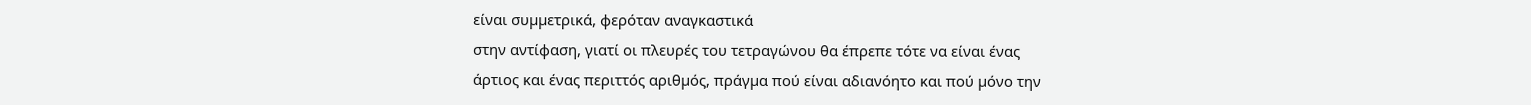είναι συµµετρικά, φερόταν αναγκαστικά
στην αντίφαση, γιατί οι πλευρές του τετραγώνου θα έπρεπε τότε να είναι ένας
άρτιος και ένας περιττός αριθµός, πράγµα πού είναι αδιανόητο και πού µόνο την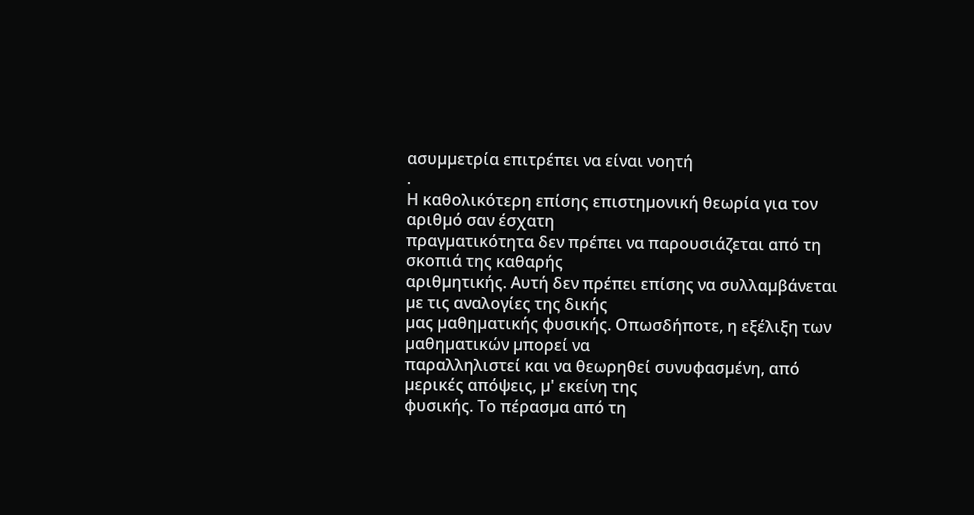ασυµµετρία επιτρέπει να είναι νοητή
.
Η καθολικότερη επίσης επιστηµονική θεωρία για τον αριθµό σαν έσχατη
πραγµατικότητα δεν πρέπει να παρουσιάζεται από τη σκοπιά της καθαρής
αριθµητικής. Αυτή δεν πρέπει επίσης να συλλαµβάνεται µε τις αναλογίες της δικής
µας µαθηµατικής φυσικής. Οπωσδήποτε, η εξέλιξη των µαθηµατικών µπορεί να
παραλληλιστεί και να θεωρηθεί συνυφασµένη, από µερικές απόψεις, µ' εκείνη της
φυσικής. Το πέρασµα από τη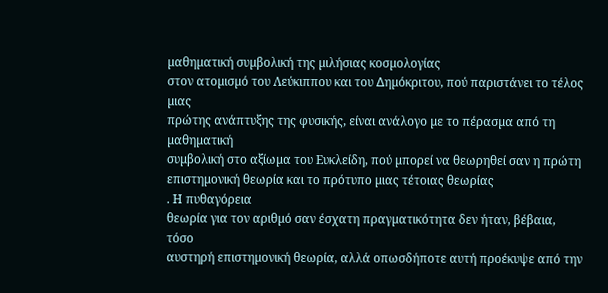µαθηµατική συµβολική της µιλήσιας κοσµολογίας
στον ατοµισµό του Λεύκιππου και του ∆ηµόκριτου, πού παριστάνει το τέλος µιας
πρώτης ανάπτυξης της φυσικής, είναι ανάλογο µε το πέρασµα από τη µαθηµατική
συµβολική στο αξίωµα του Ευκλείδη, πού µπορεί να θεωρηθεί σαν η πρώτη
επιστηµονική θεωρία και το πρότυπο µιας τέτοιας θεωρίας
. Η πυθαγόρεια
θεωρία για τον αριθµό σαν έσχατη πραγµατικότητα δεν ήταν, βέβαια, τόσο
αυστηρή επιστηµονική θεωρία, αλλά οπωσδήποτε αυτή προέκυψε από την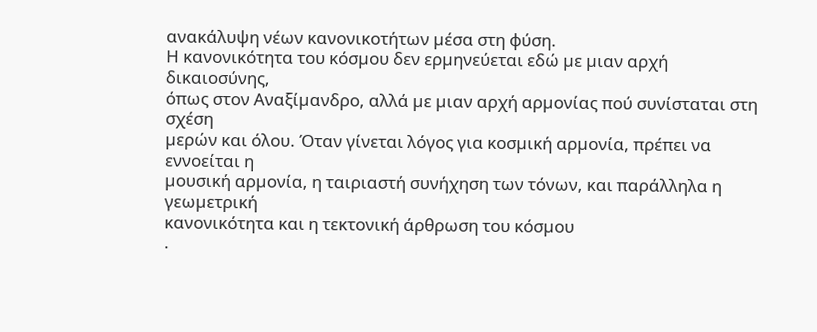ανακάλυψη νέων κανονικοτήτων µέσα στη φύση.
Η κανονικότητα του κόσµου δεν ερµηνεύεται εδώ µε µιαν αρχή δικαιοσύνης,
όπως στον Αναξίµανδρο, αλλά µε µιαν αρχή αρµονίας πού συνίσταται στη σχέση
µερών και όλου. Όταν γίνεται λόγος για κοσµική αρµονία, πρέπει να εννοείται η
µουσική αρµονία, η ταιριαστή συνήχηση των τόνων, και παράλληλα η γεωµετρική
κανονικότητα και η τεκτονική άρθρωση του κόσµου
.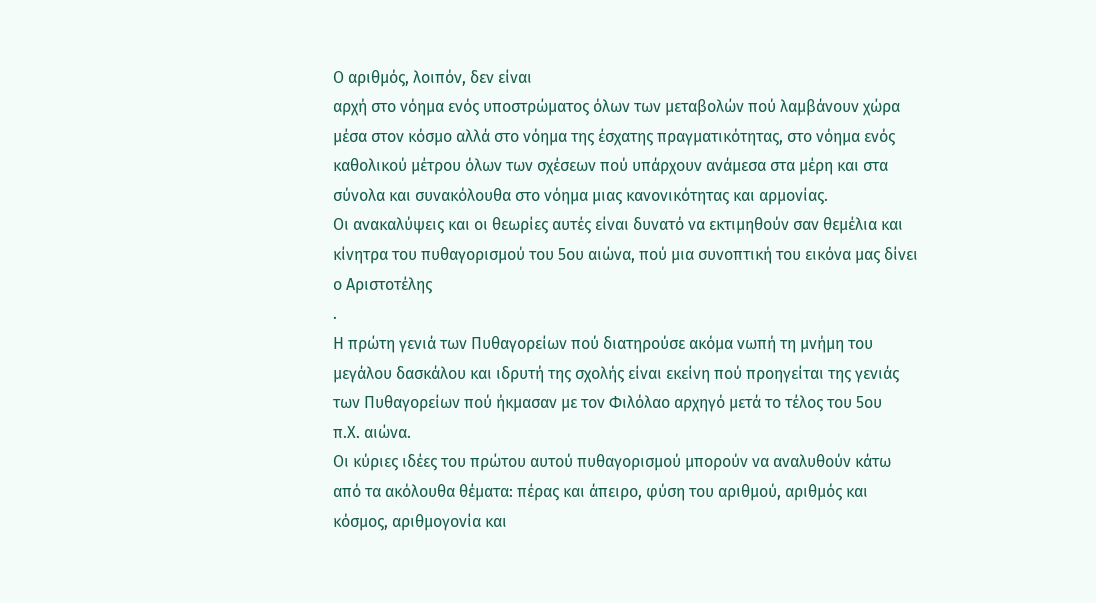Ο αριθµός, λοιπόν, δεν είναι
αρχή στο νόηµα ενός υποστρώµατος όλων των µεταβολών πού λαµβάνουν χώρα
µέσα στον κόσµο αλλά στο νόηµα της έσχατης πραγµατικότητας, στο νόηµα ενός
καθολικού µέτρου όλων των σχέσεων πού υπάρχουν ανάµεσα στα µέρη και στα
σύνολα και συνακόλουθα στο νόηµα µιας κανονικότητας και αρµονίας.
Οι ανακαλύψεις και οι θεωρίες αυτές είναι δυνατό να εκτιµηθούν σαν θεµέλια και
κίνητρα του πυθαγορισµού του 5ου αιώνα, πού µια συνοπτική του εικόνα µας δίνει
ο Αριστοτέλης
.
Η πρώτη γενιά των Πυθαγορείων πού διατηρούσε ακόµα νωπή τη µνήµη του
µεγάλου δασκάλου και ιδρυτή της σχολής είναι εκείνη πού προηγείται της γενιάς
των Πυθαγορείων πού ήκµασαν µε τον Φιλόλαο αρχηγό µετά το τέλος του 5ου
π.Χ. αιώνα.
Οι κύριες ιδέες του πρώτου αυτού πυθαγορισµού µπορούν να αναλυθούν κάτω
από τα ακόλουθα θέµατα: πέρας και άπειρο, φύση του αριθµού, αριθµός και
κόσµος, αριθµογονία και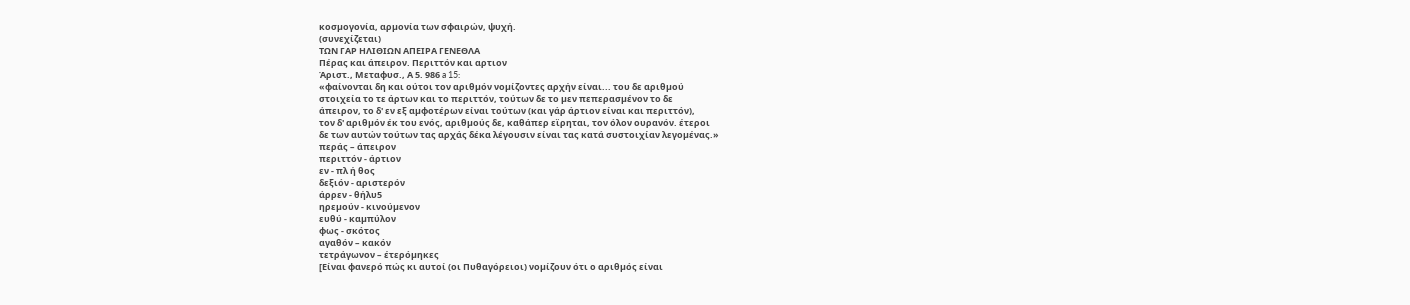κοσµογονία, αρµονία των σφαιρών, ψυχή.
(συνεχίζεται)
ΤΩΝ ΓΑΡ ΗΛΙΘΙΩΝ ΑΠΕΙΡΑ ΓΕΝΕΘΛΑ
Πέρας και άπειρον. Περιττόν και αρτιον
Άριστ., Μεταφυσ., Α 5. 986 a 15:
«φαίνονται δη και ούτοι τον αριθµόν νοµίζοντες αρχήν είναι... του δε αριθµού
στοιχεία το τε άρτων και το περιττόν, τούτων δε το µεν πεπερασµένον το δε
άπειρον, το δ' εν εξ αµφοτέρων είναι τούτων (και γάρ άρτιον είναι και περιττόν),
τον δ' αριθµόν έκ του ενός, αριθµούς δε, καθάπερ εϊρηται, τον όλον ουρανόν. έτεροι
δε των αυτών τούτων τας αρχάς δέκα λέγουσιν είναι τας κατά συστοιχίαν λεγοµένας.»
περάς – άπειρον
περιττόν - άρτιον
εν - πλ ή θος
δεξιόν - αριστερόν
άρρεν - θήλυ5
ηρεµούν - κινούµενον
ευθύ - καµπύλον
φως - σκότος
αγαθόν – κακόν
τετράγωνον – έτερόµηκες
[Είναι φανερό πώς κι αυτοί (οι Πυθαγόρειοι) νοµίζουν ότι ο αριθµός είναι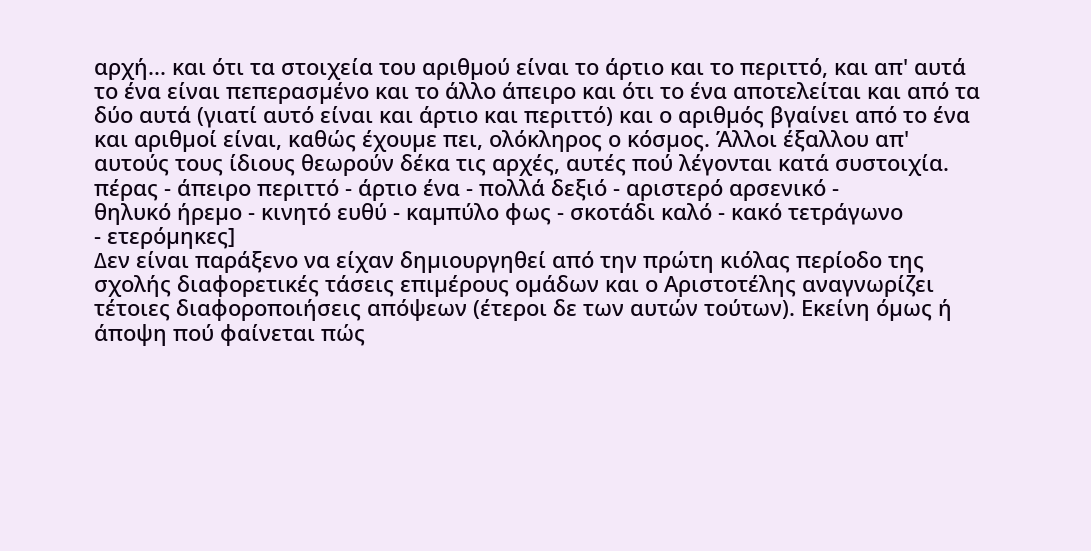αρχή... και ότι τα στοιχεία του αριθµού είναι το άρτιο και το περιττό, και απ' αυτά
το ένα είναι πεπερασµένο και το άλλο άπειρο και ότι το ένα αποτελείται και από τα
δύο αυτά (γιατί αυτό είναι και άρτιο και περιττό) και ο αριθµός βγαίνει από το ένα
και αριθµοί είναι, καθώς έχουµε πει, ολόκληρος ο κόσµος. Άλλοι έξαλλου απ'
αυτούς τους ίδιους θεωρούν δέκα τις αρχές, αυτές πού λέγονται κατά συστοιχία.
πέρας - άπειρο περιττό - άρτιο ένα - πολλά δεξιό - αριστερό αρσενικό -
θηλυκό ήρεµο - κινητό ευθύ - καµπύλο φως - σκοτάδι καλό - κακό τετράγωνο
- ετερόµηκες]
∆εν είναι παράξενο να είχαν δηµιουργηθεί από την πρώτη κιόλας περίοδο της
σχολής διαφορετικές τάσεις επιµέρους οµάδων και ο Αριστοτέλης αναγνωρίζει
τέτοιες διαφοροποιήσεις απόψεων (έτεροι δε των αυτών τούτων). Εκείνη όµως ή
άποψη πού φαίνεται πώς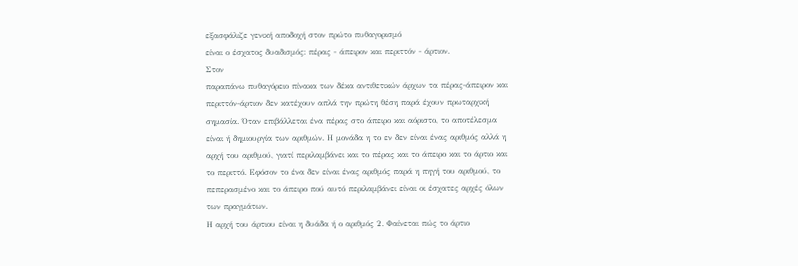εξασφάλιζε γενική αποδοχή στον πρώτο πυθαγορισµό
είναι ο έσχατος δυαδισµός: πέρας - άπειρον και περιττόν - άρτιον.
Στον
παραπάνω πυθαγόρειο πίνακα των δέκα αντιθετικών άρχων τα πέρας-άπειρον και
περιττόν-άρτιον δεν κατέχουν απλά την πρώτη θέση παρά έχουν πρωταρχική
σηµασία. Όταν επιβάλλεται ένα πέρας στο άπειρο και αόριστο, το αποτέλεσµα
είναι ή δηµιουργία των αριθµών. Η µονάδα η το εν δεν είναι ένας αριθµός αλλά η
αρχή του αριθµού, γιατί περιλαµβάνει και το πέρας και το άπειρο και το άρτιο και
το περιττό. Εφόσον το ένα δεν είναι ένας αριθµός παρά η πηγή του αριθµού, το
πεπερασµένο και το άπειρο πού αυτό περιλαµβάνει είναι οι έσχατες αρχές όλων
των πραγµάτων.
Η αρχή του άρτιου είναι η δυάδα ή ο αριθµός 2. Φαίνεται πώς το άρτιο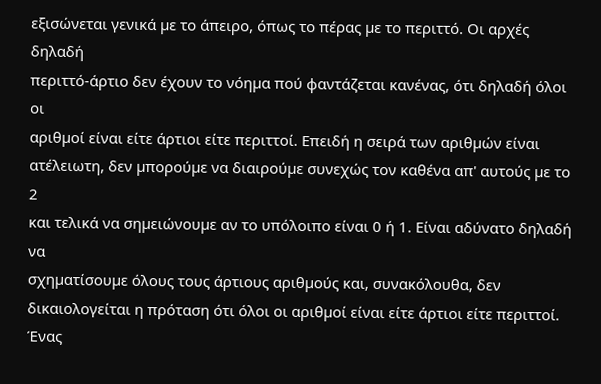εξισώνεται γενικά µε το άπειρο, όπως το πέρας µε το περιττό. Οι αρχές δηλαδή
περιττό-άρτιο δεν έχουν το νόηµα πού φαντάζεται κανένας, ότι δηλαδή όλοι οι
αριθµοί είναι είτε άρτιοι είτε περιττοί. Επειδή η σειρά των αριθµών είναι
ατέλειωτη, δεν µπορούµε να διαιρούµε συνεχώς τον καθένα απ' αυτούς µε το 2
και τελικά να σηµειώνουµε αν το υπόλοιπο είναι 0 ή 1. Είναι αδύνατο δηλαδή να
σχηµατίσουµε όλους τους άρτιους αριθµούς και, συνακόλουθα, δεν
δικαιολογείται η πρόταση ότι όλοι οι αριθµοί είναι είτε άρτιοι είτε περιττοί. Ένας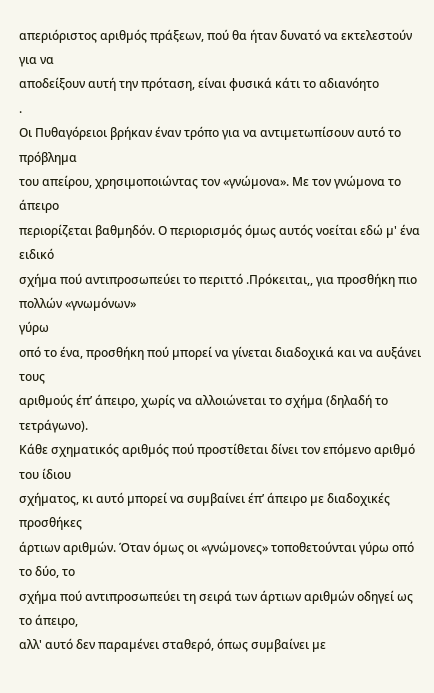απεριόριστος αριθµός πράξεων, πού θα ήταν δυνατό να εκτελεστούν για να
αποδείξουν αυτή την πρόταση, είναι φυσικά κάτι το αδιανόητο
.
Οι Πυθαγόρειοι βρήκαν έναν τρόπο για να αντιµετωπίσουν αυτό το πρόβληµα
του απείρου, χρησιµοποιώντας τον «γνώµονα». Με τον γνώµονα το άπειρο
περιορίζεται βαθµηδόν. Ο περιορισµός όµως αυτός νοείται εδώ µ' ένα ειδικό
σχήµα πού αντιπροσωπεύει το περιττό .Πρόκειται,, για προσθήκη πιο πολλών «γνωµόνων»
γύρω
οπό το ένα, προσθήκη πού µπορεί να γίνεται διαδοχικά και να αυξάνει τους
αριθµούς έπ’ άπειρο, χωρίς να αλλοιώνεται το σχήµα (δηλαδή το τετράγωνο).
Κάθε σχηµατικός αριθµός πού προστίθεται δίνει τον επόµενο αριθµό του ίδιου
σχήµατος, κι αυτό µπορεί να συµβαίνει έπ’ άπειρο µε διαδοχικές προσθήκες
άρτιων αριθµών. Όταν όµως οι «γνώµονες» τοποθετούνται γύρω οπό το δύο, το
σχήµα πού αντιπροσωπεύει τη σειρά των άρτιων αριθµών οδηγεί ως το άπειρο,
αλλ' αυτό δεν παραµένει σταθερό, όπως συµβαίνει µε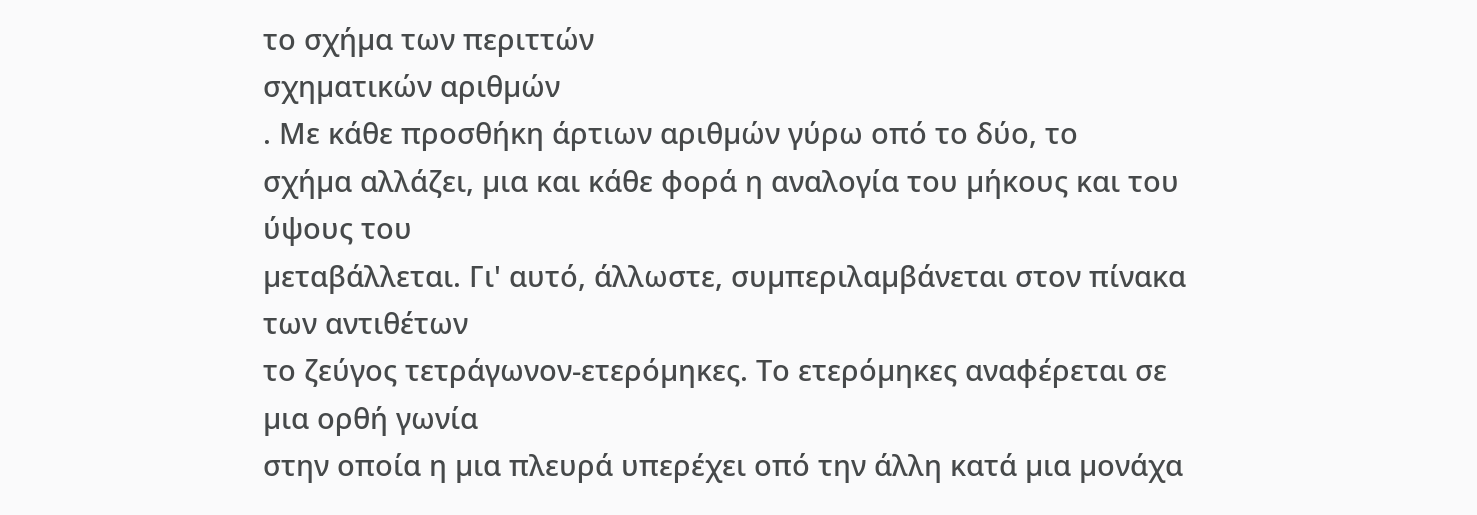το σχήµα των περιττών
σχηµατικών αριθµών
. Με κάθε προσθήκη άρτιων αριθµών γύρω οπό το δύο, το
σχήµα αλλάζει, µια και κάθε φορά η αναλογία του µήκους και του ύψους του
µεταβάλλεται. Γι' αυτό, άλλωστε, συµπεριλαµβάνεται στον πίνακα των αντιθέτων
το ζεύγος τετράγωνον-ετερόµηκες. Το ετερόµηκες αναφέρεται σε µια ορθή γωνία
στην οποία η µια πλευρά υπερέχει οπό την άλλη κατά µια µονάχα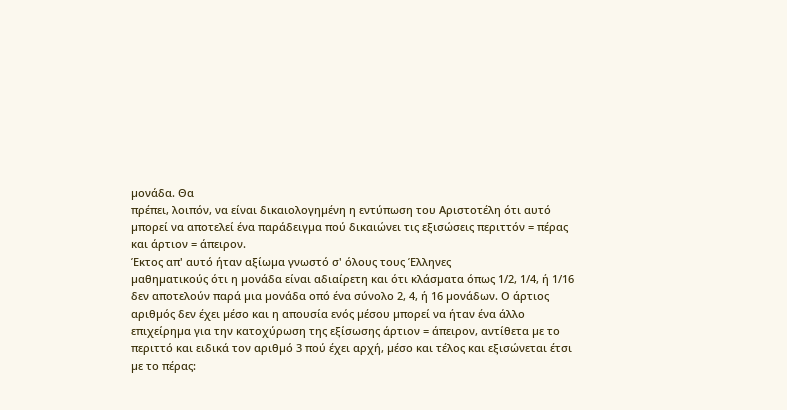µονάδα. Θα
πρέπει, λοιπόν, να είναι δικαιολογηµένη η εντύπωση του Αριστοτέλη ότι αυτό
µπορεί να αποτελεί ένα παράδειγµα πού δικαιώνει τις εξισώσεις περιττόν = πέρας
και άρτιον = άπειρον.
Έκτος απ' αυτό ήταν αξίωµα γνωστό σ' όλους τους Έλληνες
µαθηµατικούς ότι η µονάδα είναι αδιαίρετη και ότι κλάσµατα όπως 1/2, 1/4, ή 1/16
δεν αποτελούν παρά µια µονάδα οπό ένα σύνολο 2, 4, ή 16 µονάδων. Ο άρτιος
αριθµός δεν έχει µέσο και η απουσία ενός µέσου µπορεί να ήταν ένα άλλο
επιχείρηµα για την κατοχύρωση της εξίσωσης άρτιον = άπειρον, αντίθετα µε το
περιττό και ειδικά τον αριθµό 3 πού έχει αρχή, µέσο και τέλος και εξισώνεται έτσι
µε το πέρας: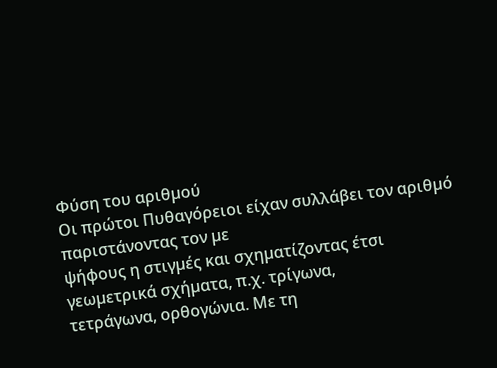Φύση του αριθµού
Οι πρώτοι Πυθαγόρειοι είχαν συλλάβει τον αριθµό παριστάνοντας τον µε
ψήφους η στιγµές και σχηµατίζοντας έτσι γεωµετρικά σχήµατα, π.χ. τρίγωνα,
τετράγωνα, ορθογώνια. Με τη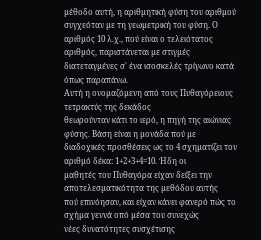µέθοδο αυτή, η αριθµητική φύση του αριθµού
συγχεόταν µε τη γεωµετρική του φύση. Ο αριθµός 10 λ.χ., πού είναι ο τελειότατος
αριθµός, παριστάνεται µε στιγµές διατεταγµένες σ' ένα ισοσκελές τρίγωνο κατά
όπως παραπάνω.
Αυτή η ονοµαζόµενη από τους Πυθαγόρειους τετρακτύς της δεκάδος
θεωρούνταν κάτι το ιερό, η πηγή της αιώνιας φύσης. Βάση είναι η µονάδα πού µε
διαδοχικές προσθέσεις ως το 4 σχηµατίζει τον αριθµό δέκα: 1+2+3+4=10. Ήδη οι
µαθητές του Πυθαγόρα είχαν δείξει την αποτελεσµατικότητα της µεθόδου αυτής
πού επινόησαν, και είχαν κάνει φανερό πώς το σχήµα γεννά οπό µέσα του συνεχώς
νέες δυνατότητες συσχέτισης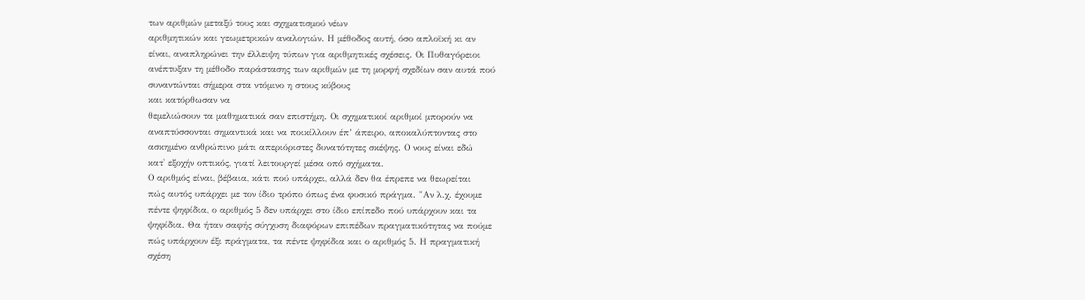των αριθµών µεταξύ τους και σχηµατισµού νέων
αριθµητικών και γεωµετρικών αναλογιών. Η µέθοδος αυτή, όσο απλοϊκή κι αν
είναι, αναπληρώνει την έλλειψη τύπων για αριθµητικές σχέσεις. Οι Πυθαγόρειοι
ανέπτυξαν τη µέθοδο παράστασης των αριθµών µε τη µορφή σχεδίων σαν αυτά πού
συναντώνται σήµερα στα ντόµινο η στους κύβους
και κατόρθωσαν να
θεµελιώσουν τα µαθηµατικά σαν επιστήµη. Οι σχηµατικοί αριθµοί µπορούν να
αναπτύσσονται σηµαντικά και να ποικίλλουν έπ’ άπειρο, αποκαλύπτοντας στο
ασκηµένο ανθρώπινο µάτι απεριόριστες δυνατότητες σκέψης. Ο νους είναι εδώ
κατ' εξοχήν οπτικός, γιατί λειτουργεί µέσα οπό σχήµατα.
Ο αριθµός είναι, βέβαια, κάτι πού υπάρχει, αλλά δεν θα έπρεπε να θεωρείται
πώς αυτός υπάρχει µε τον ίδιο τρόπο όπως ένα φυσικό πράγµα. "Αν λ.χ. έχουµε
πέντε ψηφίδια, ο αριθµός 5 δεν υπάρχει στο ίδιο επίπεδο πού υπάρχουν και τα
ψηφίδια. Θα ήταν σαφής σύγχυση διαφόρων επιπέδων πραγµατικότητας να πούµε
πώς υπάρχουν έξι πράγµατα, τα πέντε ψηφίδια και ο αριθµός 5. Η πραγµατική
σχέση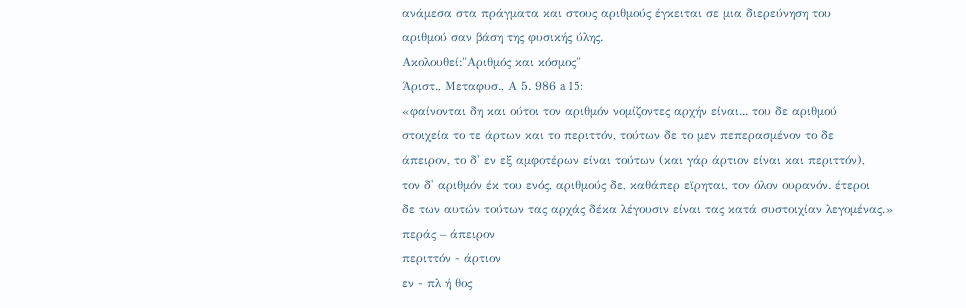ανάµεσα στα πράγµατα και στους αριθµούς έγκειται σε µια διερεύνηση του
αριθµού σαν βάση της φυσικής ύλης.
Ακολουθεί:"Αριθµός και κόσµος"
Άριστ., Μεταφυσ., Α 5. 986 a 15:
«φαίνονται δη και ούτοι τον αριθµόν νοµίζοντες αρχήν είναι... του δε αριθµού
στοιχεία το τε άρτων και το περιττόν, τούτων δε το µεν πεπερασµένον το δε
άπειρον, το δ' εν εξ αµφοτέρων είναι τούτων (και γάρ άρτιον είναι και περιττόν),
τον δ' αριθµόν έκ του ενός, αριθµούς δε, καθάπερ εϊρηται, τον όλον ουρανόν. έτεροι
δε των αυτών τούτων τας αρχάς δέκα λέγουσιν είναι τας κατά συστοιχίαν λεγοµένας.»
περάς – άπειρον
περιττόν - άρτιον
εν - πλ ή θος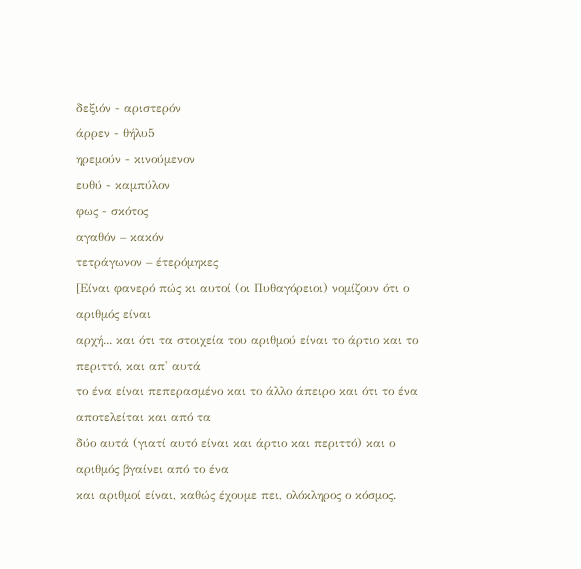δεξιόν - αριστερόν
άρρεν - θήλυ5
ηρεµούν - κινούµενον
ευθύ - καµπύλον
φως - σκότος
αγαθόν – κακόν
τετράγωνον – έτερόµηκες
[Είναι φανερό πώς κι αυτοί (οι Πυθαγόρειοι) νοµίζουν ότι ο αριθµός είναι
αρχή... και ότι τα στοιχεία του αριθµού είναι το άρτιο και το περιττό, και απ' αυτά
το ένα είναι πεπερασµένο και το άλλο άπειρο και ότι το ένα αποτελείται και από τα
δύο αυτά (γιατί αυτό είναι και άρτιο και περιττό) και ο αριθµός βγαίνει από το ένα
και αριθµοί είναι, καθώς έχουµε πει, ολόκληρος ο κόσµος.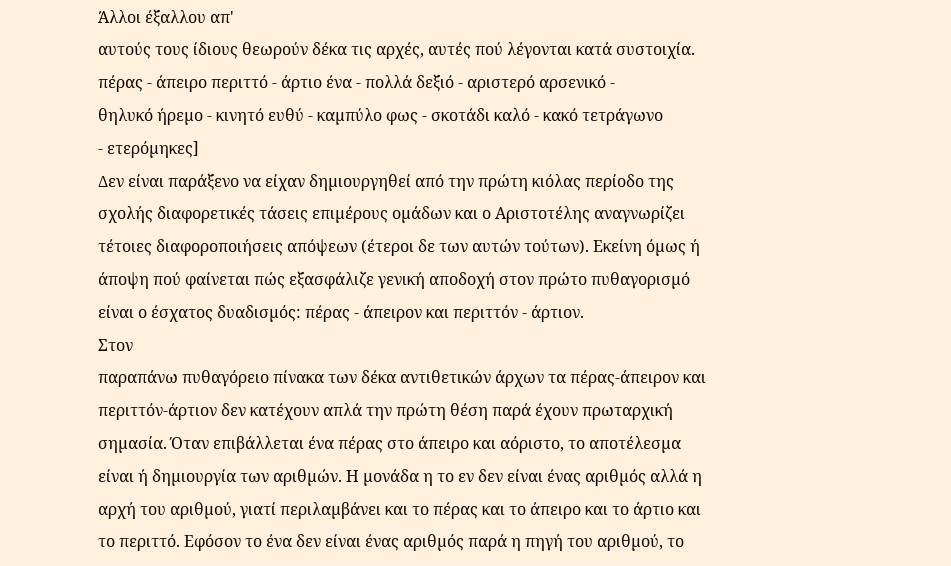Άλλοι έξαλλου απ'
αυτούς τους ίδιους θεωρούν δέκα τις αρχές, αυτές πού λέγονται κατά συστοιχία.
πέρας - άπειρο περιττό - άρτιο ένα - πολλά δεξιό - αριστερό αρσενικό -
θηλυκό ήρεµο - κινητό ευθύ - καµπύλο φως - σκοτάδι καλό - κακό τετράγωνο
- ετερόµηκες]
∆εν είναι παράξενο να είχαν δηµιουργηθεί από την πρώτη κιόλας περίοδο της
σχολής διαφορετικές τάσεις επιµέρους οµάδων και ο Αριστοτέλης αναγνωρίζει
τέτοιες διαφοροποιήσεις απόψεων (έτεροι δε των αυτών τούτων). Εκείνη όµως ή
άποψη πού φαίνεται πώς εξασφάλιζε γενική αποδοχή στον πρώτο πυθαγορισµό
είναι ο έσχατος δυαδισµός: πέρας - άπειρον και περιττόν - άρτιον.
Στον
παραπάνω πυθαγόρειο πίνακα των δέκα αντιθετικών άρχων τα πέρας-άπειρον και
περιττόν-άρτιον δεν κατέχουν απλά την πρώτη θέση παρά έχουν πρωταρχική
σηµασία. Όταν επιβάλλεται ένα πέρας στο άπειρο και αόριστο, το αποτέλεσµα
είναι ή δηµιουργία των αριθµών. Η µονάδα η το εν δεν είναι ένας αριθµός αλλά η
αρχή του αριθµού, γιατί περιλαµβάνει και το πέρας και το άπειρο και το άρτιο και
το περιττό. Εφόσον το ένα δεν είναι ένας αριθµός παρά η πηγή του αριθµού, το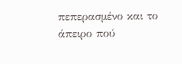πεπερασµένο και το άπειρο πού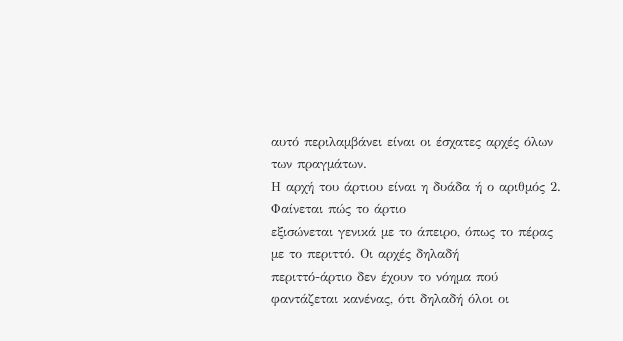αυτό περιλαµβάνει είναι οι έσχατες αρχές όλων
των πραγµάτων.
Η αρχή του άρτιου είναι η δυάδα ή ο αριθµός 2. Φαίνεται πώς το άρτιο
εξισώνεται γενικά µε το άπειρο, όπως το πέρας µε το περιττό. Οι αρχές δηλαδή
περιττό-άρτιο δεν έχουν το νόηµα πού φαντάζεται κανένας, ότι δηλαδή όλοι οι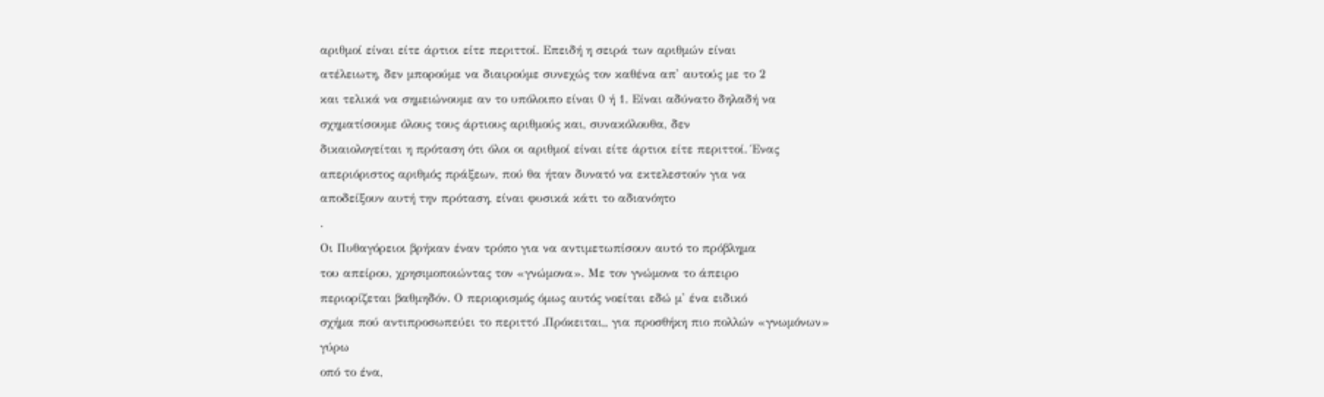αριθµοί είναι είτε άρτιοι είτε περιττοί. Επειδή η σειρά των αριθµών είναι
ατέλειωτη, δεν µπορούµε να διαιρούµε συνεχώς τον καθένα απ' αυτούς µε το 2
και τελικά να σηµειώνουµε αν το υπόλοιπο είναι 0 ή 1. Είναι αδύνατο δηλαδή να
σχηµατίσουµε όλους τους άρτιους αριθµούς και, συνακόλουθα, δεν
δικαιολογείται η πρόταση ότι όλοι οι αριθµοί είναι είτε άρτιοι είτε περιττοί. Ένας
απεριόριστος αριθµός πράξεων, πού θα ήταν δυνατό να εκτελεστούν για να
αποδείξουν αυτή την πρόταση, είναι φυσικά κάτι το αδιανόητο
.
Οι Πυθαγόρειοι βρήκαν έναν τρόπο για να αντιµετωπίσουν αυτό το πρόβληµα
του απείρου, χρησιµοποιώντας τον «γνώµονα». Με τον γνώµονα το άπειρο
περιορίζεται βαθµηδόν. Ο περιορισµός όµως αυτός νοείται εδώ µ' ένα ειδικό
σχήµα πού αντιπροσωπεύει το περιττό .Πρόκειται,, για προσθήκη πιο πολλών «γνωµόνων»
γύρω
οπό το ένα,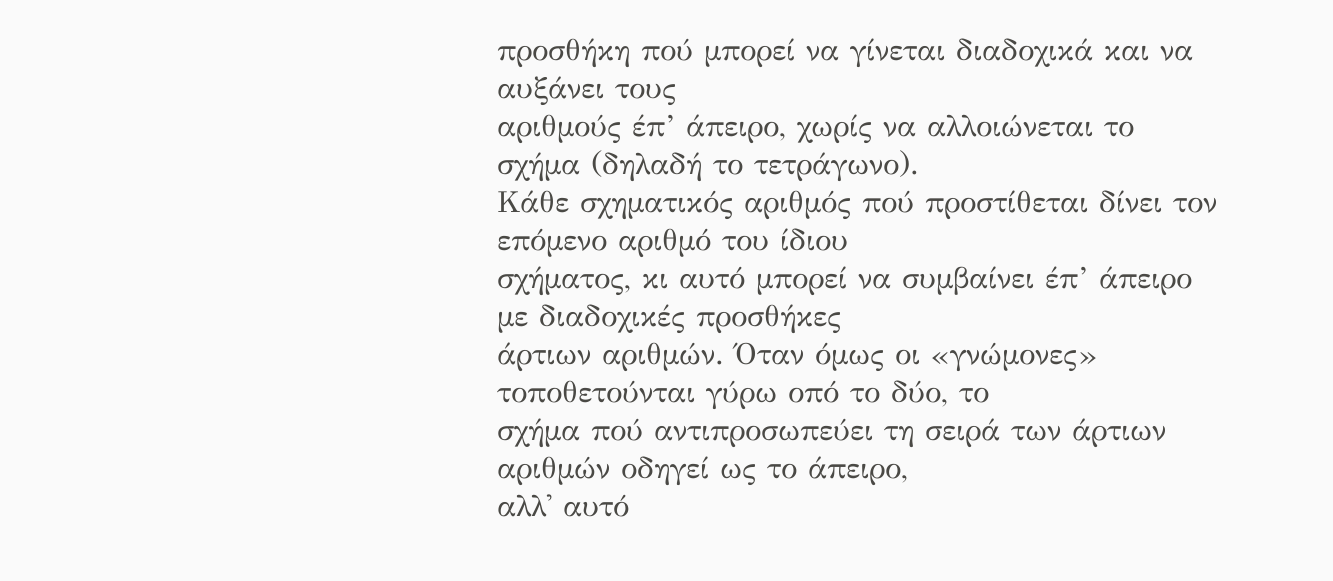προσθήκη πού µπορεί να γίνεται διαδοχικά και να αυξάνει τους
αριθµούς έπ’ άπειρο, χωρίς να αλλοιώνεται το σχήµα (δηλαδή το τετράγωνο).
Κάθε σχηµατικός αριθµός πού προστίθεται δίνει τον επόµενο αριθµό του ίδιου
σχήµατος, κι αυτό µπορεί να συµβαίνει έπ’ άπειρο µε διαδοχικές προσθήκες
άρτιων αριθµών. Όταν όµως οι «γνώµονες» τοποθετούνται γύρω οπό το δύο, το
σχήµα πού αντιπροσωπεύει τη σειρά των άρτιων αριθµών οδηγεί ως το άπειρο,
αλλ' αυτό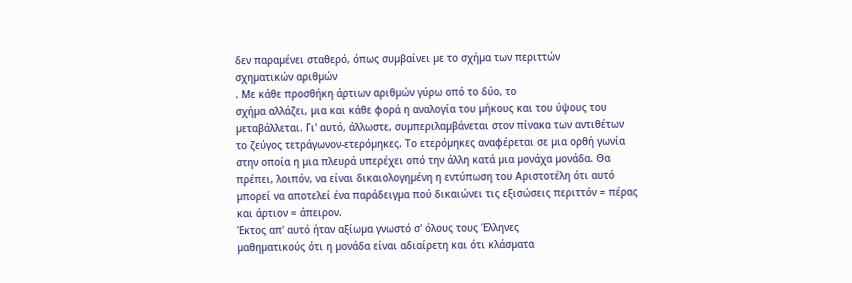δεν παραµένει σταθερό, όπως συµβαίνει µε το σχήµα των περιττών
σχηµατικών αριθµών
. Με κάθε προσθήκη άρτιων αριθµών γύρω οπό το δύο, το
σχήµα αλλάζει, µια και κάθε φορά η αναλογία του µήκους και του ύψους του
µεταβάλλεται. Γι' αυτό, άλλωστε, συµπεριλαµβάνεται στον πίνακα των αντιθέτων
το ζεύγος τετράγωνον-ετερόµηκες. Το ετερόµηκες αναφέρεται σε µια ορθή γωνία
στην οποία η µια πλευρά υπερέχει οπό την άλλη κατά µια µονάχα µονάδα. Θα
πρέπει, λοιπόν, να είναι δικαιολογηµένη η εντύπωση του Αριστοτέλη ότι αυτό
µπορεί να αποτελεί ένα παράδειγµα πού δικαιώνει τις εξισώσεις περιττόν = πέρας
και άρτιον = άπειρον.
Έκτος απ' αυτό ήταν αξίωµα γνωστό σ' όλους τους Έλληνες
µαθηµατικούς ότι η µονάδα είναι αδιαίρετη και ότι κλάσµατα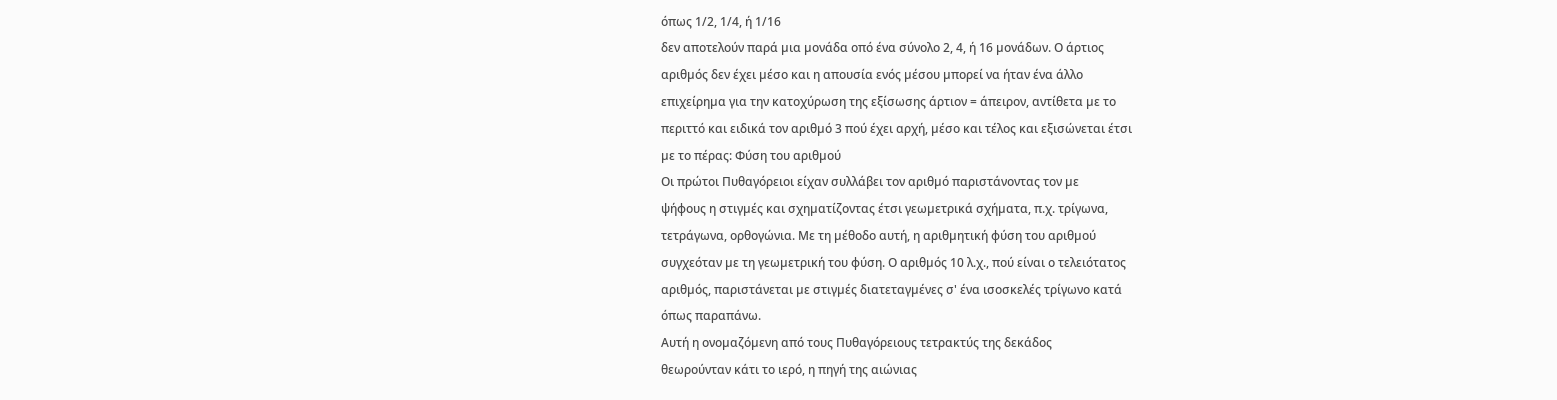όπως 1/2, 1/4, ή 1/16
δεν αποτελούν παρά µια µονάδα οπό ένα σύνολο 2, 4, ή 16 µονάδων. Ο άρτιος
αριθµός δεν έχει µέσο και η απουσία ενός µέσου µπορεί να ήταν ένα άλλο
επιχείρηµα για την κατοχύρωση της εξίσωσης άρτιον = άπειρον, αντίθετα µε το
περιττό και ειδικά τον αριθµό 3 πού έχει αρχή, µέσο και τέλος και εξισώνεται έτσι
µε το πέρας: Φύση του αριθµού
Οι πρώτοι Πυθαγόρειοι είχαν συλλάβει τον αριθµό παριστάνοντας τον µε
ψήφους η στιγµές και σχηµατίζοντας έτσι γεωµετρικά σχήµατα, π.χ. τρίγωνα,
τετράγωνα, ορθογώνια. Με τη µέθοδο αυτή, η αριθµητική φύση του αριθµού
συγχεόταν µε τη γεωµετρική του φύση. Ο αριθµός 10 λ.χ., πού είναι ο τελειότατος
αριθµός, παριστάνεται µε στιγµές διατεταγµένες σ' ένα ισοσκελές τρίγωνο κατά
όπως παραπάνω.
Αυτή η ονοµαζόµενη από τους Πυθαγόρειους τετρακτύς της δεκάδος
θεωρούνταν κάτι το ιερό, η πηγή της αιώνιας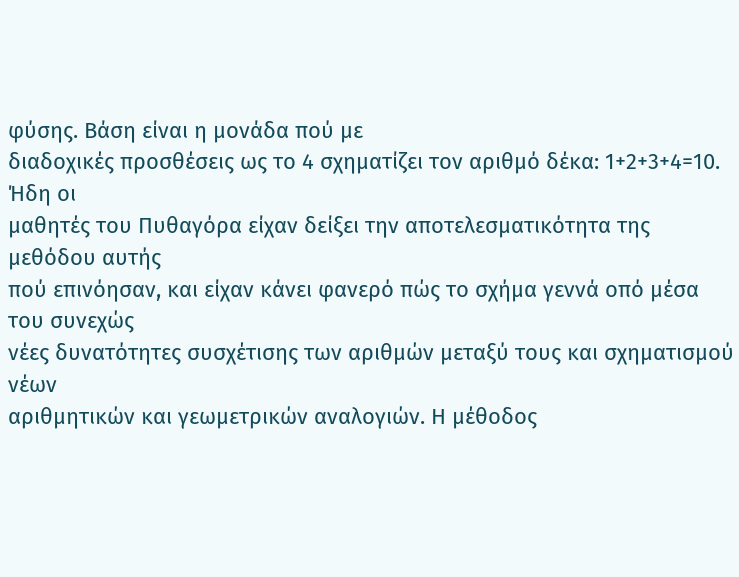φύσης. Βάση είναι η µονάδα πού µε
διαδοχικές προσθέσεις ως το 4 σχηµατίζει τον αριθµό δέκα: 1+2+3+4=10. Ήδη οι
µαθητές του Πυθαγόρα είχαν δείξει την αποτελεσµατικότητα της µεθόδου αυτής
πού επινόησαν, και είχαν κάνει φανερό πώς το σχήµα γεννά οπό µέσα του συνεχώς
νέες δυνατότητες συσχέτισης των αριθµών µεταξύ τους και σχηµατισµού νέων
αριθµητικών και γεωµετρικών αναλογιών. Η µέθοδος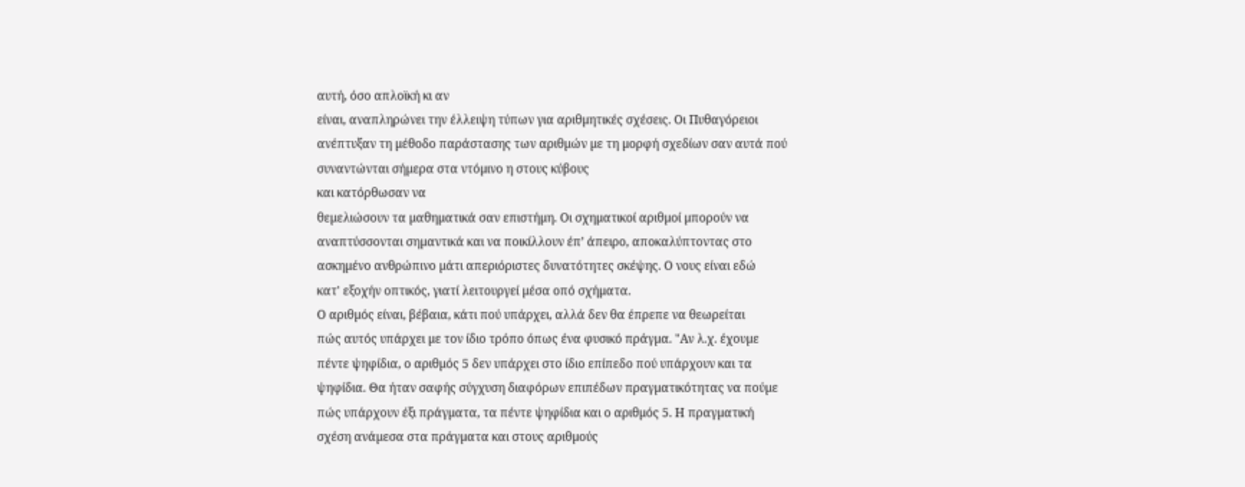αυτή, όσο απλοϊκή κι αν
είναι, αναπληρώνει την έλλειψη τύπων για αριθµητικές σχέσεις. Οι Πυθαγόρειοι
ανέπτυξαν τη µέθοδο παράστασης των αριθµών µε τη µορφή σχεδίων σαν αυτά πού
συναντώνται σήµερα στα ντόµινο η στους κύβους
και κατόρθωσαν να
θεµελιώσουν τα µαθηµατικά σαν επιστήµη. Οι σχηµατικοί αριθµοί µπορούν να
αναπτύσσονται σηµαντικά και να ποικίλλουν έπ’ άπειρο, αποκαλύπτοντας στο
ασκηµένο ανθρώπινο µάτι απεριόριστες δυνατότητες σκέψης. Ο νους είναι εδώ
κατ' εξοχήν οπτικός, γιατί λειτουργεί µέσα οπό σχήµατα.
Ο αριθµός είναι, βέβαια, κάτι πού υπάρχει, αλλά δεν θα έπρεπε να θεωρείται
πώς αυτός υπάρχει µε τον ίδιο τρόπο όπως ένα φυσικό πράγµα. "Αν λ.χ. έχουµε
πέντε ψηφίδια, ο αριθµός 5 δεν υπάρχει στο ίδιο επίπεδο πού υπάρχουν και τα
ψηφίδια. Θα ήταν σαφής σύγχυση διαφόρων επιπέδων πραγµατικότητας να πούµε
πώς υπάρχουν έξι πράγµατα, τα πέντε ψηφίδια και ο αριθµός 5. Η πραγµατική
σχέση ανάµεσα στα πράγµατα και στους αριθµούς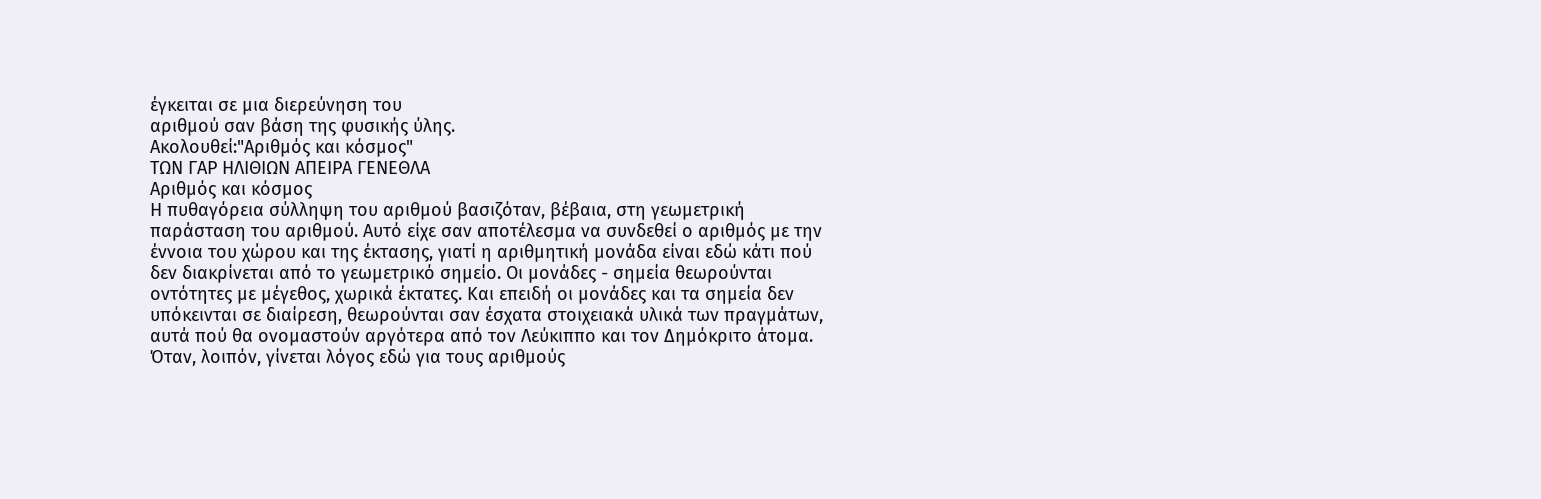έγκειται σε µια διερεύνηση του
αριθµού σαν βάση της φυσικής ύλης.
Ακολουθεί:"Αριθµός και κόσµος"
ΤΩΝ ΓΑΡ ΗΛΙΘΙΩΝ ΑΠΕΙΡΑ ΓΕΝΕΘΛΑ
Αριθµός και κόσµος
Η πυθαγόρεια σύλληψη του αριθµού βασιζόταν, βέβαια, στη γεωµετρική
παράσταση του αριθµού. Αυτό είχε σαν αποτέλεσµα να συνδεθεί ο αριθµός µε την
έννοια του χώρου και της έκτασης, γιατί η αριθµητική µονάδα είναι εδώ κάτι πού
δεν διακρίνεται από το γεωµετρικό σηµείο. Οι µονάδες - σηµεία θεωρούνται
οντότητες µε µέγεθος, χωρικά έκτατες. Και επειδή οι µονάδες και τα σηµεία δεν
υπόκεινται σε διαίρεση, θεωρούνται σαν έσχατα στοιχειακά υλικά των πραγµάτων,
αυτά πού θα ονοµαστούν αργότερα από τον Λεύκιππο και τον ∆ηµόκριτο άτοµα.
Όταν, λοιπόν, γίνεται λόγος εδώ για τους αριθµούς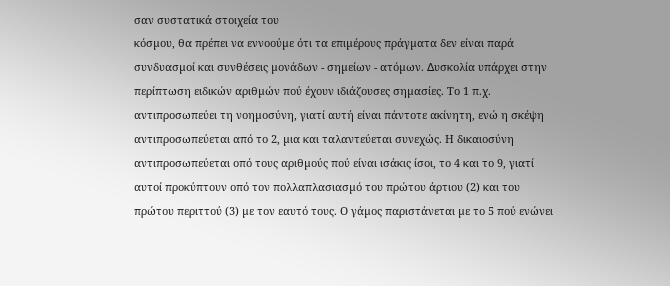σαν συστατικά στοιχεία του
κόσµου, θα πρέπει να εννοούµε ότι τα επιµέρους πράγµατα δεν είναι παρά
συνδυασµοί και συνθέσεις µονάδων - σηµείων - ατόµων. ∆υσκολία υπάρχει στην
περίπτωση ειδικών αριθµών πού έχουν ιδιάζουσες σηµασίες. Το 1 π.χ.
αντιπροσωπεύει τη νοηµοσύνη, γιατί αυτή είναι πάντοτε ακίνητη, ενώ η σκέψη
αντιπροσωπεύεται από το 2, µια και ταλαντεύεται συνεχώς. Η δικαιοσύνη
αντιπροσωπεύεται οπό τους αριθµούς πού είναι ισάκις ίσοι, το 4 και το 9, γιατί
αυτοί προκύπτουν οπό τον πολλαπλασιασµό του πρώτου άρτιου (2) και του
πρώτου περιττού (3) µε τον εαυτό τους. Ο γάµος παριστάνεται µε το 5 πού ενώνει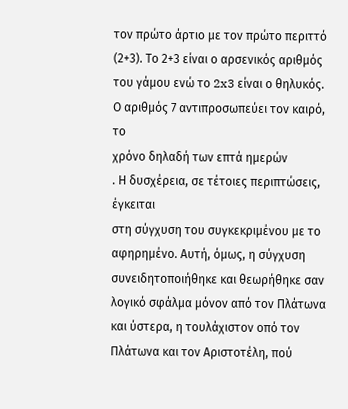τον πρώτο άρτιο µε τον πρώτο περιττό (2+3). Το 2+3 είναι ο αρσενικός αριθµός
του γάµου ενώ το 2x3 είναι ο θηλυκός. Ο αριθµός 7 αντιπροσωπεύει τον καιρό, το
χρόνο δηλαδή των επτά ηµερών
. Η δυσχέρεια, σε τέτοιες περιπτώσεις, έγκειται
στη σύγχυση του συγκεκριµένου µε το αφηρηµένο. Αυτή, όµως, η σύγχυση
συνειδητοποιήθηκε και θεωρήθηκε σαν λογικό σφάλµα µόνον από τον Πλάτωνα
και ύστερα, η τουλάχιστον οπό τον Πλάτωνα και τον Αριστοτέλη, πού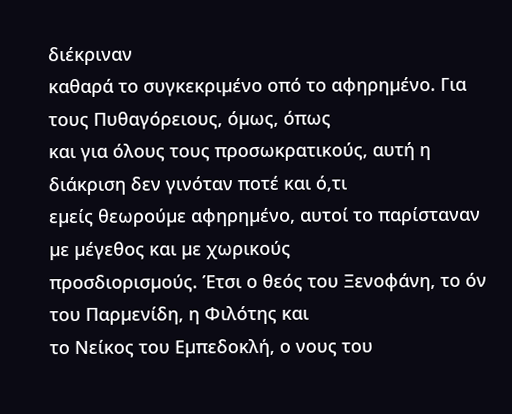διέκριναν
καθαρά το συγκεκριµένο οπό το αφηρηµένο. Για τους Πυθαγόρειους, όµως, όπως
και για όλους τους προσωκρατικούς, αυτή η διάκριση δεν γινόταν ποτέ και ό,τι
εµείς θεωρούµε αφηρηµένο, αυτοί το παρίσταναν µε µέγεθος και µε χωρικούς
προσδιορισµούς. Έτσι ο θεός του Ξενοφάνη, το όν του Παρµενίδη, η Φιλότης και
το Νείκος του Εµπεδοκλή, ο νους του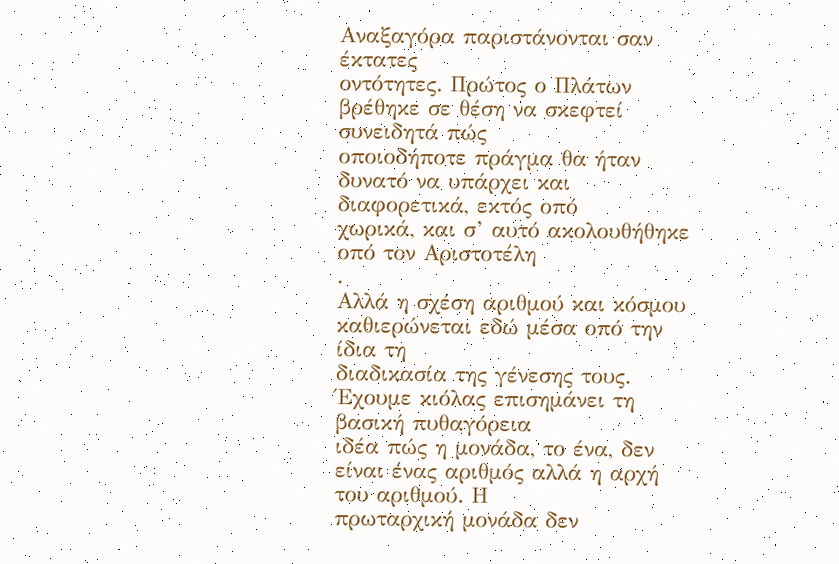Αναξαγόρα παριστάνονται σαν έκτατες
οντότητες. Πρώτος ο Πλάτων βρέθηκε σε θέση να σκεφτεί συνειδητά πώς
οποιοδήποτε πράγµα θα ήταν δυνατό να υπάρχει και διαφορετικά, εκτός οπό
χωρικά, και σ’ αυτό ακολουθήθηκε οπό τον Αριστοτέλη
.
Αλλά η σχέση αριθµού και κόσµου καθιερώνεται εδώ µέσα οπό την ίδια τη
διαδικασία της γένεσης τους. Έχουµε κιόλας επισηµάνει τη βασική πυθαγόρεια
ιδέα πώς η µονάδα, το ένα, δεν είναι ένας αριθµός αλλά η αρχή του αριθµού. Η
πρωταρχική µονάδα δεν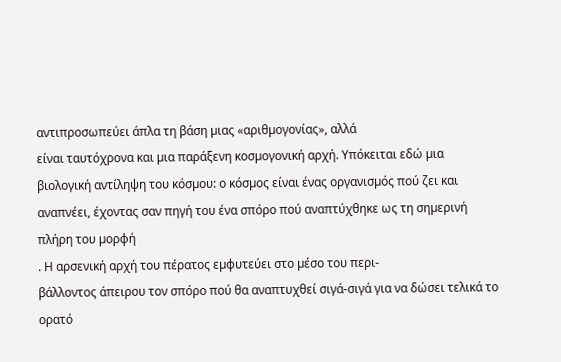αντιπροσωπεύει άπλα τη βάση µιας «αριθµογονίας», αλλά
είναι ταυτόχρονα και µια παράξενη κοσµογονική αρχή. Υπόκειται εδώ µια
βιολογική αντίληψη του κόσµου: ο κόσµος είναι ένας οργανισµός πού ζει και
αναπνέει, έχοντας σαν πηγή του ένα σπόρο πού αναπτύχθηκε ως τη σηµερινή
πλήρη του µορφή
. Η αρσενική αρχή του πέρατος εµφυτεύει στο µέσο του περι-
βάλλοντος άπειρου τον σπόρο πού θα αναπτυχθεί σιγά-σιγά για να δώσει τελικά το
ορατό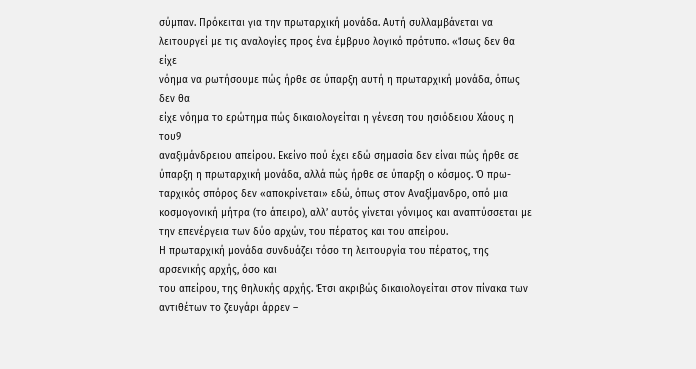σύµπαν. Πρόκειται για την πρωταρχική µονάδα. Αυτή συλλαµβάνεται να
λειτουργεί µε τις αναλογίες προς ένα έµβρυο λογικό πρότυπο. «Ίσως δεν θα είχε
νόηµα να ρωτήσουµε πώς ήρθε σε ύπαρξη αυτή η πρωταρχική µονάδα, όπως δεν θα
είχε νόηµα το ερώτηµα πώς δικαιολογείται η γένεση του ησιόδειου Χάους η του9
αναξιµάνδρειου απείρου. Εκείνο πού έχει εδώ σηµασία δεν είναι πώς ήρθε σε
ύπαρξη η πρωταρχική µονάδα, αλλά πώς ήρθε σε ύπαρξη ο κόσµος. Ό πρω-
ταρχικός σπόρος δεν «αποκρίνεται» εδώ, όπως στον Αναξίµανδρο, οπό µια
κοσµογονική µήτρα (το άπειρο), αλλ’ αυτός γίνεται γόνιµος και αναπτύσσεται µε
την επενέργεια των δύο αρχών, του πέρατος και του απείρου.
Η πρωταρχική µονάδα συνδυάζει τόσο τη λειτουργία του πέρατος, της αρσενικής αρχής, όσο και
του απείρου, της θηλυκής αρχής. Έτσι ακριβώς δικαιολογείται στον πίνακα των
αντιθέτων το ζευγάρι άρρεν –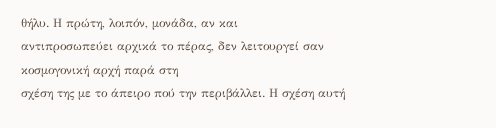θήλυ. Η πρώτη, λοιπόν, µονάδα, αν και
αντιπροσωπεύει αρχικά το πέρας, δεν λειτουργεί σαν κοσµογονική αρχή παρά στη
σχέση της µε το άπειρο πού την περιβάλλει. Η σχέση αυτή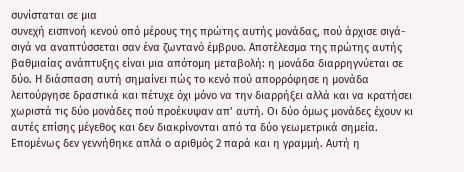συνίσταται σε µια
συνεχή εισπνοή κενού οπό µέρους της πρώτης αυτής µονάδας, πού άρχισε σιγά-
σιγά να αναπτύσσεται σαν ένα ζωντανό έµβρυο. Αποτέλεσµα της πρώτης αυτής
βαθµιαίας ανάπτυξης είναι µια απότοµη µεταβολή: η µονάδα διαρρηγνύεται σε
δύο. Η διάσπαση αυτή σηµαίνει πώς το κενό πού απορρόφησε η µονάδα
λειτούργησε δραστικά και πέτυχε όχι µόνο να την διαρρήξει αλλά και να κρατήσει
χωριστά τις δύο µονάδες πού προέκυψαν απ’ αυτή. Οι δύο όµως µονάδες έχουν κι
αυτές επίσης µέγεθος και δεν διακρίνονται από τα δύο γεωµετρικά σηµεία.
Εποµένως δεν γεννήθηκε απλά ο αριθµός 2 παρά και η γραµµή. Αυτή η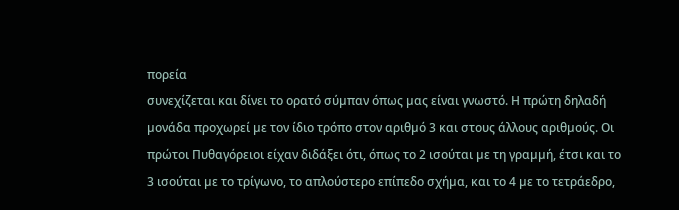πορεία
συνεχίζεται και δίνει το ορατό σύµπαν όπως µας είναι γνωστό. Η πρώτη δηλαδή
µονάδα προχωρεί µε τον ίδιο τρόπο στον αριθµό 3 και στους άλλους αριθµούς. Οι
πρώτοι Πυθαγόρειοι είχαν διδάξει ότι, όπως το 2 ισούται µε τη γραµµή, έτσι και το
3 ισούται µε το τρίγωνο, το απλούστερο επίπεδο σχήµα, και το 4 µε το τετράεδρο,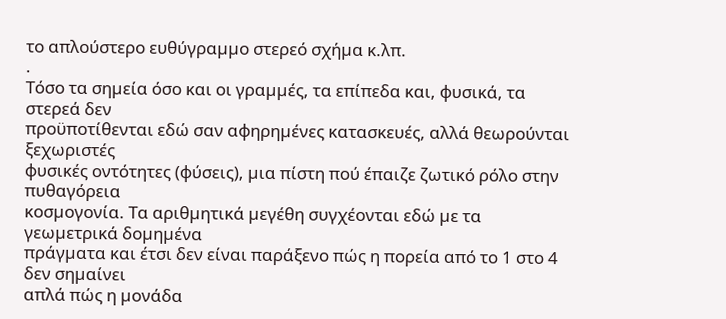το απλούστερο ευθύγραµµο στερεό σχήµα κ.λπ.
.
Τόσο τα σηµεία όσο και οι γραµµές, τα επίπεδα και, φυσικά, τα στερεά δεν
προϋποτίθενται εδώ σαν αφηρηµένες κατασκευές, αλλά θεωρούνται ξεχωριστές
φυσικές οντότητες (φύσεις), µια πίστη πού έπαιζε ζωτικό ρόλο στην πυθαγόρεια
κοσµογονία. Τα αριθµητικά µεγέθη συγχέονται εδώ µε τα γεωµετρικά δοµηµένα
πράγµατα και έτσι δεν είναι παράξενο πώς η πορεία από το 1 στο 4 δεν σηµαίνει
απλά πώς η µονάδα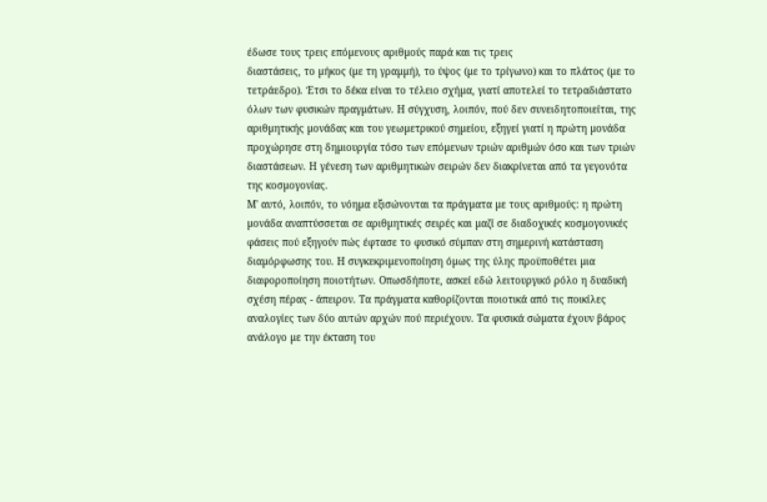έδωσε τους τρεις επόµενους αριθµούς παρά και τις τρεις
διαστάσεις, το µήκος (µε τη γραµµή), το ύψος (µε το τρίγωνο) και το πλάτος (µε το
τετράεδρο). Έτσι το δέκα είναι το τέλειο σχήµα, γιατί αποτελεί το τετραδιάστατο
όλων των φυσικών πραγµάτων. Η σύγχυση, λοιπόν, πού δεν συνειδητοποιείται, της
αριθµητικής µονάδας και του γεωµετρικού σηµείου, εξηγεί γιατί η πρώτη µονάδα
προχώρησε στη δηµιουργία τόσο των επόµενων τριών αριθµών όσο και των τριών
διαστάσεων. Η γένεση των αριθµητικών σειρών δεν διακρίνεται από τα γεγονότα
της κοσµογονίας.
Μ' αυτό, λοιπόν, το νόηµα εξισώνονται τα πράγµατα µε τους αριθµούς: η πρώτη
µονάδα αναπτύσσεται σε αριθµητικές σειρές και µαζί σε διαδοχικές κοσµογονικές
φάσεις πού εξηγούν πώς έφτασε το φυσικό σύµπαν στη σηµερινή κατάσταση
διαµόρφωσης του. Η συγκεκριµενοποίηση όµως της ύλης προϋποθέτει µια
διαφοροποίηση ποιοτήτων. Οπωσδήποτε, ασκεί εδώ λειτουργικό ρόλο η δυαδική
σχέση πέρας - άπειρον. Τα πράγµατα καθορίζονται ποιοτικά από τις ποικίλες
αναλογίες των δύο αυτών αρχών πού περιέχουν. Τα φυσικά σώµατα έχουν βάρος
ανάλογο µε την έκταση του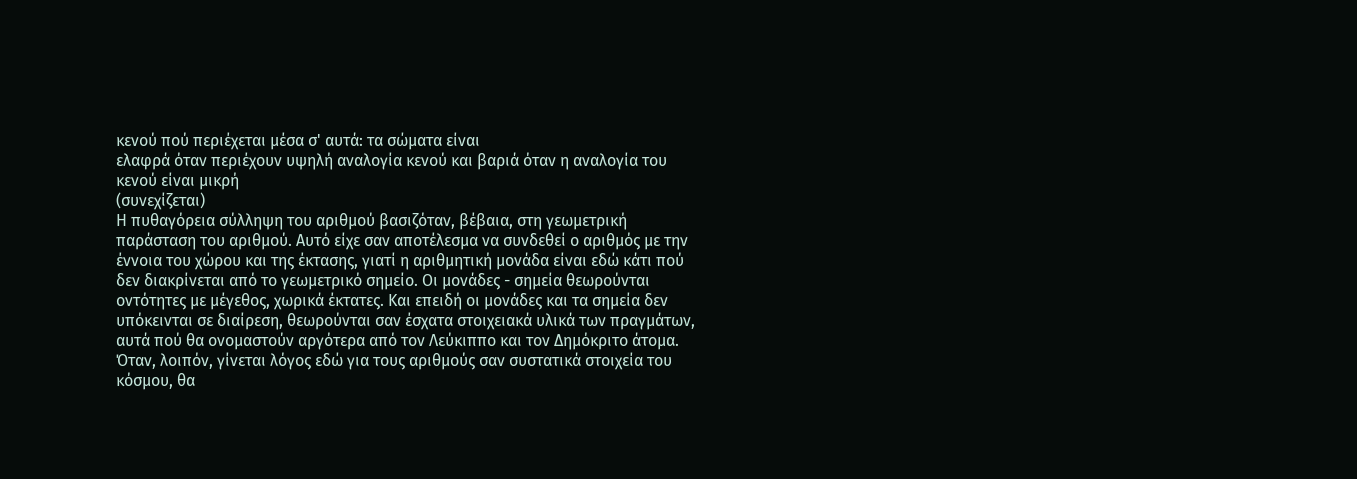κενού πού περιέχεται µέσα σ' αυτά: τα σώµατα είναι
ελαφρά όταν περιέχουν υψηλή αναλογία κενού και βαριά όταν η αναλογία του
κενού είναι µικρή
(συνεχίζεται)
Η πυθαγόρεια σύλληψη του αριθµού βασιζόταν, βέβαια, στη γεωµετρική
παράσταση του αριθµού. Αυτό είχε σαν αποτέλεσµα να συνδεθεί ο αριθµός µε την
έννοια του χώρου και της έκτασης, γιατί η αριθµητική µονάδα είναι εδώ κάτι πού
δεν διακρίνεται από το γεωµετρικό σηµείο. Οι µονάδες - σηµεία θεωρούνται
οντότητες µε µέγεθος, χωρικά έκτατες. Και επειδή οι µονάδες και τα σηµεία δεν
υπόκεινται σε διαίρεση, θεωρούνται σαν έσχατα στοιχειακά υλικά των πραγµάτων,
αυτά πού θα ονοµαστούν αργότερα από τον Λεύκιππο και τον ∆ηµόκριτο άτοµα.
Όταν, λοιπόν, γίνεται λόγος εδώ για τους αριθµούς σαν συστατικά στοιχεία του
κόσµου, θα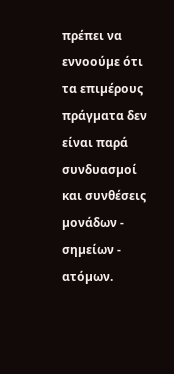πρέπει να εννοούµε ότι τα επιµέρους πράγµατα δεν είναι παρά
συνδυασµοί και συνθέσεις µονάδων - σηµείων - ατόµων.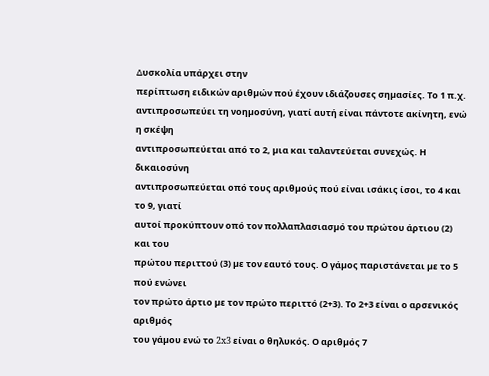∆υσκολία υπάρχει στην
περίπτωση ειδικών αριθµών πού έχουν ιδιάζουσες σηµασίες. Το 1 π.χ.
αντιπροσωπεύει τη νοηµοσύνη, γιατί αυτή είναι πάντοτε ακίνητη, ενώ η σκέψη
αντιπροσωπεύεται από το 2, µια και ταλαντεύεται συνεχώς. Η δικαιοσύνη
αντιπροσωπεύεται οπό τους αριθµούς πού είναι ισάκις ίσοι, το 4 και το 9, γιατί
αυτοί προκύπτουν οπό τον πολλαπλασιασµό του πρώτου άρτιου (2) και του
πρώτου περιττού (3) µε τον εαυτό τους. Ο γάµος παριστάνεται µε το 5 πού ενώνει
τον πρώτο άρτιο µε τον πρώτο περιττό (2+3). Το 2+3 είναι ο αρσενικός αριθµός
του γάµου ενώ το 2x3 είναι ο θηλυκός. Ο αριθµός 7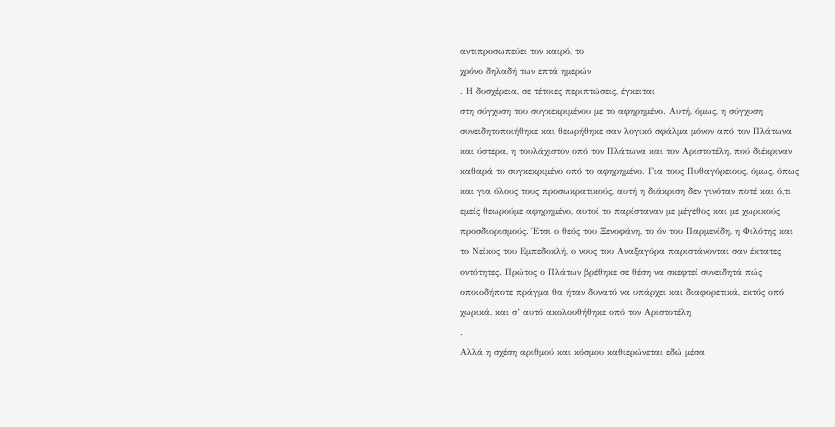αντιπροσωπεύει τον καιρό, το
χρόνο δηλαδή των επτά ηµερών
. Η δυσχέρεια, σε τέτοιες περιπτώσεις, έγκειται
στη σύγχυση του συγκεκριµένου µε το αφηρηµένο. Αυτή, όµως, η σύγχυση
συνειδητοποιήθηκε και θεωρήθηκε σαν λογικό σφάλµα µόνον από τον Πλάτωνα
και ύστερα, η τουλάχιστον οπό τον Πλάτωνα και τον Αριστοτέλη, πού διέκριναν
καθαρά το συγκεκριµένο οπό το αφηρηµένο. Για τους Πυθαγόρειους, όµως, όπως
και για όλους τους προσωκρατικούς, αυτή η διάκριση δεν γινόταν ποτέ και ό,τι
εµείς θεωρούµε αφηρηµένο, αυτοί το παρίσταναν µε µέγεθος και µε χωρικούς
προσδιορισµούς. Έτσι ο θεός του Ξενοφάνη, το όν του Παρµενίδη, η Φιλότης και
το Νείκος του Εµπεδοκλή, ο νους του Αναξαγόρα παριστάνονται σαν έκτατες
οντότητες. Πρώτος ο Πλάτων βρέθηκε σε θέση να σκεφτεί συνειδητά πώς
οποιοδήποτε πράγµα θα ήταν δυνατό να υπάρχει και διαφορετικά, εκτός οπό
χωρικά, και σ’ αυτό ακολουθήθηκε οπό τον Αριστοτέλη
.
Αλλά η σχέση αριθµού και κόσµου καθιερώνεται εδώ µέσα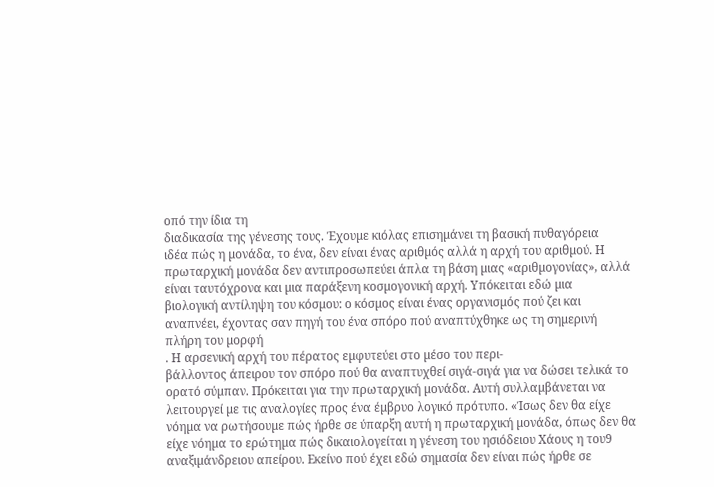οπό την ίδια τη
διαδικασία της γένεσης τους. Έχουµε κιόλας επισηµάνει τη βασική πυθαγόρεια
ιδέα πώς η µονάδα, το ένα, δεν είναι ένας αριθµός αλλά η αρχή του αριθµού. Η
πρωταρχική µονάδα δεν αντιπροσωπεύει άπλα τη βάση µιας «αριθµογονίας», αλλά
είναι ταυτόχρονα και µια παράξενη κοσµογονική αρχή. Υπόκειται εδώ µια
βιολογική αντίληψη του κόσµου: ο κόσµος είναι ένας οργανισµός πού ζει και
αναπνέει, έχοντας σαν πηγή του ένα σπόρο πού αναπτύχθηκε ως τη σηµερινή
πλήρη του µορφή
. Η αρσενική αρχή του πέρατος εµφυτεύει στο µέσο του περι-
βάλλοντος άπειρου τον σπόρο πού θα αναπτυχθεί σιγά-σιγά για να δώσει τελικά το
ορατό σύµπαν. Πρόκειται για την πρωταρχική µονάδα. Αυτή συλλαµβάνεται να
λειτουργεί µε τις αναλογίες προς ένα έµβρυο λογικό πρότυπο. «Ίσως δεν θα είχε
νόηµα να ρωτήσουµε πώς ήρθε σε ύπαρξη αυτή η πρωταρχική µονάδα, όπως δεν θα
είχε νόηµα το ερώτηµα πώς δικαιολογείται η γένεση του ησιόδειου Χάους η του9
αναξιµάνδρειου απείρου. Εκείνο πού έχει εδώ σηµασία δεν είναι πώς ήρθε σε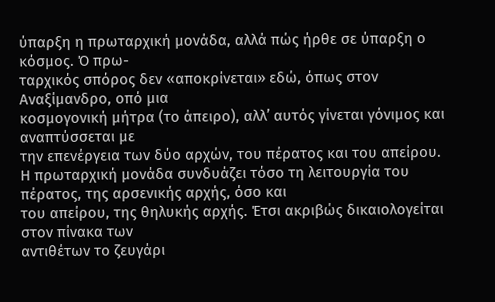ύπαρξη η πρωταρχική µονάδα, αλλά πώς ήρθε σε ύπαρξη ο κόσµος. Ό πρω-
ταρχικός σπόρος δεν «αποκρίνεται» εδώ, όπως στον Αναξίµανδρο, οπό µια
κοσµογονική µήτρα (το άπειρο), αλλ’ αυτός γίνεται γόνιµος και αναπτύσσεται µε
την επενέργεια των δύο αρχών, του πέρατος και του απείρου.
Η πρωταρχική µονάδα συνδυάζει τόσο τη λειτουργία του πέρατος, της αρσενικής αρχής, όσο και
του απείρου, της θηλυκής αρχής. Έτσι ακριβώς δικαιολογείται στον πίνακα των
αντιθέτων το ζευγάρι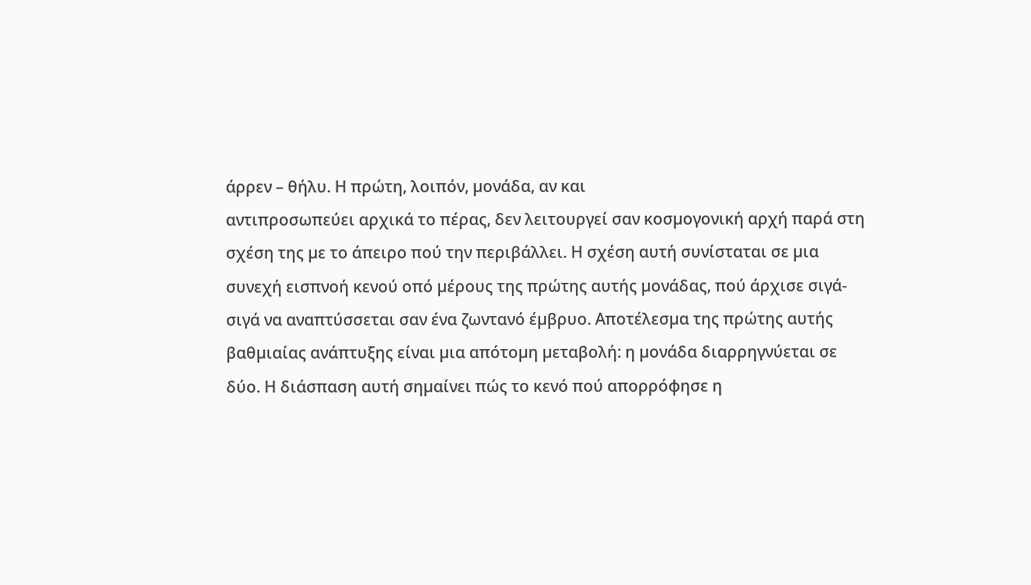άρρεν – θήλυ. Η πρώτη, λοιπόν, µονάδα, αν και
αντιπροσωπεύει αρχικά το πέρας, δεν λειτουργεί σαν κοσµογονική αρχή παρά στη
σχέση της µε το άπειρο πού την περιβάλλει. Η σχέση αυτή συνίσταται σε µια
συνεχή εισπνοή κενού οπό µέρους της πρώτης αυτής µονάδας, πού άρχισε σιγά-
σιγά να αναπτύσσεται σαν ένα ζωντανό έµβρυο. Αποτέλεσµα της πρώτης αυτής
βαθµιαίας ανάπτυξης είναι µια απότοµη µεταβολή: η µονάδα διαρρηγνύεται σε
δύο. Η διάσπαση αυτή σηµαίνει πώς το κενό πού απορρόφησε η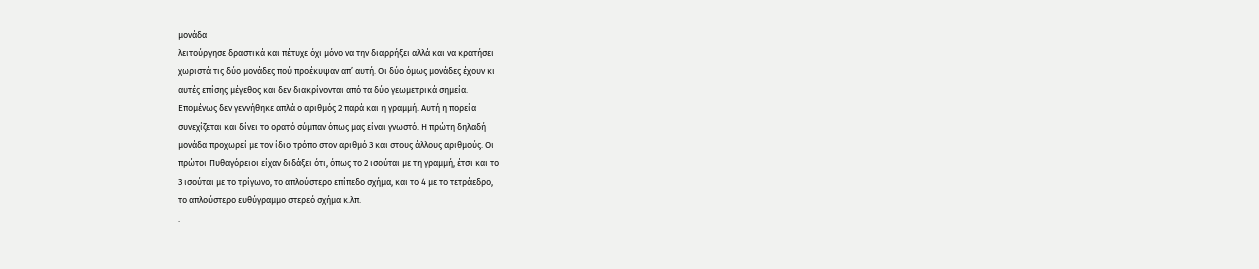µονάδα
λειτούργησε δραστικά και πέτυχε όχι µόνο να την διαρρήξει αλλά και να κρατήσει
χωριστά τις δύο µονάδες πού προέκυψαν απ’ αυτή. Οι δύο όµως µονάδες έχουν κι
αυτές επίσης µέγεθος και δεν διακρίνονται από τα δύο γεωµετρικά σηµεία.
Εποµένως δεν γεννήθηκε απλά ο αριθµός 2 παρά και η γραµµή. Αυτή η πορεία
συνεχίζεται και δίνει το ορατό σύµπαν όπως µας είναι γνωστό. Η πρώτη δηλαδή
µονάδα προχωρεί µε τον ίδιο τρόπο στον αριθµό 3 και στους άλλους αριθµούς. Οι
πρώτοι Πυθαγόρειοι είχαν διδάξει ότι, όπως το 2 ισούται µε τη γραµµή, έτσι και το
3 ισούται µε το τρίγωνο, το απλούστερο επίπεδο σχήµα, και το 4 µε το τετράεδρο,
το απλούστερο ευθύγραµµο στερεό σχήµα κ.λπ.
.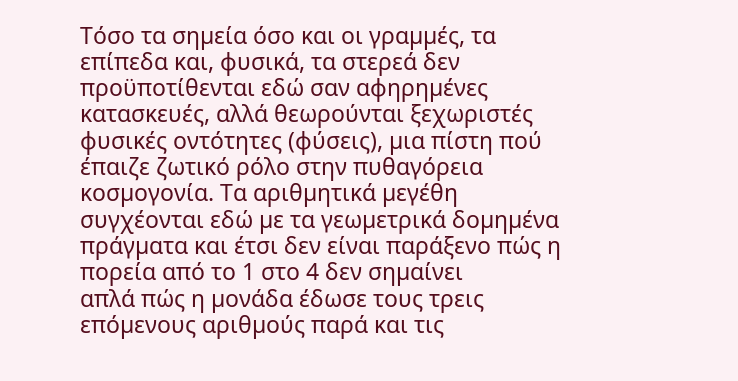Τόσο τα σηµεία όσο και οι γραµµές, τα επίπεδα και, φυσικά, τα στερεά δεν
προϋποτίθενται εδώ σαν αφηρηµένες κατασκευές, αλλά θεωρούνται ξεχωριστές
φυσικές οντότητες (φύσεις), µια πίστη πού έπαιζε ζωτικό ρόλο στην πυθαγόρεια
κοσµογονία. Τα αριθµητικά µεγέθη συγχέονται εδώ µε τα γεωµετρικά δοµηµένα
πράγµατα και έτσι δεν είναι παράξενο πώς η πορεία από το 1 στο 4 δεν σηµαίνει
απλά πώς η µονάδα έδωσε τους τρεις επόµενους αριθµούς παρά και τις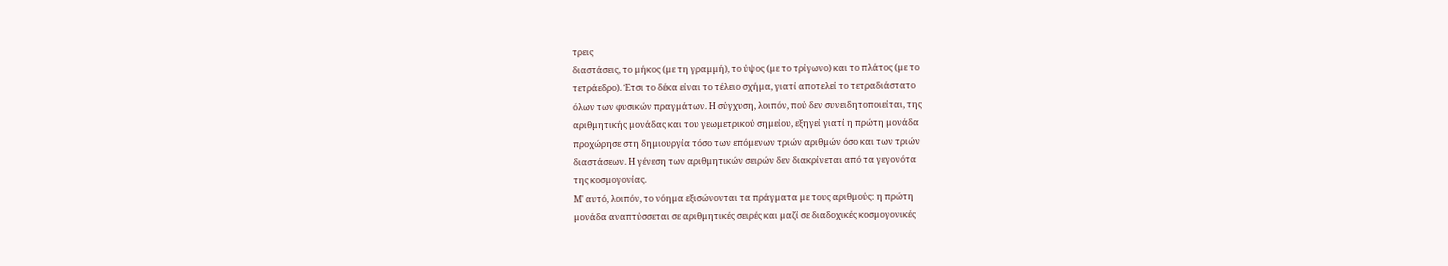τρεις
διαστάσεις, το µήκος (µε τη γραµµή), το ύψος (µε το τρίγωνο) και το πλάτος (µε το
τετράεδρο). Έτσι το δέκα είναι το τέλειο σχήµα, γιατί αποτελεί το τετραδιάστατο
όλων των φυσικών πραγµάτων. Η σύγχυση, λοιπόν, πού δεν συνειδητοποιείται, της
αριθµητικής µονάδας και του γεωµετρικού σηµείου, εξηγεί γιατί η πρώτη µονάδα
προχώρησε στη δηµιουργία τόσο των επόµενων τριών αριθµών όσο και των τριών
διαστάσεων. Η γένεση των αριθµητικών σειρών δεν διακρίνεται από τα γεγονότα
της κοσµογονίας.
Μ' αυτό, λοιπόν, το νόηµα εξισώνονται τα πράγµατα µε τους αριθµούς: η πρώτη
µονάδα αναπτύσσεται σε αριθµητικές σειρές και µαζί σε διαδοχικές κοσµογονικές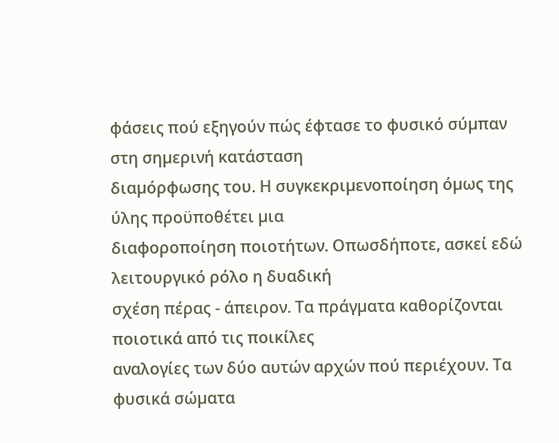φάσεις πού εξηγούν πώς έφτασε το φυσικό σύµπαν στη σηµερινή κατάσταση
διαµόρφωσης του. Η συγκεκριµενοποίηση όµως της ύλης προϋποθέτει µια
διαφοροποίηση ποιοτήτων. Οπωσδήποτε, ασκεί εδώ λειτουργικό ρόλο η δυαδική
σχέση πέρας - άπειρον. Τα πράγµατα καθορίζονται ποιοτικά από τις ποικίλες
αναλογίες των δύο αυτών αρχών πού περιέχουν. Τα φυσικά σώµατα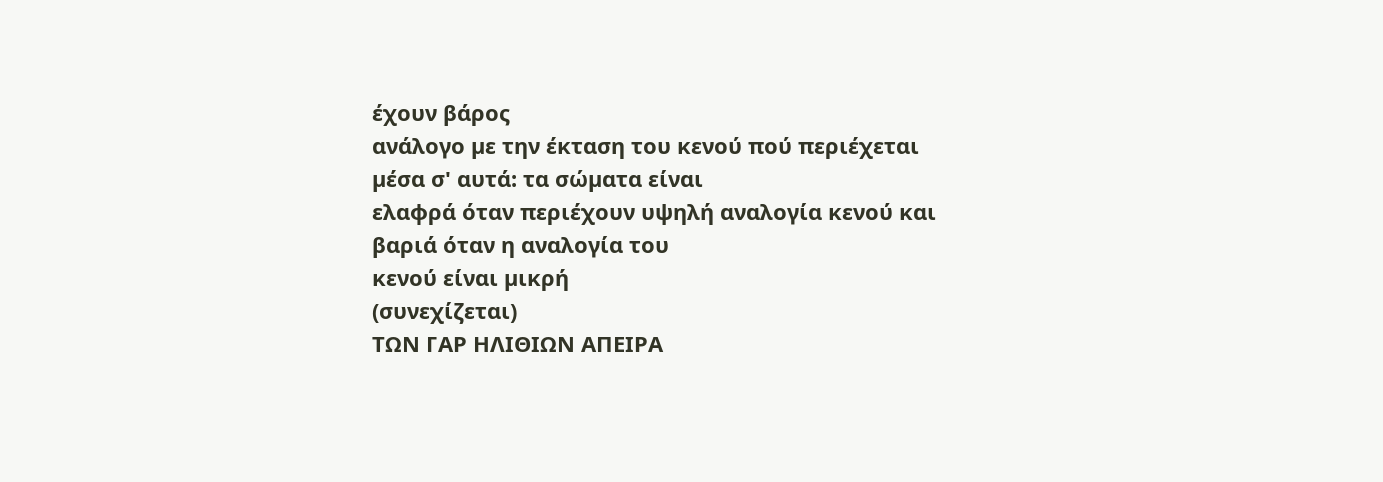έχουν βάρος
ανάλογο µε την έκταση του κενού πού περιέχεται µέσα σ' αυτά: τα σώµατα είναι
ελαφρά όταν περιέχουν υψηλή αναλογία κενού και βαριά όταν η αναλογία του
κενού είναι µικρή
(συνεχίζεται)
ΤΩΝ ΓΑΡ ΗΛΙΘΙΩΝ ΑΠΕΙΡΑ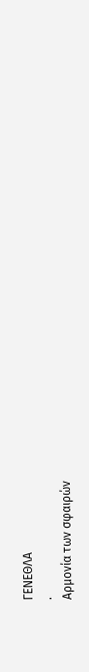ΓΕΝΕΘΛΑ
.
Αρµονία των σφαιρών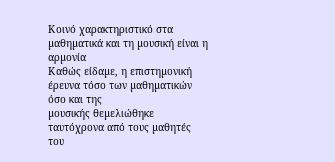Κοινό χαρακτηριστικό στα µαθηµατικά και τη µουσική είναι η αρµονία
Καθώς είδαµε, η επιστηµονική έρευνα τόσο των µαθηµατικών όσο και της
µουσικής θεµελιώθηκε ταυτόχρονα από τους µαθητές του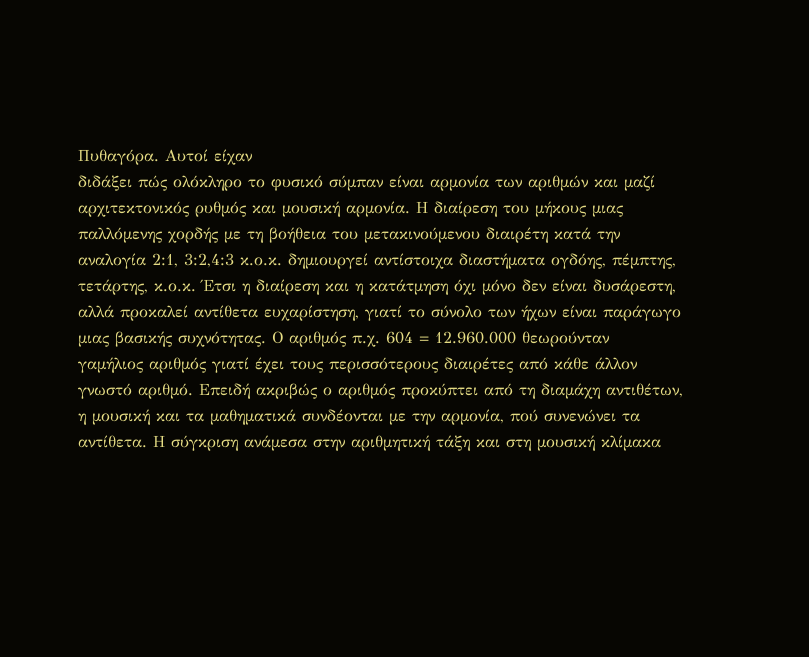Πυθαγόρα. Αυτοί είχαν
διδάξει πώς ολόκληρο το φυσικό σύµπαν είναι αρµονία των αριθµών και µαζί
αρχιτεκτονικός ρυθµός και µουσική αρµονία. Η διαίρεση του µήκους µιας
παλλόµενης χορδής µε τη βοήθεια του µετακινούµενου διαιρέτη κατά την
αναλογία 2:1, 3:2,4:3 κ.ο.κ. δηµιουργεί αντίστοιχα διαστήµατα ογδόης, πέµπτης,
τετάρτης, κ.ο.κ. Έτσι η διαίρεση και η κατάτµηση όχι µόνο δεν είναι δυσάρεστη,
αλλά προκαλεί αντίθετα ευχαρίστηση, γιατί το σύνολο των ήχων είναι παράγωγο
µιας βασικής συχνότητας. Ο αριθµός π.χ. 604 = 12.960.000 θεωρούνταν
γαµήλιος αριθµός γιατί έχει τους περισσότερους διαιρέτες από κάθε άλλον
γνωστό αριθµό. Επειδή ακριβώς ο αριθµός προκύπτει από τη διαµάχη αντιθέτων,
η µουσική και τα µαθηµατικά συνδέονται µε την αρµονία, πού συνενώνει τα
αντίθετα. Η σύγκριση ανάµεσα στην αριθµητική τάξη και στη µουσική κλίµακα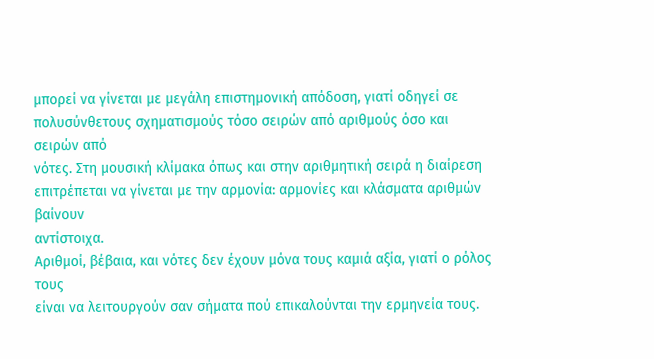µπορεί να γίνεται µε µεγάλη επιστηµονική απόδοση, γιατί οδηγεί σε
πολυσύνθετους σχηµατισµούς τόσο σειρών από αριθµούς όσο και σειρών από
νότες. Στη µουσική κλίµακα όπως και στην αριθµητική σειρά η διαίρεση
επιτρέπεται να γίνεται µε την αρµονία: αρµονίες και κλάσµατα αριθµών βαίνουν
αντίστοιχα.
Αριθµοί, βέβαια, και νότες δεν έχουν µόνα τους καµιά αξία, γιατί ο ρόλος τους
είναι να λειτουργούν σαν σήµατα πού επικαλούνται την ερµηνεία τους.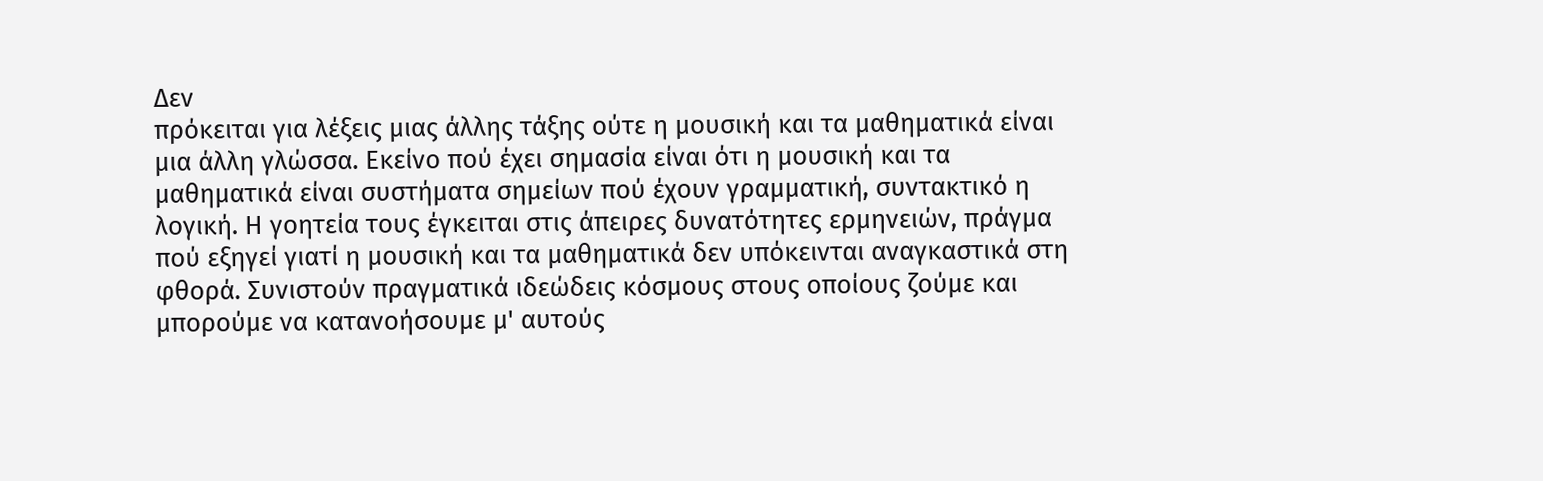∆εν
πρόκειται για λέξεις µιας άλλης τάξης ούτε η µουσική και τα µαθηµατικά είναι
µια άλλη γλώσσα. Εκείνο πού έχει σηµασία είναι ότι η µουσική και τα
µαθηµατικά είναι συστήµατα σηµείων πού έχουν γραµµατική, συντακτικό η
λογική. Η γοητεία τους έγκειται στις άπειρες δυνατότητες ερµηνειών, πράγµα
πού εξηγεί γιατί η µουσική και τα µαθηµατικά δεν υπόκεινται αναγκαστικά στη
φθορά. Συνιστούν πραγµατικά ιδεώδεις κόσµους στους οποίους ζούµε και
µπορούµε να κατανοήσουµε µ' αυτούς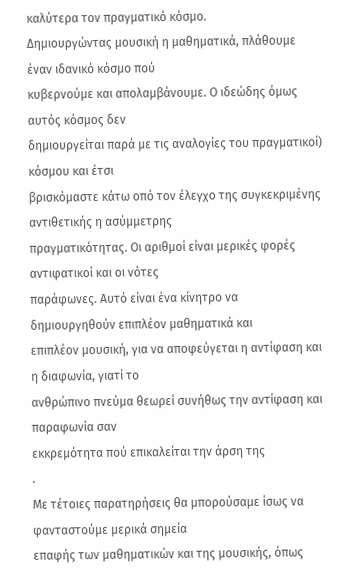καλύτερα τον πραγµατικό κόσµο.
∆ηµιουργώντας µουσική η µαθηµατικά, πλάθουµε έναν ιδανικό κόσµο πού
κυβερνούµε και απολαµβάνουµε. Ο ιδεώδης όµως αυτός κόσµος δεν
δηµιουργείται παρά µε τις αναλογίες του πραγµατικοί) κόσµου και έτσι
βρισκόµαστε κάτω οπό τον έλεγχο της συγκεκριµένης αντιθετικής η ασύµµετρης
πραγµατικότητας. Οι αριθµοί είναι µερικές φορές αντιφατικοί και οι νότες
παράφωνες. Αυτό είναι ένα κίνητρο να δηµιουργηθούν επιπλέον µαθηµατικά και
επιπλέον µουσική, για να αποφεύγεται η αντίφαση και η διαφωνία, γιατί το
ανθρώπινο πνεύµα θεωρεί συνήθως την αντίφαση και παραφωνία σαν
εκκρεµότητα πού επικαλείται την άρση της
.
Με τέτοιες παρατηρήσεις θα µπορούσαµε ίσως να φανταστούµε µερικά σηµεία
επαφής των µαθηµατικών και της µουσικής, όπως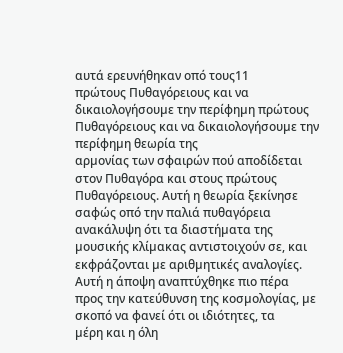αυτά ερευνήθηκαν οπό τους11
πρώτους Πυθαγόρειους και να δικαιολογήσουµε την περίφηµη πρώτους Πυθαγόρειους και να δικαιολογήσουµε την περίφηµη θεωρία της
αρµονίας των σφαιρών πού αποδίδεται στον Πυθαγόρα και στους πρώτους
Πυθαγόρειους. Αυτή η θεωρία ξεκίνησε σαφώς οπό την παλιά πυθαγόρεια
ανακάλυψη ότι τα διαστήµατα της µουσικής κλίµακας αντιστοιχούν σε, και
εκφράζονται µε αριθµητικές αναλογίες. Αυτή η άποψη αναπτύχθηκε πιο πέρα
προς την κατεύθυνση της κοσµολογίας, µε σκοπό να φανεί ότι οι ιδιότητες, τα
µέρη και η όλη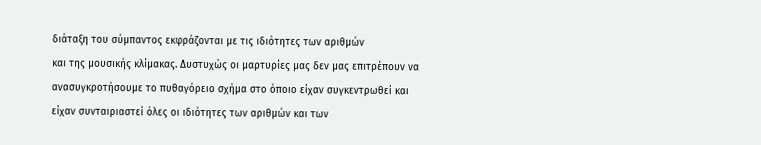διάταξη του σύµπαντος εκφράζονται µε τις ιδιότητες των αριθµών
και της µουσικής κλίµακας. ∆υστυχώς οι µαρτυρίες µας δεν µας επιτρέπουν να
ανασυγκροτήσουµε το πυθαγόρειο σχήµα στο όποιο είχαν συγκεντρωθεί και
είχαν συνταιριαστεί όλες οι ιδιότητες των αριθµών και των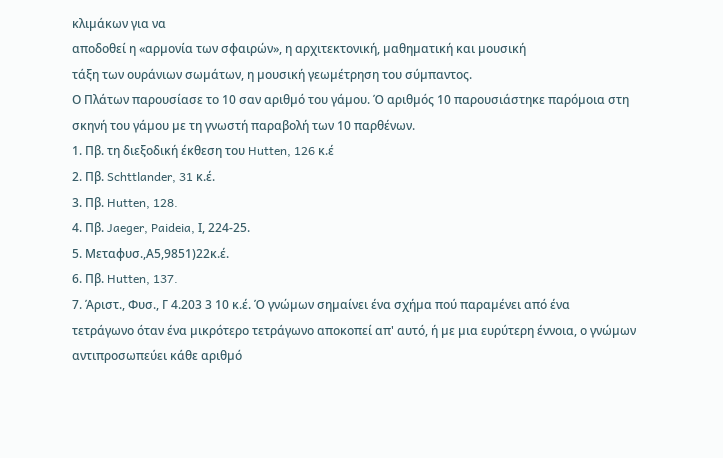κλιµάκων για να
αποδοθεί η «αρµονία των σφαιρών», η αρχιτεκτονική, µαθηµατική και µουσική
τάξη των ουράνιων σωµάτων, η µουσική γεωµέτρηση του σύµπαντος.
Ο Πλάτων παρουσίασε το 10 σαν αριθµό του γάµου. Ό αριθµός 10 παρουσιάστηκε παρόµοια στη
σκηνή του γάµου µε τη γνωστή παραβολή των 10 παρθένων.
1. Πβ. τη διεξοδική έκθεση του Hutten, 126 κ.έ
2. Πβ. Schttlander, 31 κ.έ.
3. Πβ. Hutten, 128.
4. Πβ. Jaeger, Paideia, Ι, 224-25.
5. Μεταφυσ.,Α5,9851)22κ.έ.
6. Πβ. Hutten, 137.
7. Άριστ., Φυσ., Γ 4.203 3 10 κ.έ. Ό γνώµων σηµαίνει ένα σχήµα πού παραµένει από ένα
τετράγωνο όταν ένα µικρότερο τετράγωνο αποκοπεί απ' αυτό, ή µε µια ευρύτερη έννοια, ο γνώµων
αντιπροσωπεύει κάθε αριθµό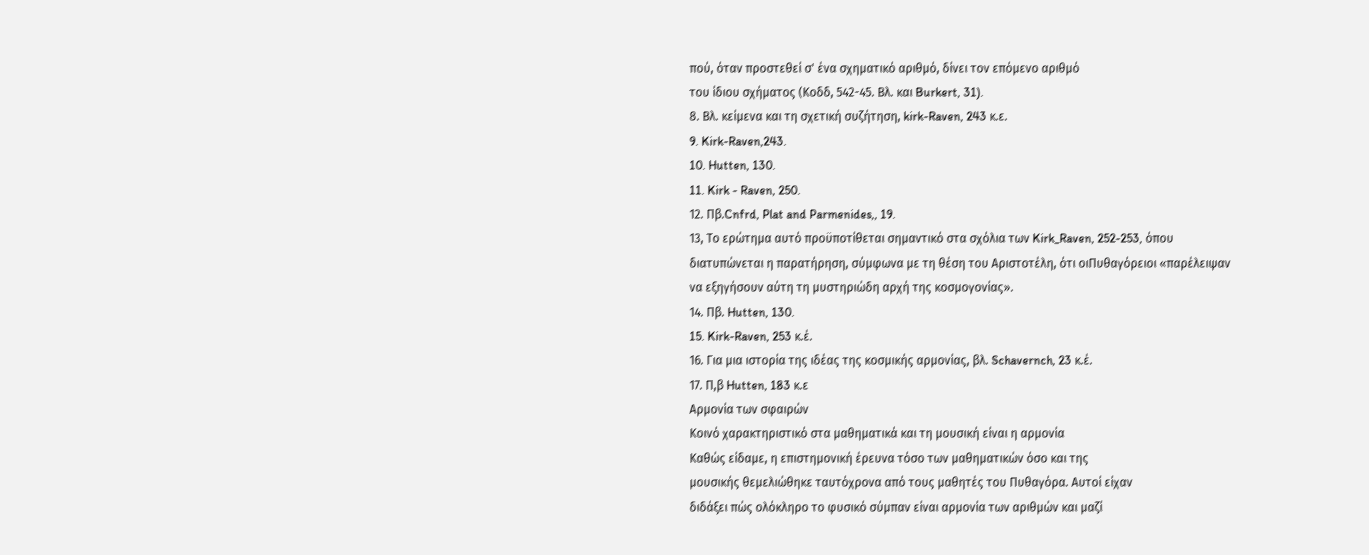πού, όταν προστεθεί σ' ένα σχηµατικό αριθµό, δίνει τον επόµενο αριθµό
του ίδιου σχήµατος (Κοδδ, 542-45. Βλ. και Burkert, 31).
8. Βλ. κείµενα και τη σχετική συζήτηση, kirk-Raven, 243 κ.ε.
9. Kirk-Raven,243.
10. Hutten, 130.
11. Kirk - Raven, 250.
12. Πβ.Cnfrd, Plat and Parmenides,, 19.
13, Το ερώτηµα αυτό προϋποτίθεται σηµαντικό στα σχόλια των Kirk_Raven, 252-253, όπου
διατυπώνεται η παρατήρηση, σύµφωνα µε τη θέση του Αριστοτέλη, ότι οιΠυθαγόρειοι «παρέλειψαν
να εξηγήσουν αύτη τη µυστηριώδη αρχή της κοσµογονίας».
14. Πβ. Hutten, 130.
15. Kirk-Raven, 253 κ.έ.
16. Για µια ιστορία της ιδέας της κοσµικής αρµονίας, βλ. Schavernch, 23 κ.έ.
17. Π,β Hutten, 183 κ.ε
Αρµονία των σφαιρών
Κοινό χαρακτηριστικό στα µαθηµατικά και τη µουσική είναι η αρµονία
Καθώς είδαµε, η επιστηµονική έρευνα τόσο των µαθηµατικών όσο και της
µουσικής θεµελιώθηκε ταυτόχρονα από τους µαθητές του Πυθαγόρα. Αυτοί είχαν
διδάξει πώς ολόκληρο το φυσικό σύµπαν είναι αρµονία των αριθµών και µαζί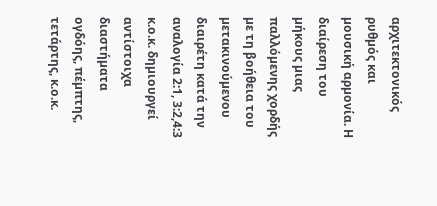αρχιτεκτονικός ρυθµός και µουσική αρµονία. Η διαίρεση του µήκους µιας
παλλόµενης χορδής µε τη βοήθεια του µετακινούµενου διαιρέτη κατά την
αναλογία 2:1, 3:2,4:3 κ.ο.κ. δηµιουργεί αντίστοιχα διαστήµατα ογδόης, πέµπτης,
τετάρτης, κ.ο.κ.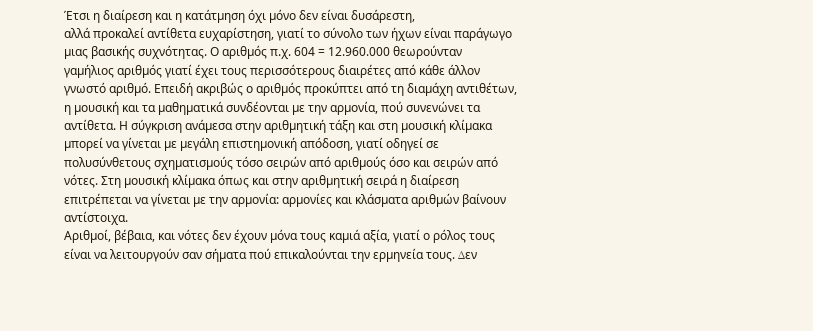Έτσι η διαίρεση και η κατάτµηση όχι µόνο δεν είναι δυσάρεστη,
αλλά προκαλεί αντίθετα ευχαρίστηση, γιατί το σύνολο των ήχων είναι παράγωγο
µιας βασικής συχνότητας. Ο αριθµός π.χ. 604 = 12.960.000 θεωρούνταν
γαµήλιος αριθµός γιατί έχει τους περισσότερους διαιρέτες από κάθε άλλον
γνωστό αριθµό. Επειδή ακριβώς ο αριθµός προκύπτει από τη διαµάχη αντιθέτων,
η µουσική και τα µαθηµατικά συνδέονται µε την αρµονία, πού συνενώνει τα
αντίθετα. Η σύγκριση ανάµεσα στην αριθµητική τάξη και στη µουσική κλίµακα
µπορεί να γίνεται µε µεγάλη επιστηµονική απόδοση, γιατί οδηγεί σε
πολυσύνθετους σχηµατισµούς τόσο σειρών από αριθµούς όσο και σειρών από
νότες. Στη µουσική κλίµακα όπως και στην αριθµητική σειρά η διαίρεση
επιτρέπεται να γίνεται µε την αρµονία: αρµονίες και κλάσµατα αριθµών βαίνουν
αντίστοιχα.
Αριθµοί, βέβαια, και νότες δεν έχουν µόνα τους καµιά αξία, γιατί ο ρόλος τους
είναι να λειτουργούν σαν σήµατα πού επικαλούνται την ερµηνεία τους. ∆εν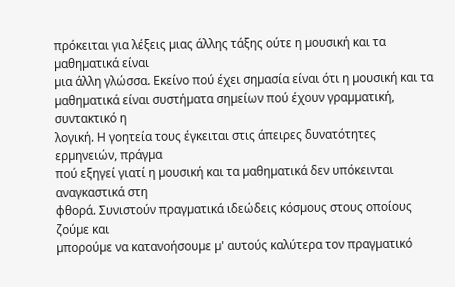πρόκειται για λέξεις µιας άλλης τάξης ούτε η µουσική και τα µαθηµατικά είναι
µια άλλη γλώσσα. Εκείνο πού έχει σηµασία είναι ότι η µουσική και τα
µαθηµατικά είναι συστήµατα σηµείων πού έχουν γραµµατική, συντακτικό η
λογική. Η γοητεία τους έγκειται στις άπειρες δυνατότητες ερµηνειών, πράγµα
πού εξηγεί γιατί η µουσική και τα µαθηµατικά δεν υπόκεινται αναγκαστικά στη
φθορά. Συνιστούν πραγµατικά ιδεώδεις κόσµους στους οποίους ζούµε και
µπορούµε να κατανοήσουµε µ' αυτούς καλύτερα τον πραγµατικό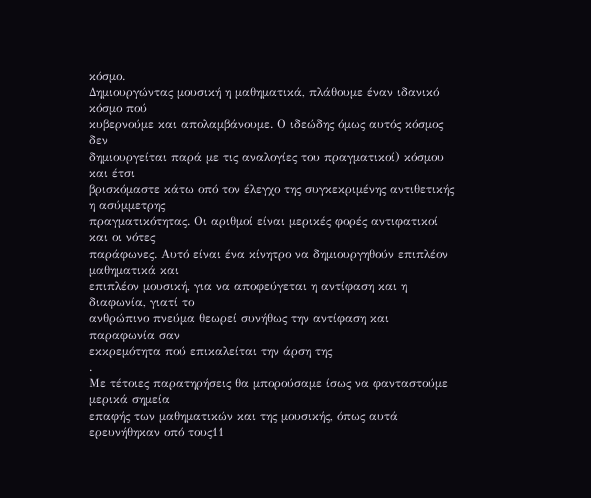κόσµο.
∆ηµιουργώντας µουσική η µαθηµατικά, πλάθουµε έναν ιδανικό κόσµο πού
κυβερνούµε και απολαµβάνουµε. Ο ιδεώδης όµως αυτός κόσµος δεν
δηµιουργείται παρά µε τις αναλογίες του πραγµατικοί) κόσµου και έτσι
βρισκόµαστε κάτω οπό τον έλεγχο της συγκεκριµένης αντιθετικής η ασύµµετρης
πραγµατικότητας. Οι αριθµοί είναι µερικές φορές αντιφατικοί και οι νότες
παράφωνες. Αυτό είναι ένα κίνητρο να δηµιουργηθούν επιπλέον µαθηµατικά και
επιπλέον µουσική, για να αποφεύγεται η αντίφαση και η διαφωνία, γιατί το
ανθρώπινο πνεύµα θεωρεί συνήθως την αντίφαση και παραφωνία σαν
εκκρεµότητα πού επικαλείται την άρση της
.
Με τέτοιες παρατηρήσεις θα µπορούσαµε ίσως να φανταστούµε µερικά σηµεία
επαφής των µαθηµατικών και της µουσικής, όπως αυτά ερευνήθηκαν οπό τους11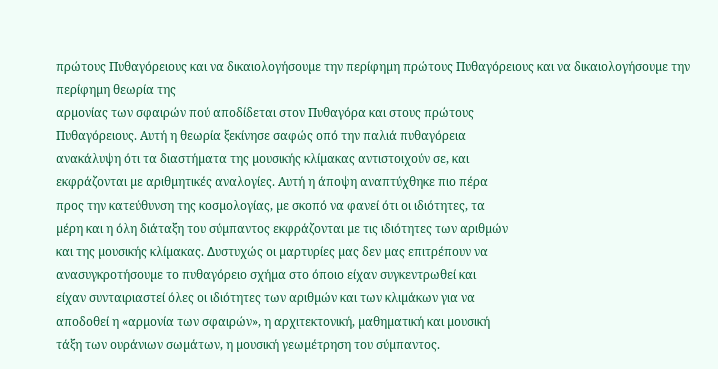πρώτους Πυθαγόρειους και να δικαιολογήσουµε την περίφηµη πρώτους Πυθαγόρειους και να δικαιολογήσουµε την περίφηµη θεωρία της
αρµονίας των σφαιρών πού αποδίδεται στον Πυθαγόρα και στους πρώτους
Πυθαγόρειους. Αυτή η θεωρία ξεκίνησε σαφώς οπό την παλιά πυθαγόρεια
ανακάλυψη ότι τα διαστήµατα της µουσικής κλίµακας αντιστοιχούν σε, και
εκφράζονται µε αριθµητικές αναλογίες. Αυτή η άποψη αναπτύχθηκε πιο πέρα
προς την κατεύθυνση της κοσµολογίας, µε σκοπό να φανεί ότι οι ιδιότητες, τα
µέρη και η όλη διάταξη του σύµπαντος εκφράζονται µε τις ιδιότητες των αριθµών
και της µουσικής κλίµακας. ∆υστυχώς οι µαρτυρίες µας δεν µας επιτρέπουν να
ανασυγκροτήσουµε το πυθαγόρειο σχήµα στο όποιο είχαν συγκεντρωθεί και
είχαν συνταιριαστεί όλες οι ιδιότητες των αριθµών και των κλιµάκων για να
αποδοθεί η «αρµονία των σφαιρών», η αρχιτεκτονική, µαθηµατική και µουσική
τάξη των ουράνιων σωµάτων, η µουσική γεωµέτρηση του σύµπαντος.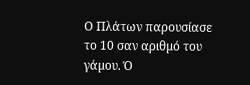Ο Πλάτων παρουσίασε το 10 σαν αριθµό του γάµου. Ό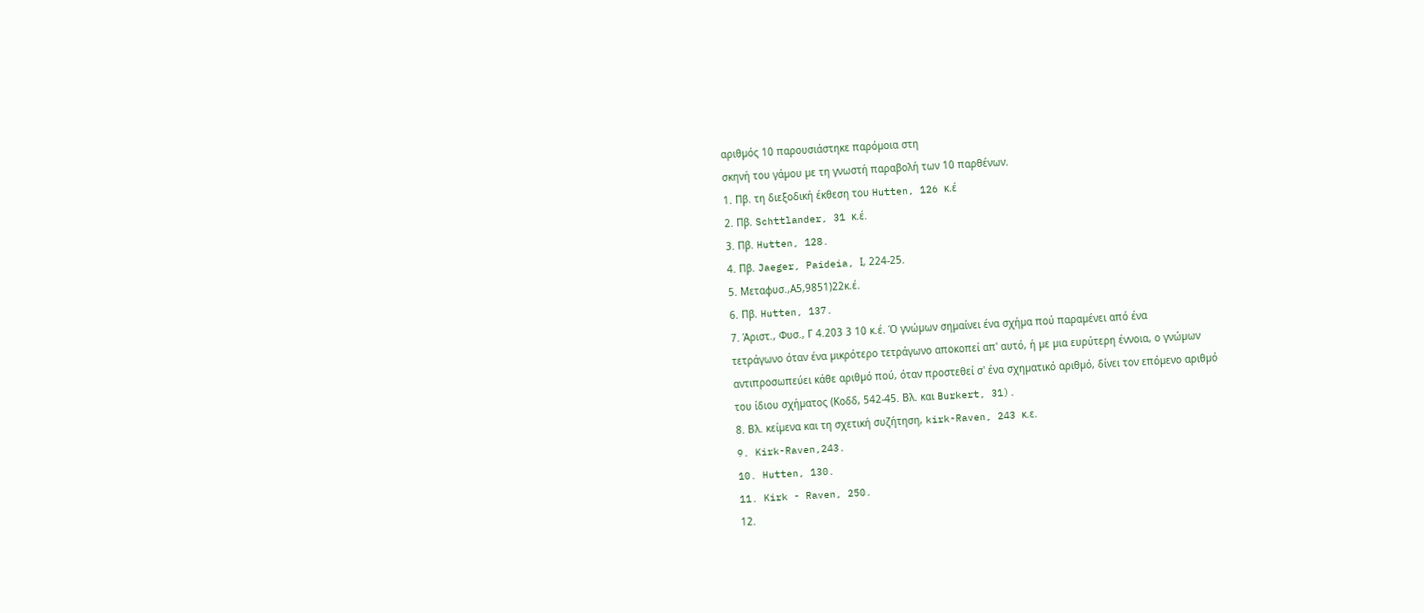αριθµός 10 παρουσιάστηκε παρόµοια στη
σκηνή του γάµου µε τη γνωστή παραβολή των 10 παρθένων.
1. Πβ. τη διεξοδική έκθεση του Hutten, 126 κ.έ
2. Πβ. Schttlander, 31 κ.έ.
3. Πβ. Hutten, 128.
4. Πβ. Jaeger, Paideia, Ι, 224-25.
5. Μεταφυσ.,Α5,9851)22κ.έ.
6. Πβ. Hutten, 137.
7. Άριστ., Φυσ., Γ 4.203 3 10 κ.έ. Ό γνώµων σηµαίνει ένα σχήµα πού παραµένει από ένα
τετράγωνο όταν ένα µικρότερο τετράγωνο αποκοπεί απ' αυτό, ή µε µια ευρύτερη έννοια, ο γνώµων
αντιπροσωπεύει κάθε αριθµό πού, όταν προστεθεί σ' ένα σχηµατικό αριθµό, δίνει τον επόµενο αριθµό
του ίδιου σχήµατος (Κοδδ, 542-45. Βλ. και Burkert, 31).
8. Βλ. κείµενα και τη σχετική συζήτηση, kirk-Raven, 243 κ.ε.
9. Kirk-Raven,243.
10. Hutten, 130.
11. Kirk - Raven, 250.
12.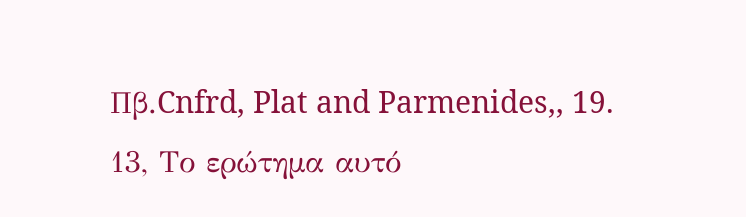Πβ.Cnfrd, Plat and Parmenides,, 19.
13, Το ερώτηµα αυτό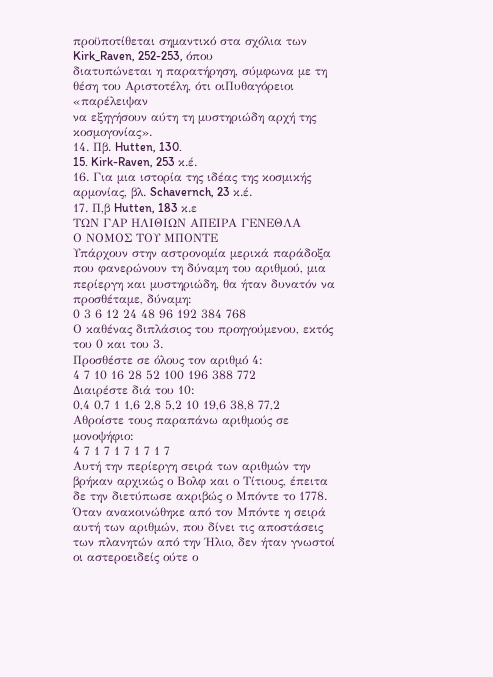προϋποτίθεται σηµαντικό στα σχόλια των Kirk_Raven, 252-253, όπου
διατυπώνεται η παρατήρηση, σύµφωνα µε τη θέση του Αριστοτέλη, ότι οιΠυθαγόρειοι «παρέλειψαν
να εξηγήσουν αύτη τη µυστηριώδη αρχή της κοσµογονίας».
14. Πβ. Hutten, 130.
15. Kirk-Raven, 253 κ.έ.
16. Για µια ιστορία της ιδέας της κοσµικής αρµονίας, βλ. Schavernch, 23 κ.έ.
17. Π,β Hutten, 183 κ.ε
ΤΩΝ ΓΑΡ ΗΛΙΘΙΩΝ ΑΠΕΙΡΑ ΓΕΝΕΘΛΑ
Ο ΝΟΜΟΣ ΤΟΥ ΜΠΟΝΤΕ
Υπάρχουν στην αστρονομία μερικά παράδοξα που φανερώνουν τη δύναμη του αριθμού, μια περίεργη και μυστηριώδη, θα ήταν δυνατόν να προσθέταμε, δύναμη:
0 3 6 12 24 48 96 192 384 768
Ο καθένας διπλάσιος του προηγούμενου, εκτός του 0 και του 3.
Προσθέστε σε όλους τον αριθμό 4:
4 7 10 16 28 52 100 196 388 772
Διαιρέστε διά του 10:
0,4 0,7 1 1,6 2,8 5,2 10 19,6 38,8 77,2
Αθροίστε τους παραπάνω αριθμούς σε μονοψήφιο:
4 7 1 7 1 7 1 7 1 7
Αυτή την περίεργη σειρά των αριθμών την βρήκαν αρχικώς ο Βολφ και ο Τίτιους, έπειτα δε την διετύπωσε ακριβώς ο Μπόντε το 1778. Όταν ανακοινώθηκε από τον Μπόντε η σειρά αυτή των αριθμών, που δίνει τις αποστάσεις των πλανητών από την Ήλιο, δεν ήταν γνωστοί οι αστεροειδείς ούτε ο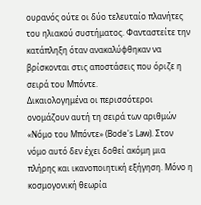ουρανός ούτε οι δύο τελευταίο πλανήτες του ηλιακού συστήματος. Φανταστείτε την κατάπληξη όταν ανακαλύφθηκαν να βρίσκονται στις αποστάσεις που όριζε η σειρά του Μπόντε.
Δικαιολογημένα οι περισσότεροι ονομάζουν αυτή τη σειρά των αριθμών «Νόμο του Μπόντε» (Bode's Law). Στον νόμο αυτό δεν έχει δοθεί ακόμη μια πλήρης και ικανοποιητική εξήγηση. Μόνο η κοσμογονική θεωρία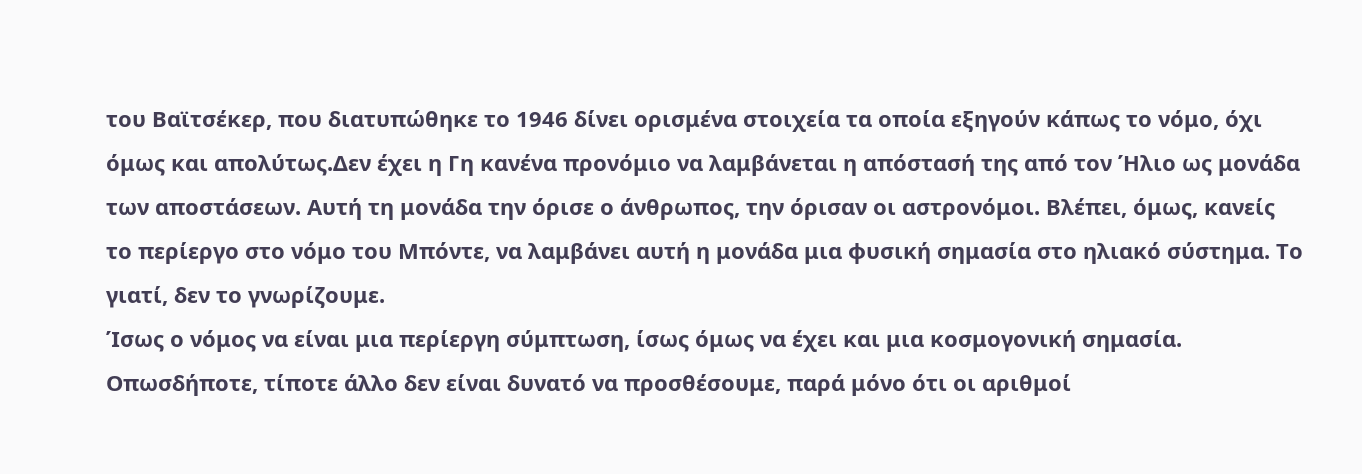του Βαϊτσέκερ, που διατυπώθηκε το 1946 δίνει ορισμένα στοιχεία τα οποία εξηγούν κάπως το νόμο, όχι όμως και απολύτως.Δεν έχει η Γη κανένα προνόμιο να λαμβάνεται η απόστασή της από τον Ήλιο ως μονάδα των αποστάσεων. Αυτή τη μονάδα την όρισε ο άνθρωπος, την όρισαν οι αστρονόμοι. Βλέπει, όμως, κανείς το περίεργο στο νόμο του Μπόντε, να λαμβάνει αυτή η μονάδα μια φυσική σημασία στο ηλιακό σύστημα. Το γιατί, δεν το γνωρίζουμε.
Ίσως ο νόμος να είναι μια περίεργη σύμπτωση, ίσως όμως να έχει και μια κοσμογονική σημασία. Οπωσδήποτε, τίποτε άλλο δεν είναι δυνατό να προσθέσουμε, παρά μόνο ότι οι αριθμοί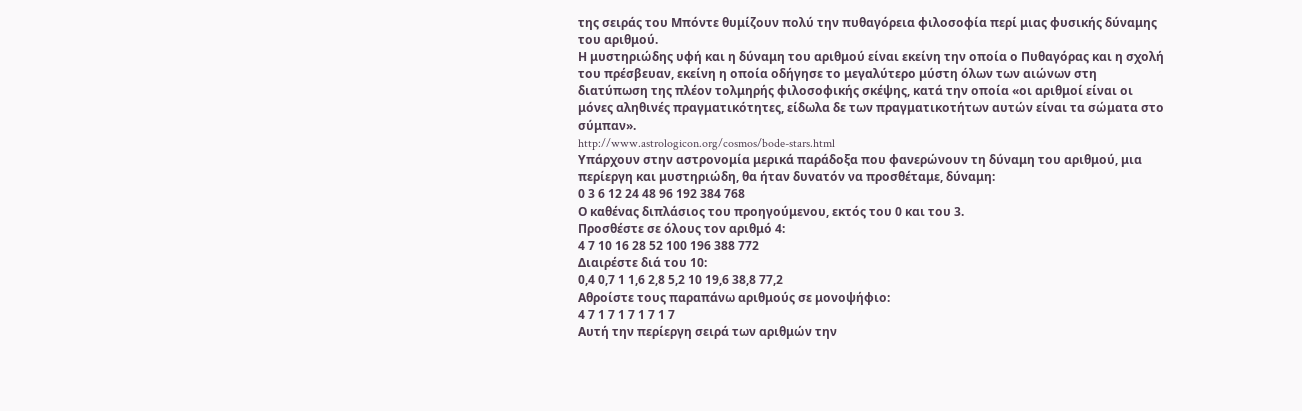της σειράς του Μπόντε θυμίζουν πολύ την πυθαγόρεια φιλοσοφία περί μιας φυσικής δύναμης του αριθμού.
Η μυστηριώδης υφή και η δύναμη του αριθμού είναι εκείνη την οποία ο Πυθαγόρας και η σχολή του πρέσβευαν, εκείνη η οποία οδήγησε το μεγαλύτερο μύστη όλων των αιώνων στη διατύπωση της πλέον τολμηρής φιλοσοφικής σκέψης, κατά την οποία «οι αριθμοί είναι οι μόνες αληθινές πραγματικότητες, είδωλα δε των πραγματικοτήτων αυτών είναι τα σώματα στο σύμπαν».
http://www.astrologicon.org/cosmos/bode-stars.html
Υπάρχουν στην αστρονομία μερικά παράδοξα που φανερώνουν τη δύναμη του αριθμού, μια περίεργη και μυστηριώδη, θα ήταν δυνατόν να προσθέταμε, δύναμη:
0 3 6 12 24 48 96 192 384 768
Ο καθένας διπλάσιος του προηγούμενου, εκτός του 0 και του 3.
Προσθέστε σε όλους τον αριθμό 4:
4 7 10 16 28 52 100 196 388 772
Διαιρέστε διά του 10:
0,4 0,7 1 1,6 2,8 5,2 10 19,6 38,8 77,2
Αθροίστε τους παραπάνω αριθμούς σε μονοψήφιο:
4 7 1 7 1 7 1 7 1 7
Αυτή την περίεργη σειρά των αριθμών την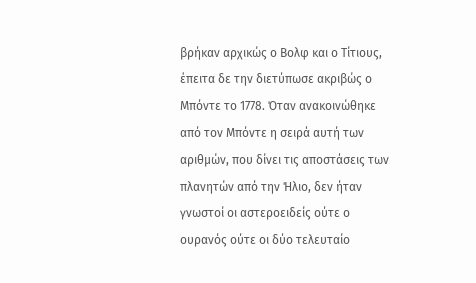βρήκαν αρχικώς ο Βολφ και ο Τίτιους, έπειτα δε την διετύπωσε ακριβώς ο Μπόντε το 1778. Όταν ανακοινώθηκε από τον Μπόντε η σειρά αυτή των αριθμών, που δίνει τις αποστάσεις των πλανητών από την Ήλιο, δεν ήταν γνωστοί οι αστεροειδείς ούτε ο ουρανός ούτε οι δύο τελευταίο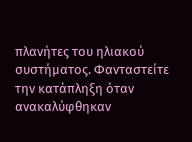πλανήτες του ηλιακού συστήματος. Φανταστείτε την κατάπληξη όταν ανακαλύφθηκαν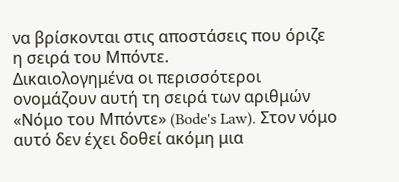να βρίσκονται στις αποστάσεις που όριζε η σειρά του Μπόντε.
Δικαιολογημένα οι περισσότεροι ονομάζουν αυτή τη σειρά των αριθμών «Νόμο του Μπόντε» (Bode's Law). Στον νόμο αυτό δεν έχει δοθεί ακόμη μια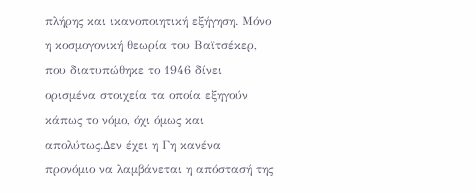πλήρης και ικανοποιητική εξήγηση. Μόνο η κοσμογονική θεωρία του Βαϊτσέκερ, που διατυπώθηκε το 1946 δίνει ορισμένα στοιχεία τα οποία εξηγούν κάπως το νόμο, όχι όμως και απολύτως.Δεν έχει η Γη κανένα προνόμιο να λαμβάνεται η απόστασή της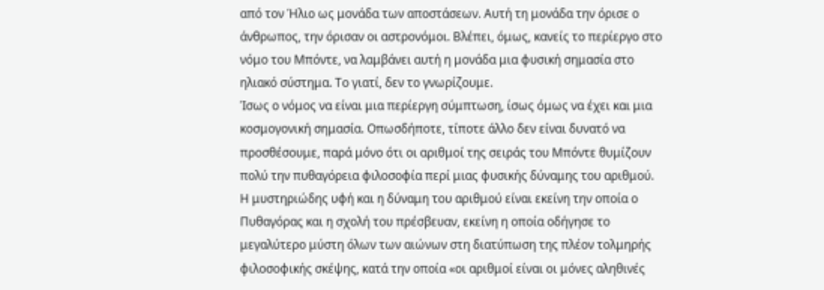από τον Ήλιο ως μονάδα των αποστάσεων. Αυτή τη μονάδα την όρισε ο άνθρωπος, την όρισαν οι αστρονόμοι. Βλέπει, όμως, κανείς το περίεργο στο νόμο του Μπόντε, να λαμβάνει αυτή η μονάδα μια φυσική σημασία στο ηλιακό σύστημα. Το γιατί, δεν το γνωρίζουμε.
Ίσως ο νόμος να είναι μια περίεργη σύμπτωση, ίσως όμως να έχει και μια κοσμογονική σημασία. Οπωσδήποτε, τίποτε άλλο δεν είναι δυνατό να προσθέσουμε, παρά μόνο ότι οι αριθμοί της σειράς του Μπόντε θυμίζουν πολύ την πυθαγόρεια φιλοσοφία περί μιας φυσικής δύναμης του αριθμού.
Η μυστηριώδης υφή και η δύναμη του αριθμού είναι εκείνη την οποία ο Πυθαγόρας και η σχολή του πρέσβευαν, εκείνη η οποία οδήγησε το μεγαλύτερο μύστη όλων των αιώνων στη διατύπωση της πλέον τολμηρής φιλοσοφικής σκέψης, κατά την οποία «οι αριθμοί είναι οι μόνες αληθινές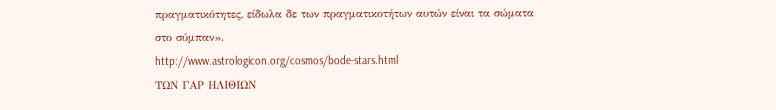πραγματικότητες, είδωλα δε των πραγματικοτήτων αυτών είναι τα σώματα στο σύμπαν».
http://www.astrologicon.org/cosmos/bode-stars.html
ΤΩΝ ΓΑΡ ΗΛΙΘΙΩΝ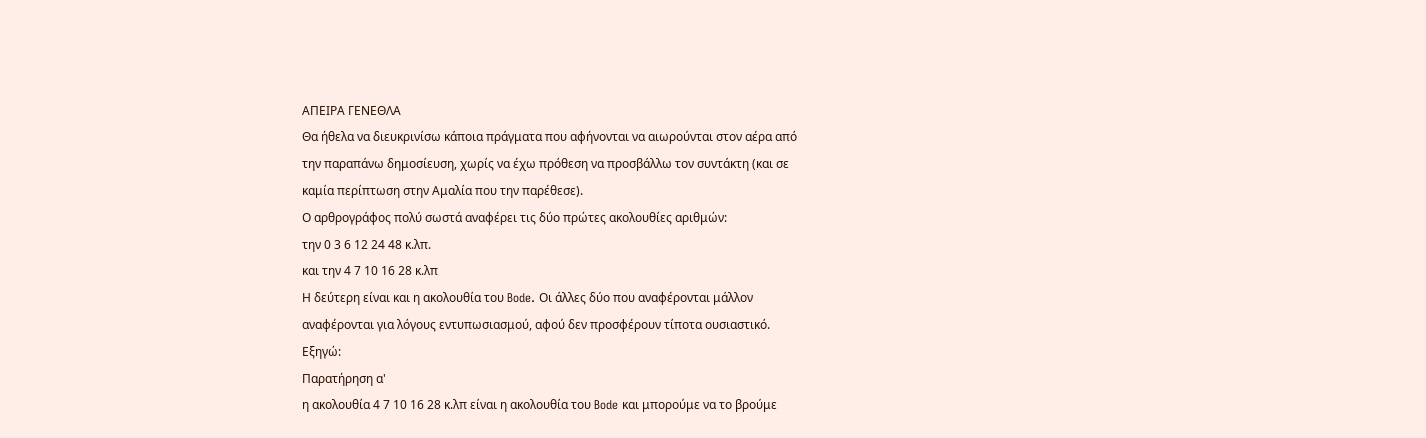ΑΠΕΙΡΑ ΓΕΝΕΘΛΑ
Θα ήθελα να διευκρινίσω κάποια πράγματα που αφήνονται να αιωρούνται στον αέρα από
την παραπάνω δημοσίευση, χωρίς να έχω πρόθεση να προσβάλλω τον συντάκτη (και σε
καμία περίπτωση στην Αμαλία που την παρέθεσε).
Ο αρθρογράφος πολύ σωστά αναφέρει τις δύο πρώτες ακολουθίες αριθμών:
την 0 3 6 12 24 48 κ.λπ.
και την 4 7 10 16 28 κ.λπ
Η δεύτερη είναι και η ακολουθία του Bode. Οι άλλες δύο που αναφέρονται μάλλον
αναφέρονται για λόγους εντυπωσιασμού, αφού δεν προσφέρουν τίποτα ουσιαστικό.
Εξηγώ:
Παρατήρηση α'
η ακολουθία 4 7 10 16 28 κ.λπ είναι η ακολουθία του Bode και μπορούμε να το βρούμε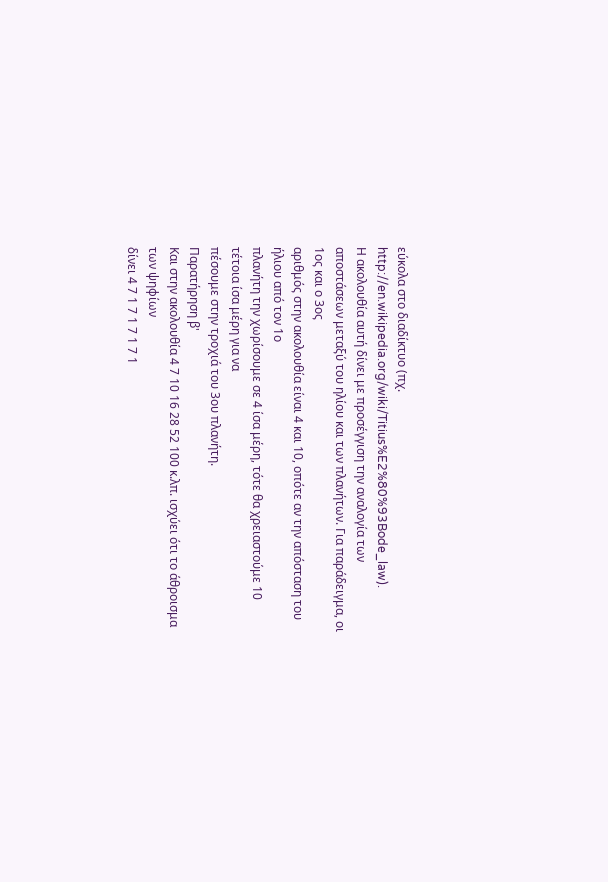εύκολα στο διαδίκτυο (πχ. http://en.wikipedia.org/wiki/Titius%E2%80%93Bode_law).
Η ακολουθία αυτή δίνει με προσέγγιση την αναλογία των
αποστάσεων μεταξύ του ηλίου και των πλανήτων. Για παράδειγμα, οι 1ος και ο 3ος
αριθμός στην ακολουθία είναι 4 και 10, οπότε αν την απόσταση του ήλιου από τον 1ο
πλανήτη την χωρίσουμε σε 4 ίσα μέρη, τότε θα χρειαστούμε 10 τέτοια ίσα μέρη για να
πέσουμε στην τροχιά του 3ου πλανήτη.
Παρατήρηση β'
Και στην ακολουθία 4 7 10 16 28 52 100 κ.λπ. ισχύει ότι το άθροισμα των ψηφίων
δίνει 4 7 1 7 1 7 1 7 1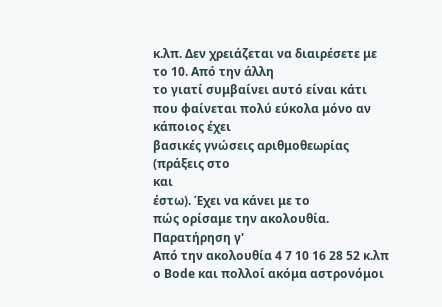κ.λπ. Δεν χρειάζεται να διαιρέσετε με το 10. Από την άλλη
το γιατί συμβαίνει αυτό είναι κάτι που φαίνεται πολύ εύκολα μόνο αν κάποιος έχει
βασικές γνώσεις αριθμοθεωρίας (πράξεις στο
και
έστω). Έχει να κάνει με το
πώς ορίσαμε την ακολουθία.
Παρατήρηση γ'
Από την ακολουθία 4 7 10 16 28 52 κ.λπ ο Bode και πολλοί ακόμα αστρονόμοι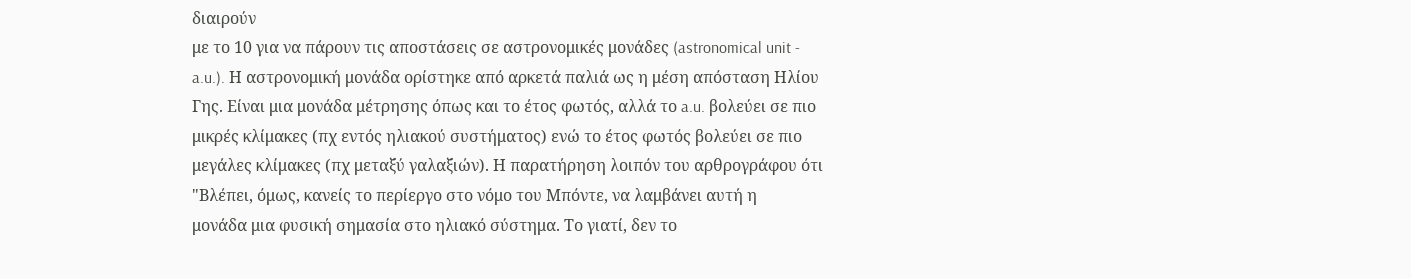διαιρούν
με το 10 για να πάρουν τις αποστάσεις σε αστρονομικές μονάδες (astronomical unit -
a.u.). Η αστρονομική μονάδα ορίστηκε από αρκετά παλιά ως η μέση απόσταση Ηλίου
Γης. Είναι μια μονάδα μέτρησης όπως και το έτος φωτός, αλλά το a.u. βολεύει σε πιο
μικρές κλίμακες (πχ εντός ηλιακού συστήματος) ενώ το έτος φωτός βολεύει σε πιο
μεγάλες κλίμακες (πχ μεταξύ γαλαξιών). Η παρατήρηση λοιπόν του αρθρογράφου ότι
"Βλέπει, όμως, κανείς το περίεργο στο νόμο του Μπόντε, να λαμβάνει αυτή η
μονάδα μια φυσική σημασία στο ηλιακό σύστημα. Το γιατί, δεν το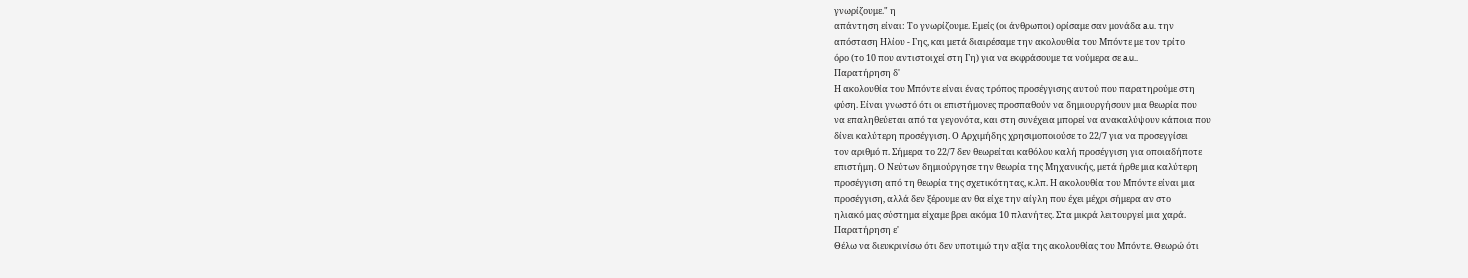γνωρίζουμε." η
απάντηση είναι: Το γνωρίζουμε. Εμείς (οι άνθρωποι) ορίσαμε σαν μονάδα a.u. την
απόσταση Ηλίου - Γης, και μετά διαιρέσαμε την ακολουθία του Μπόντε με τον τρίτο
όρο (το 10 που αντιστοιχεί στη Γη) για να εκφράσουμε τα νούμερα σε a.u..
Παρατήρηση δ'
Η ακολουθία του Μπόντε είναι ένας τρόπος προσέγγισης αυτού που παρατηρούμε στη
φύση. Είναι γνωστό ότι οι επιστήμονες προσπαθούν να δημιουργήσουν μια θεωρία που
να επαληθεύεται από τα γεγονότα, και στη συνέχεια μπορεί να ανακαλύψουν κάποια που
δίνει καλύτερη προσέγγιση. Ο Αρχιμήδης χρησιμοποιούσε το 22/7 για να προσεγγίσει
τον αριθμό π. Σήμερα το 22/7 δεν θεωρείται καθόλου καλή προσέγγιση για οποιαδήποτε
επιστήμη. Ο Νεύτων δημιούργησε την θεωρία της Μηχανικής, μετά ήρθε μια καλύτερη
προσέγγιση από τη θεωρία της σχετικότητας, κ.λπ. Η ακολουθία του Μπόντε είναι μια
προσέγγιση, αλλά δεν ξέρουμε αν θα είχε την αίγλη που έχει μέχρι σήμερα αν στο
ηλιακό μας σύστημα είχαμε βρει ακόμα 10 πλανήτες. Στα μικρά λειτουργεί μια χαρά.
Παρατήρηση ε'
Θέλω να διευκρινίσω ότι δεν υποτιμώ την αξία της ακολουθίας του Μπόντε. Θεωρώ ότι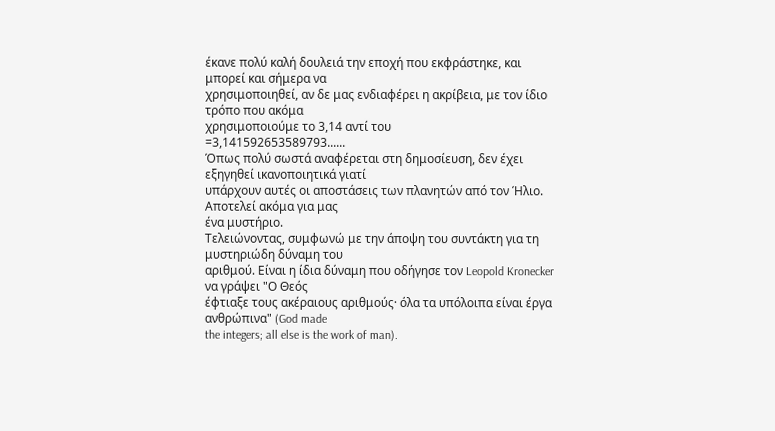έκανε πολύ καλή δουλειά την εποχή που εκφράστηκε, και μπορεί και σήμερα να
χρησιμοποιηθεί, αν δε μας ενδιαφέρει η ακρίβεια, με τον ίδιο τρόπο που ακόμα
χρησιμοποιούμε το 3,14 αντί του
=3,141592653589793......
Όπως πολύ σωστά αναφέρεται στη δημοσίευση, δεν έχει εξηγηθεί ικανοποιητικά γιατί
υπάρχουν αυτές οι αποστάσεις των πλανητών από τον Ήλιο. Αποτελεί ακόμα για μας
ένα μυστήριο.
Τελειώνοντας, συμφωνώ με την άποψη του συντάκτη για τη μυστηριώδη δύναμη του
αριθμού. Είναι η ίδια δύναμη που οδήγησε τον Leopold Kronecker να γράψει "Ο Θεός
έφτιαξε τους ακέραιους αριθμούς· όλα τα υπόλοιπα είναι έργα ανθρώπινα" (God made
the integers; all else is the work of man).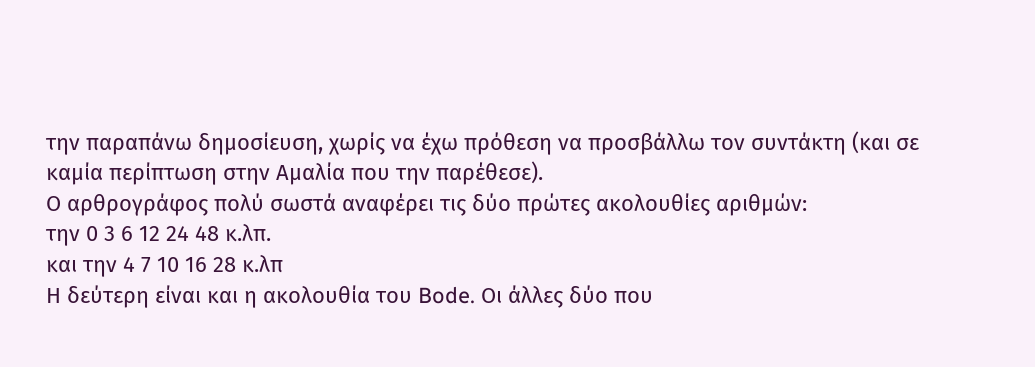την παραπάνω δημοσίευση, χωρίς να έχω πρόθεση να προσβάλλω τον συντάκτη (και σε
καμία περίπτωση στην Αμαλία που την παρέθεσε).
Ο αρθρογράφος πολύ σωστά αναφέρει τις δύο πρώτες ακολουθίες αριθμών:
την 0 3 6 12 24 48 κ.λπ.
και την 4 7 10 16 28 κ.λπ
Η δεύτερη είναι και η ακολουθία του Bode. Οι άλλες δύο που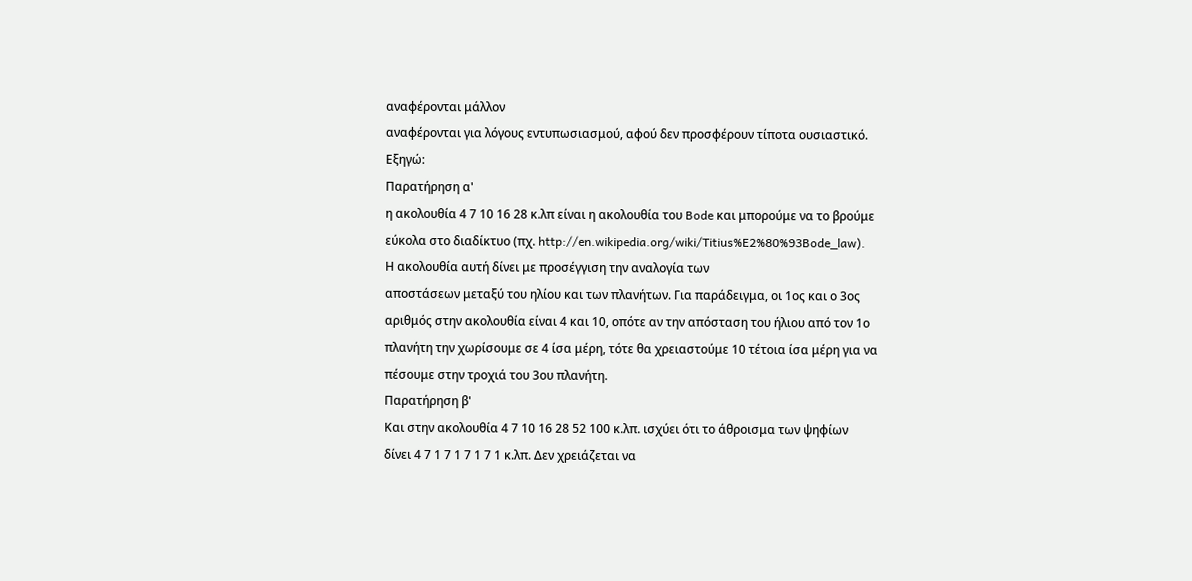αναφέρονται μάλλον
αναφέρονται για λόγους εντυπωσιασμού, αφού δεν προσφέρουν τίποτα ουσιαστικό.
Εξηγώ:
Παρατήρηση α'
η ακολουθία 4 7 10 16 28 κ.λπ είναι η ακολουθία του Bode και μπορούμε να το βρούμε
εύκολα στο διαδίκτυο (πχ. http://en.wikipedia.org/wiki/Titius%E2%80%93Bode_law).
Η ακολουθία αυτή δίνει με προσέγγιση την αναλογία των
αποστάσεων μεταξύ του ηλίου και των πλανήτων. Για παράδειγμα, οι 1ος και ο 3ος
αριθμός στην ακολουθία είναι 4 και 10, οπότε αν την απόσταση του ήλιου από τον 1ο
πλανήτη την χωρίσουμε σε 4 ίσα μέρη, τότε θα χρειαστούμε 10 τέτοια ίσα μέρη για να
πέσουμε στην τροχιά του 3ου πλανήτη.
Παρατήρηση β'
Και στην ακολουθία 4 7 10 16 28 52 100 κ.λπ. ισχύει ότι το άθροισμα των ψηφίων
δίνει 4 7 1 7 1 7 1 7 1 κ.λπ. Δεν χρειάζεται να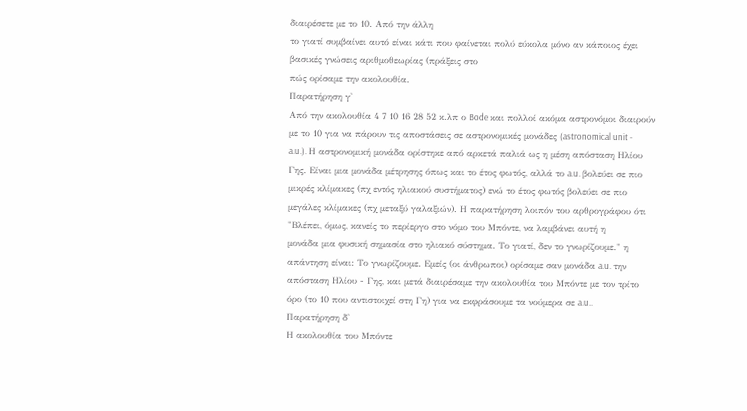διαιρέσετε με το 10. Από την άλλη
το γιατί συμβαίνει αυτό είναι κάτι που φαίνεται πολύ εύκολα μόνο αν κάποιος έχει
βασικές γνώσεις αριθμοθεωρίας (πράξεις στο
πώς ορίσαμε την ακολουθία.
Παρατήρηση γ'
Από την ακολουθία 4 7 10 16 28 52 κ.λπ ο Bode και πολλοί ακόμα αστρονόμοι διαιρούν
με το 10 για να πάρουν τις αποστάσεις σε αστρονομικές μονάδες (astronomical unit -
a.u.). Η αστρονομική μονάδα ορίστηκε από αρκετά παλιά ως η μέση απόσταση Ηλίου
Γης. Είναι μια μονάδα μέτρησης όπως και το έτος φωτός, αλλά το a.u. βολεύει σε πιο
μικρές κλίμακες (πχ εντός ηλιακού συστήματος) ενώ το έτος φωτός βολεύει σε πιο
μεγάλες κλίμακες (πχ μεταξύ γαλαξιών). Η παρατήρηση λοιπόν του αρθρογράφου ότι
"Βλέπει, όμως, κανείς το περίεργο στο νόμο του Μπόντε, να λαμβάνει αυτή η
μονάδα μια φυσική σημασία στο ηλιακό σύστημα. Το γιατί, δεν το γνωρίζουμε." η
απάντηση είναι: Το γνωρίζουμε. Εμείς (οι άνθρωποι) ορίσαμε σαν μονάδα a.u. την
απόσταση Ηλίου - Γης, και μετά διαιρέσαμε την ακολουθία του Μπόντε με τον τρίτο
όρο (το 10 που αντιστοιχεί στη Γη) για να εκφράσουμε τα νούμερα σε a.u..
Παρατήρηση δ'
Η ακολουθία του Μπόντε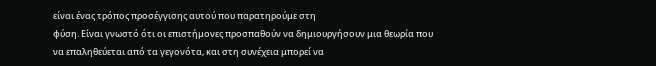είναι ένας τρόπος προσέγγισης αυτού που παρατηρούμε στη
φύση. Είναι γνωστό ότι οι επιστήμονες προσπαθούν να δημιουργήσουν μια θεωρία που
να επαληθεύεται από τα γεγονότα, και στη συνέχεια μπορεί να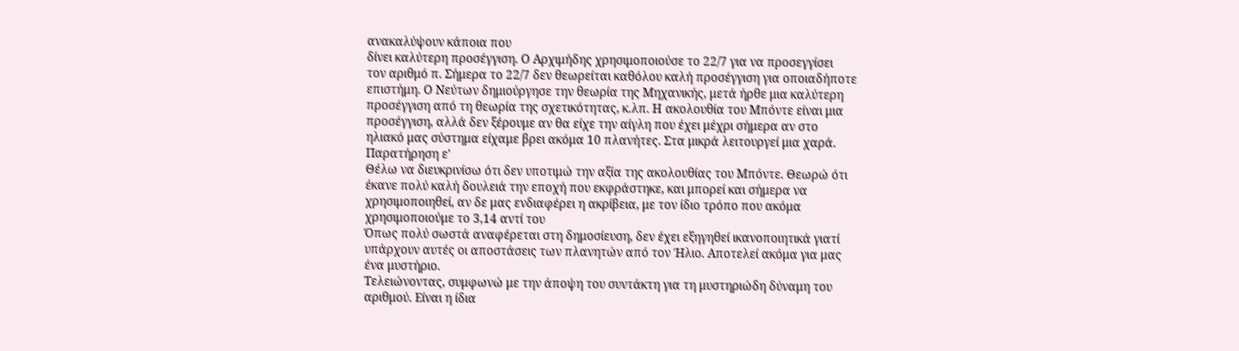ανακαλύψουν κάποια που
δίνει καλύτερη προσέγγιση. Ο Αρχιμήδης χρησιμοποιούσε το 22/7 για να προσεγγίσει
τον αριθμό π. Σήμερα το 22/7 δεν θεωρείται καθόλου καλή προσέγγιση για οποιαδήποτε
επιστήμη. Ο Νεύτων δημιούργησε την θεωρία της Μηχανικής, μετά ήρθε μια καλύτερη
προσέγγιση από τη θεωρία της σχετικότητας, κ.λπ. Η ακολουθία του Μπόντε είναι μια
προσέγγιση, αλλά δεν ξέρουμε αν θα είχε την αίγλη που έχει μέχρι σήμερα αν στο
ηλιακό μας σύστημα είχαμε βρει ακόμα 10 πλανήτες. Στα μικρά λειτουργεί μια χαρά.
Παρατήρηση ε'
Θέλω να διευκρινίσω ότι δεν υποτιμώ την αξία της ακολουθίας του Μπόντε. Θεωρώ ότι
έκανε πολύ καλή δουλειά την εποχή που εκφράστηκε, και μπορεί και σήμερα να
χρησιμοποιηθεί, αν δε μας ενδιαφέρει η ακρίβεια, με τον ίδιο τρόπο που ακόμα
χρησιμοποιούμε το 3,14 αντί του
Όπως πολύ σωστά αναφέρεται στη δημοσίευση, δεν έχει εξηγηθεί ικανοποιητικά γιατί
υπάρχουν αυτές οι αποστάσεις των πλανητών από τον Ήλιο. Αποτελεί ακόμα για μας
ένα μυστήριο.
Τελειώνοντας, συμφωνώ με την άποψη του συντάκτη για τη μυστηριώδη δύναμη του
αριθμού. Είναι η ίδια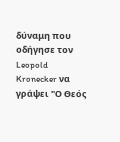δύναμη που οδήγησε τον Leopold Kronecker να γράψει "Ο Θεός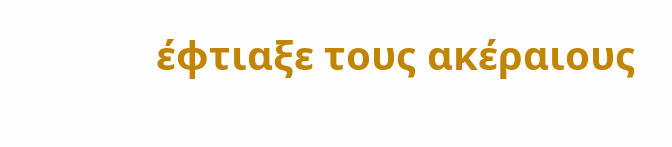έφτιαξε τους ακέραιους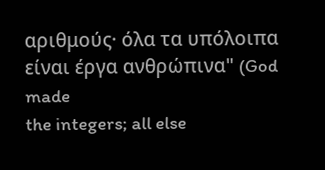αριθμούς· όλα τα υπόλοιπα είναι έργα ανθρώπινα" (God made
the integers; all else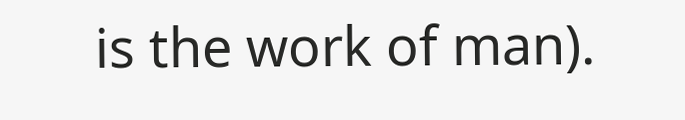is the work of man).